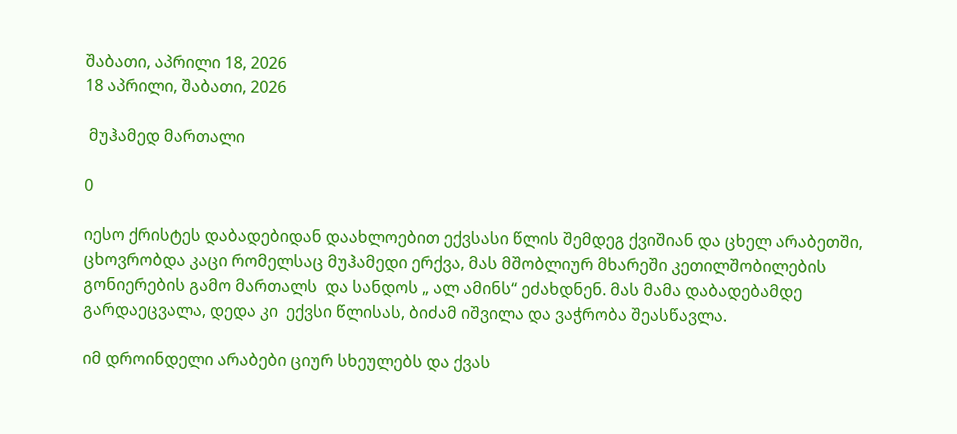შაბათი, აპრილი 18, 2026
18 აპრილი, შაბათი, 2026

 მუჰამედ მართალი

0

იესო ქრისტეს დაბადებიდან დაახლოებით ექვსასი წლის შემდეგ ქვიშიან და ცხელ არაბეთში, ცხოვრობდა კაცი რომელსაც მუჰამედი ერქვა, მას მშობლიურ მხარეში კეთილშობილების გონიერების გამო მართალს  და სანდოს „ ალ ამინს“ ეძახდნენ. მას მამა დაბადებამდე გარდაეცვალა, დედა კი  ექვსი წლისას, ბიძამ იშვილა და ვაჭრობა შეასწავლა.

იმ დროინდელი არაბები ციურ სხეულებს და ქვას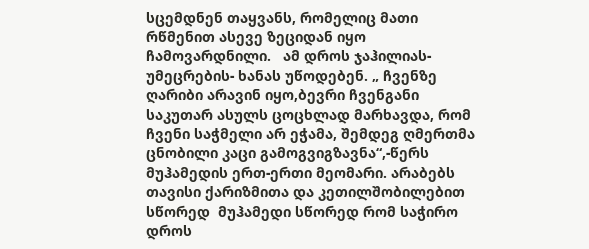სცემდნენ თაყვანს, რომელიც მათი რწმენით ასევე ზეციდან იყო ჩამოვარდნილი.   ამ დროს ჯაჰილიას- უმეცრების- ხანას უწოდებენ. „ ჩვენზე ღარიბი არავინ იყო,ბევრი ჩვენგანი საკუთარ ასულს ცოცხლად მარხავდა, რომ ჩვენი საჭმელი არ ეჭამა, შემდეგ ღმერთმა ცნობილი კაცი გამოგვიგზავნა“,-წერს მუჰამედის ერთ-ერთი მეომარი. არაბებს  თავისი ქარიზმითა და კეთილშობილებით სწორედ  მუჰამედი სწორედ რომ საჭირო დროს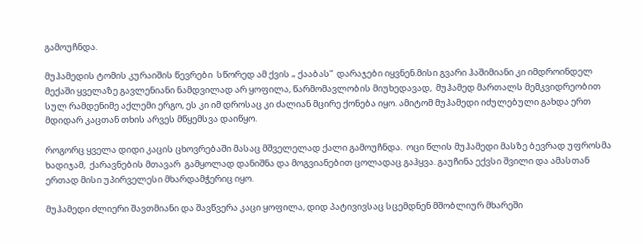გამოუჩნდა.

მუჰამედის ტომის კურაიშის წევრები  სწორედ ამ ქვის „ ქააბას“  დარაჯები იყვნენ.მისი გვარი ჰაშიმიანი კი იმდროინდელ მექაში ყველაზე გავლენიანი ნამდვილად არ ყოფილა, წარმომავლობის მიუხედავად,  მუჰამედ მართალს მემკვიდრეობით სულ რამდენიმე აქლემი ერგო, ეს კი იმ დროსაც კი ძალიან მცირე ქონება იყო. ამიტომ მუჰამედი იძულებული გახდა ერთ მდიდარ კაცთან თხის არვეს მწყემსვა დაიწყო.

როგორც ყველა დიდი კაცის ცხოვრებაში მასაც მშველელად ქალი გამოუჩნდა.  ოცი წლის მუჰამედი მასზე ბევრად უფროსმა ხადიჯამ,  ქარავნების მთავარ  გამყოლად დანიშნა და მოგვიანებით ცოლადაც გაჰყვა. გაუჩინა ექვსი შვილი და ამასთან ერთად მისი უპირველესი მხარდამჭერიც იყო.

მუჰამედი ძლიერი შავთმიანი და შავწვერა კაცი ყოფილა, დიდ პატივივსაც სცემდნენ მშობლიურ მხარეში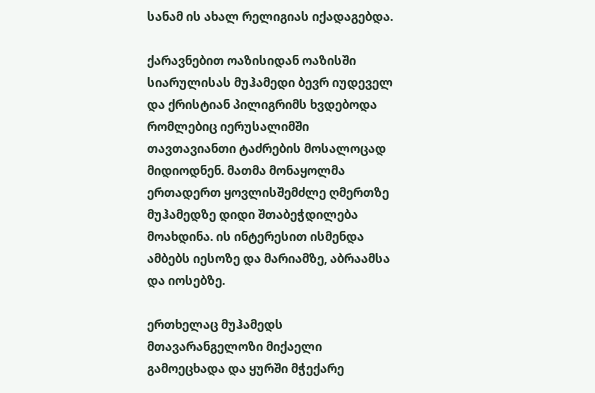სანამ ის ახალ რელიგიას იქადაგებდა.

ქარავნებით ოაზისიდან ოაზისში სიარულისას მუჰამედი ბევრ იუდეველ და ქრისტიან პილიგრიმს ხვდებოდა რომლებიც იერუსალიმში თავთავიანთი ტაძრების მოსალოცად მიდიოდნენ. მათმა მონაყოლმა ერთადერთ ყოვლისშემძლე ღმერთზე მუჰამედზე დიდი შთაბეჭდილება მოახდინა. ის ინტერესით ისმენდა ამბებს იესოზე და მარიამზე, აბრაამსა და იოსებზე.

ერთხელაც მუჰამედს  მთავარანგელოზი მიქაელი გამოეცხადა და ყურში მჭექარე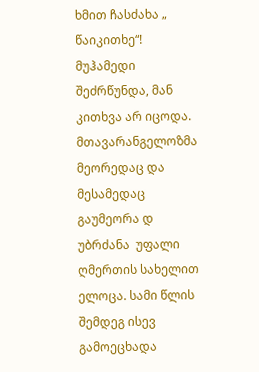ხმით ჩასძახა „ წაიკითხე“!  მუჰამედი შეძრწუნდა, მან კითხვა არ იცოდა.  მთავარანგელოზმა მეორედაც და მესამედაც გაუმეორა დ უბრძანა  უფალი ღმერთის სახელით ელოცა. სამი წლის შემდეგ ისევ გამოეცხადა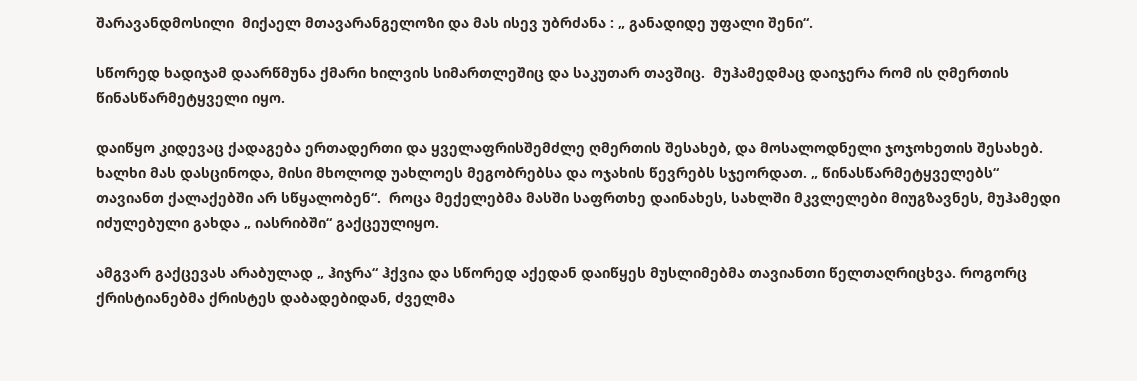შარავანდმოსილი  მიქაელ მთავარანგელოზი და მას ისევ უბრძანა : „ განადიდე უფალი შენი“.

სწორედ ხადიჯამ დაარწმუნა ქმარი ხილვის სიმართლეშიც და საკუთარ თავშიც.  მუჰამედმაც დაიჯერა რომ ის ღმერთის წინასწარმეტყველი იყო.

დაიწყო კიდევაც ქადაგება ერთადერთი და ყველაფრისშემძლე ღმერთის შესახებ, და მოსალოდნელი ჯოჯოხეთის შესახებ. ხალხი მას დასცინოდა, მისი მხოლოდ უახლოეს მეგობრებსა და ოჯახის წევრებს სჯეორდათ. „ წინასწარმეტყველებს“ თავიანთ ქალაქებში არ სწყალობენ“.  როცა მექელებმა მასში საფრთხე დაინახეს, სახლში მკვლელები მიუგზავნეს, მუჰამედი იძულებული გახდა „ იასრიბში“ გაქცეულიყო.

ამგვარ გაქცევას არაბულად „ ჰიჯრა“ ჰქვია და სწორედ აქედან დაიწყეს მუსლიმებმა თავიანთი წელთაღრიცხვა. როგორც ქრისტიანებმა ქრისტეს დაბადებიდან, ძველმა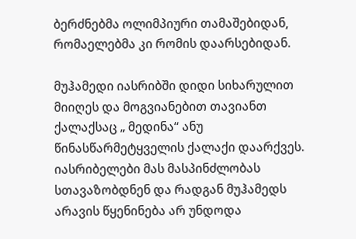ბერძნებმა ოლიმპიური თამაშებიდან, რომაელებმა კი რომის დაარსებიდან.

მუჰამედი იასრიბში დიდი სიხარულით მიიღეს და მოგვიანებით თავიანთ ქალაქსაც „ მედინა“ ანუ წინასწარმეტყველის ქალაქი დაარქვეს. იასრიბელები მას მასპინძლობას სთავაზობდნენ და რადგან მუჰამედს არავის წყენინება არ უნდოდა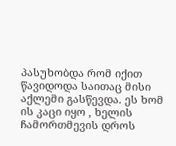პასუხობდა რომ იქით წავიდოდა საითაც მისი აქლემი გასწევდა. ეს ხომ ის კაცი იყო , ხელის ჩამორთმევის დროს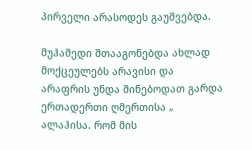პირველი არასოდეს გაუშვებდა.

მუჰამედი შთააგონებდა ახლად მოქცეულებს არავისი და არაფრის უნდა შინებოდათ გარდა ერთადერთი ღმერთისა „ ალაჰისა. რომ მის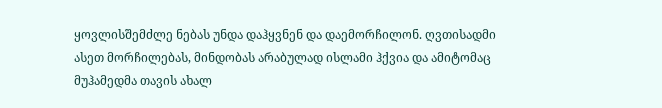ყოვლისშემძლე ნებას უნდა დაჰყვნენ და დაემორჩილონ. ღვთისადმი ასეთ მორჩილებას, მინდობას არაბულად ისლამი ჰქვია და ამიტომაც მუჰამედმა თავის ახალ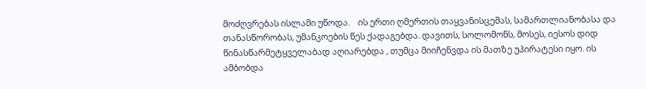მოძღვრებას ისლამი უწოდა.    ის ერთი ღმერთის თაყვანისცემას, სამართლიანობასა და თანასწორობას, უმანკოების წეს ქადაგებდა. დავითს, სოლომონს, მოსეს, იესოს დიდ წინასწარმეტყველაბად აღიარებდა , თუმცა მიიჩენვდა ის მათზე უპირატესი იყო. ის ამბობდა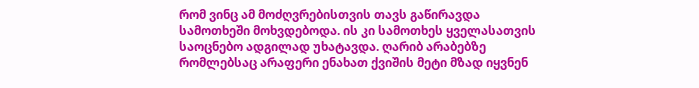რომ ვინც ამ მოძღვრებისთვის თავს გაწირავდა სამოთხეში მოხვდებოდა. ის კი სამოთხეს ყველასათვის საოცნებო ადგილად უხატავდა. ღარიბ არაბებზე რომლებსაც არაფერი ენახათ ქვიშის მეტი მზად იყვნენ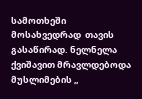სამოთხეში მოსახვედრად  თავის გასაწირად. ნელნელა ქვიშავით მრავლდებოდა მუსლიმების „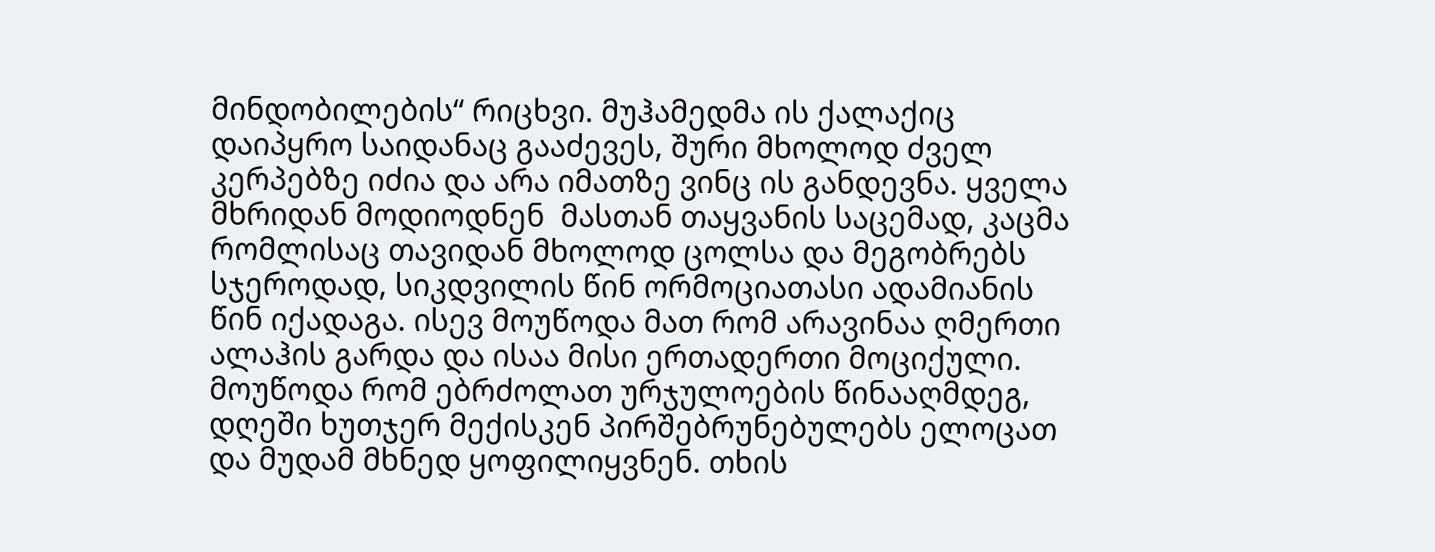მინდობილების“ რიცხვი. მუჰამედმა ის ქალაქიც დაიპყრო საიდანაც გააძევეს, შური მხოლოდ ძველ კერპებზე იძია და არა იმათზე ვინც ის განდევნა. ყველა მხრიდან მოდიოდნენ  მასთან თაყვანის საცემად, კაცმა რომლისაც თავიდან მხოლოდ ცოლსა და მეგობრებს სჯეროდად, სიკდვილის წინ ორმოციათასი ადამიანის წინ იქადაგა. ისევ მოუწოდა მათ რომ არავინაა ღმერთი ალაჰის გარდა და ისაა მისი ერთადერთი მოციქული. მოუწოდა რომ ებრძოლათ ურჯულოების წინააღმდეგ, დღეში ხუთჯერ მექისკენ პირშებრუნებულებს ელოცათ და მუდამ მხნედ ყოფილიყვნენ. თხის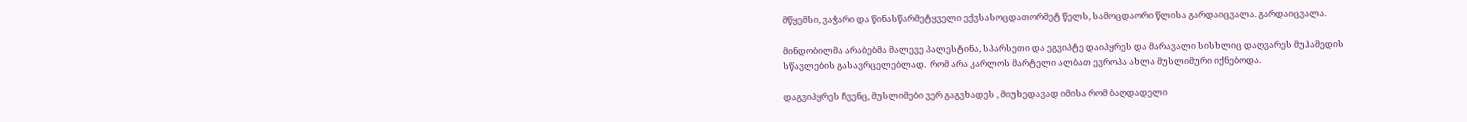მწყემსი, ვაჭარი და წინასწარმეტყველი ექვსასოცდათორმეტ წელს, სამოცდაორი წლისა გარდაიცვალა. გარდაიცვალა.

მინდობილმა არაბებმა მალევე პალესტინა, სპარსეთი და ეგვიპტე დაიპყრეს და მარავალი სისხლიც დაღვარეს მუჰამედის სწავლების გასავრცელებლად.  რომ არა კარლოს მარტელი ალბათ ევროპა ახლა მუსლიმური იქნებოდა.

დაგვიპყრეს ჩვენც, მუსლიმები ვერ გაგვხადეს , მიუხედავად იმისა რომ ბაღდადელი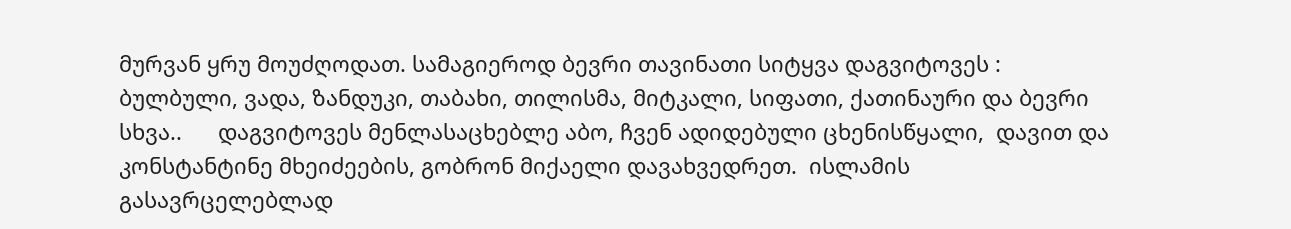მურვან ყრუ მოუძღოდათ. სამაგიეროდ ბევრი თავინათი სიტყვა დაგვიტოვეს :   ბულბული, ვადა, ზანდუკი, თაბახი, თილისმა, მიტკალი, სიფათი, ქათინაური და ბევრი სხვა..      დაგვიტოვეს მენლასაცხებლე აბო, ჩვენ ადიდებული ცხენისწყალი,  დავით და კონსტანტინე მხეიძეების, გობრონ მიქაელი დავახვედრეთ.  ისლამის გასავრცელებლად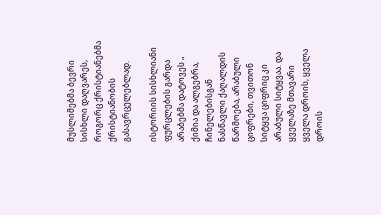მუსლიმებმა ბევრი სისხლი დაღვარეს,  როგორც ქრისტიანებმა ქრისტიანობის გასავრცელებლად.

ისტორიის სისხლიანი ფურცლების გარდა არაბებმა დატოვეს „ ქიმია და ალგებრა, ჩინელებისგან ნასწავლი ქაღალდის წარმოება, არაბული ციფრები, თვითონ სიტყვა ციფრიც კი არაბული სიტყვაა. და ყველაზე მთავარი ყველა დროის, ყველა დროის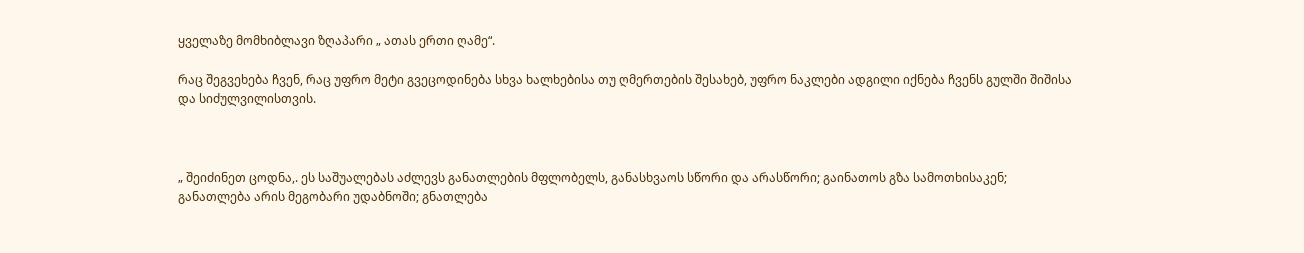ყველაზე მომხიბლავი ზღაპარი „ ათას ერთი ღამე“.

რაც შეგვეხება ჩვენ, რაც უფრო მეტი გვეცოდინება სხვა ხალხებისა თუ ღმერთების შესახებ, უფრო ნაკლები ადგილი იქნება ჩვენს გულში შიშისა და სიძულვილისთვის.



„ შეიძინეთ ცოდნა,. ეს საშუალებას აძლევს განათლების მფლობელს, განასხვაოს სწორი და არასწორი; გაინათოს გზა სამოთხისაკენ; განათლება არის მეგობარი უდაბნოში; გნათლება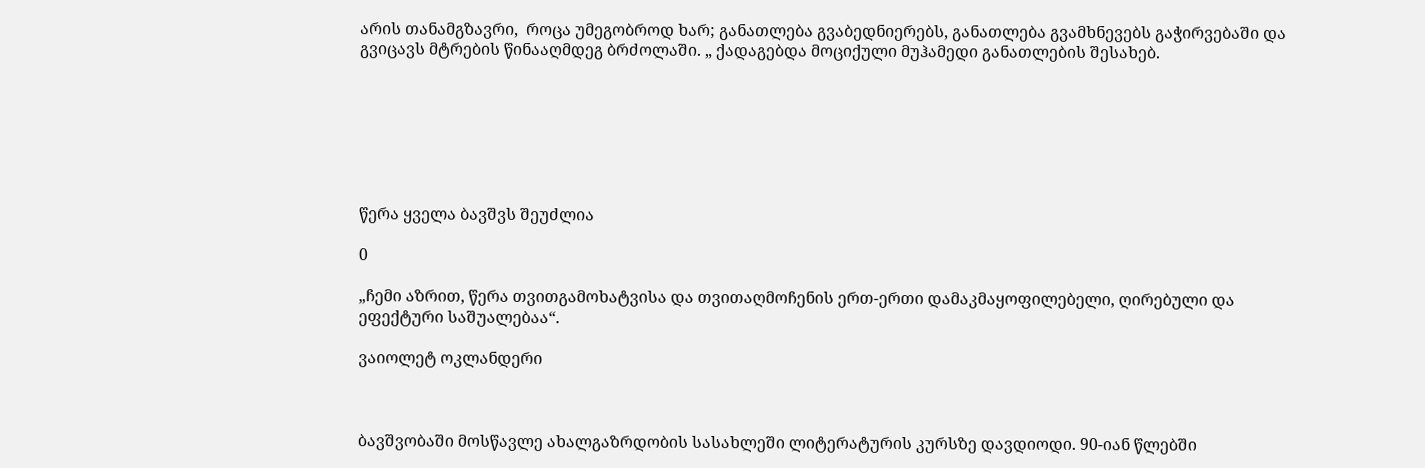არის თანამგზავრი,  როცა უმეგობროდ ხარ; განათლება გვაბედნიერებს, განათლება გვამხნევებს გაჭირვებაში და გვიცავს მტრების წინააღმდეგ ბრძოლაში. „ ქადაგებდა მოციქული მუჰამედი განათლების შესახებ.







წერა ყველა ბავშვს შეუძლია

0

„ჩემი აზრით, წერა თვითგამოხატვისა და თვითაღმოჩენის ერთ-ერთი დამაკმაყოფილებელი, ღირებული და ეფექტური საშუალებაა“.

ვაიოლეტ ოკლანდერი



ბავშვობაში მოსწავლე ახალგაზრდობის სასახლეში ლიტერატურის კურსზე დავდიოდი. 90-იან წლებში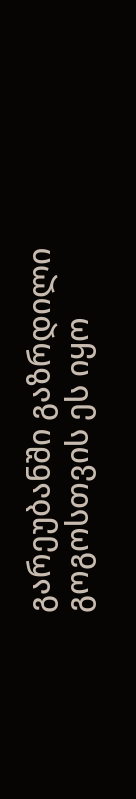გარეუბანში გაზრდილი გოგოსთვის ეს იყო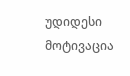უდიდესი მოტივაცია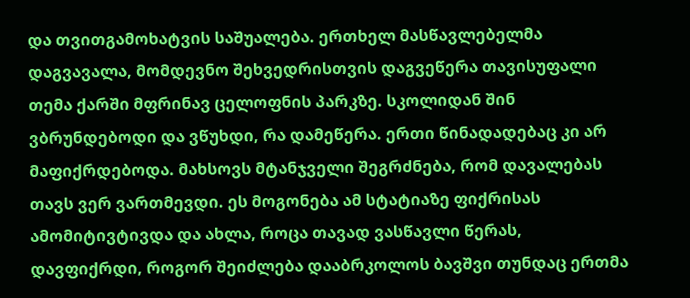და თვითგამოხატვის საშუალება. ერთხელ მასწავლებელმა დაგვავალა, მომდევნო შეხვედრისთვის დაგვეწერა თავისუფალი თემა ქარში მფრინავ ცელოფნის პარკზე. სკოლიდან შინ ვბრუნდებოდი და ვწუხდი, რა დამეწერა. ერთი წინადადებაც კი არ მაფიქრდებოდა. მახსოვს მტანჯველი შეგრძნება, რომ დავალებას თავს ვერ ვართმევდი. ეს მოგონება ამ სტატიაზე ფიქრისას ამომიტივტივდა და ახლა, როცა თავად ვასწავლი წერას, დავფიქრდი, როგორ შეიძლება დააბრკოლოს ბავშვი თუნდაც ერთმა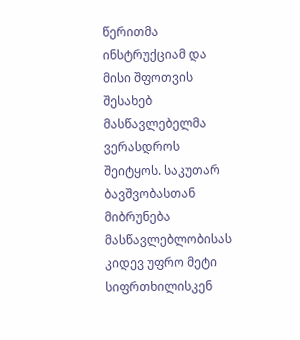წერითმა ინსტრუქციამ და მისი შფოთვის შესახებ მასწავლებელმა ვერასდროს შეიტყოს. საკუთარ ბავშვობასთან მიბრუნება მასწავლებლობისას კიდევ უფრო მეტი სიფრთხილისკენ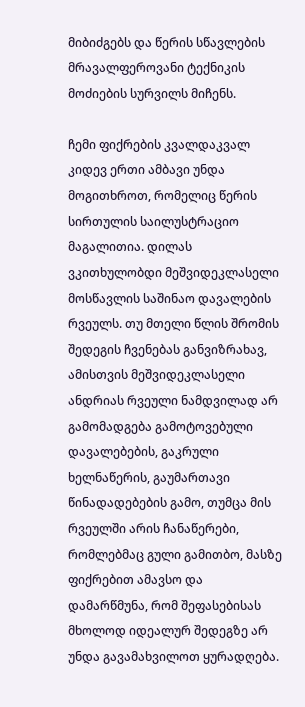მიბიძგებს და წერის სწავლების მრავალფეროვანი ტექნიკის მოძიების სურვილს მიჩენს.

ჩემი ფიქრების კვალდაკვალ კიდევ ერთი ამბავი უნდა მოგითხროთ, რომელიც წერის სირთულის საილუსტრაციო მაგალითია. დილას ვკითხულობდი მეშვიდეკლასელი მოსწავლის საშინაო დავალების რვეულს. თუ მთელი წლის შრომის შედეგის ჩვენებას განვიზრახავ, ამისთვის მეშვიდეკლასელი ანდრიას რვეული ნამდვილად არ გამომადგება გამოტოვებული დავალებების, გაკრული ხელნაწერის, გაუმართავი წინადადებების გამო, თუმცა მის რვეულში არის ჩანაწერები, რომლებმაც გული გამითბო, მასზე ფიქრებით ამავსო და დამარწმუნა, რომ შეფასებისას მხოლოდ იდეალურ შედეგზე არ უნდა გავამახვილოთ ყურადღება.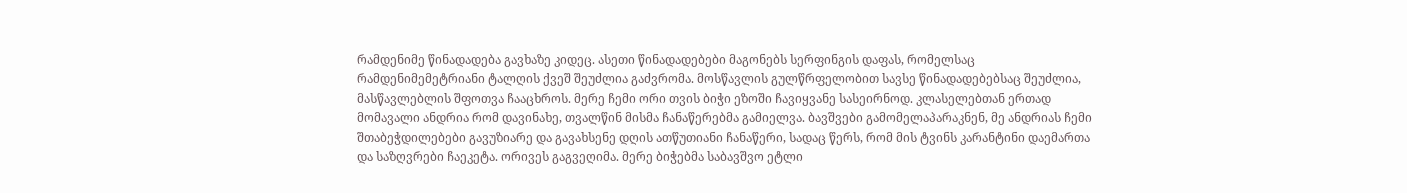რამდენიმე წინადადება გავხაზე კიდეც. ასეთი წინადადებები მაგონებს სერფინგის დაფას, რომელსაც რამდენიმემეტრიანი ტალღის ქვეშ შეუძლია გაძვრომა. მოსწავლის გულწრფელობით სავსე წინადადებებსაც შეუძლია, მასწავლებლის შფოთვა ჩააცხროს. მერე ჩემი ორი თვის ბიჭი ეზოში ჩავიყვანე სასეირნოდ. კლასელებთან ერთად მომავალი ანდრია რომ დავინახე, თვალწინ მისმა ჩანაწერებმა გამიელვა. ბავშვები გამომელაპარაკნენ, მე ანდრიას ჩემი შთაბეჭდილებები გავუზიარე და გავახსენე დღის ათწუთიანი ჩანაწერი, სადაც წერს, რომ მის ტვინს კარანტინი დაემართა და საზღვრები ჩაეკეტა. ორივეს გაგვეღიმა. მერე ბიჭებმა საბავშვო ეტლი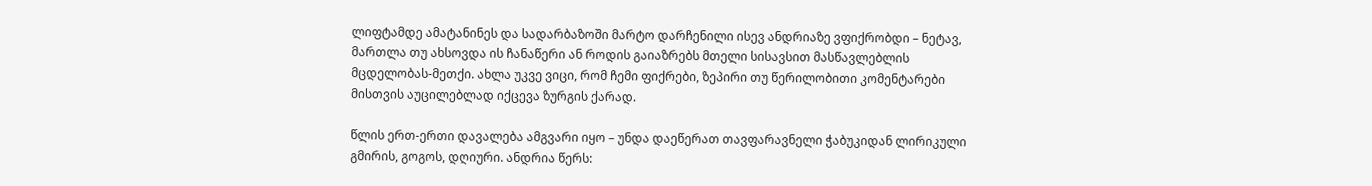ლიფტამდე ამატანინეს და სადარბაზოში მარტო დარჩენილი ისევ ანდრიაზე ვფიქრობდი – ნეტავ, მართლა თუ ახსოვდა ის ჩანაწერი ან როდის გაიაზრებს მთელი სისავსით მასწავლებლის მცდელობას-მეთქი. ახლა უკვე ვიცი, რომ ჩემი ფიქრები, ზეპირი თუ წერილობითი კომენტარები მისთვის აუცილებლად იქცევა ზურგის ქარად.

წლის ერთ-ერთი დავალება ამგვარი იყო – უნდა დაეწერათ თავფარავნელი ჭაბუკიდან ლირიკული გმირის, გოგოს, დღიური. ანდრია წერს: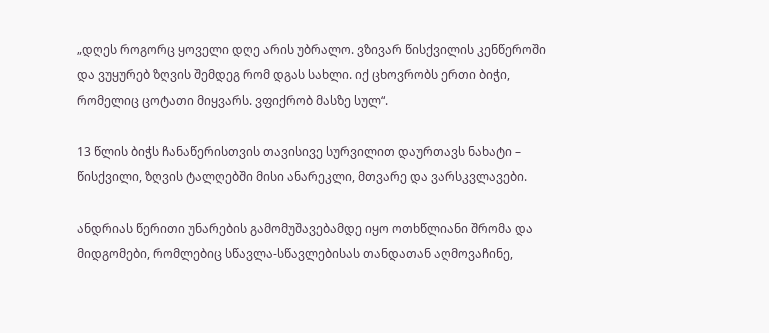„დღეს როგორც ყოველი დღე არის უბრალო. ვზივარ წისქვილის კენწეროში და ვუყურებ ზღვის შემდეგ რომ დგას სახლი. იქ ცხოვრობს ერთი ბიჭი, რომელიც ცოტათი მიყვარს. ვფიქრობ მასზე სულ“.

13 წლის ბიჭს ჩანაწერისთვის თავისივე სურვილით დაურთავს ნახატი – წისქვილი, ზღვის ტალღებში მისი ანარეკლი, მთვარე და ვარსკვლავები.

ანდრიას წერითი უნარების გამომუშავებამდე იყო ოთხწლიანი შრომა და მიდგომები, რომლებიც სწავლა-სწავლებისას თანდათან აღმოვაჩინე,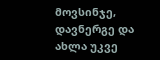მოვსინჯე, დავნერგე და ახლა უკვე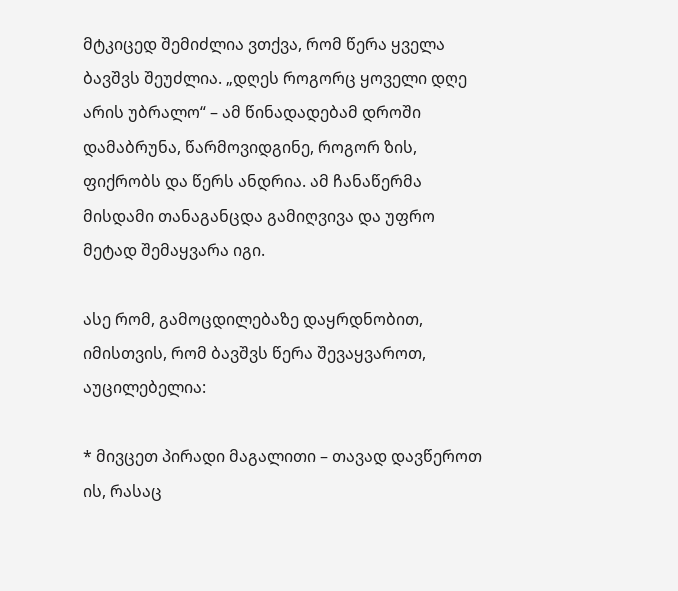მტკიცედ შემიძლია ვთქვა, რომ წერა ყველა ბავშვს შეუძლია. „დღეს როგორც ყოველი დღე არის უბრალო“ – ამ წინადადებამ დროში დამაბრუნა, წარმოვიდგინე, როგორ ზის, ფიქრობს და წერს ანდრია. ამ ჩანაწერმა მისდამი თანაგანცდა გამიღვივა და უფრო მეტად შემაყვარა იგი.

ასე რომ, გამოცდილებაზე დაყრდნობით, იმისთვის, რომ ბავშვს წერა შევაყვაროთ, აუცილებელია:

* მივცეთ პირადი მაგალითი – თავად დავწეროთ ის, რასაც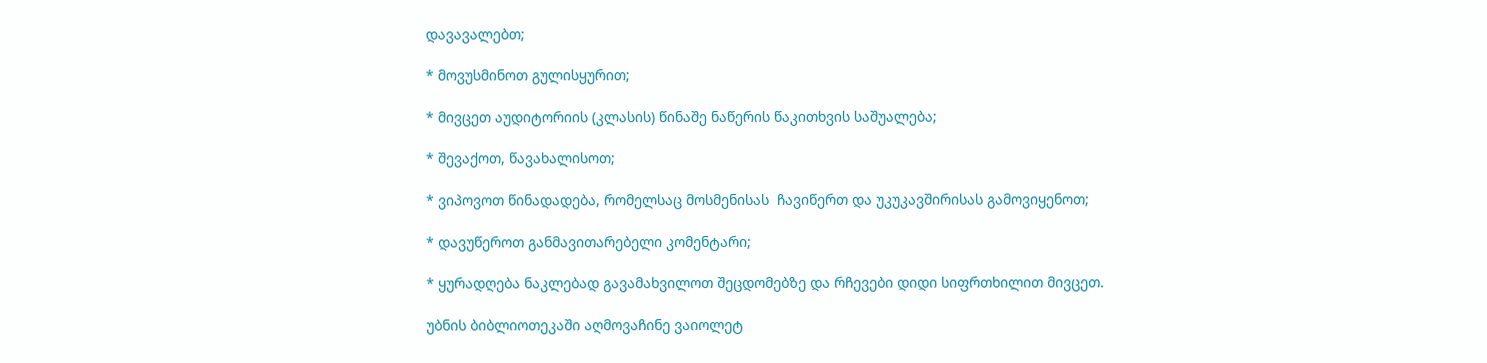დავავალებთ;

* მოვუსმინოთ გულისყურით;

* მივცეთ აუდიტორიის (კლასის) წინაშე ნაწერის წაკითხვის საშუალება;

* შევაქოთ, წავახალისოთ;

* ვიპოვოთ წინადადება, რომელსაც მოსმენისას  ჩავიწერთ და უკუკავშირისას გამოვიყენოთ;

* დავუწეროთ განმავითარებელი კომენტარი;

* ყურადღება ნაკლებად გავამახვილოთ შეცდომებზე და რჩევები დიდი სიფრთხილით მივცეთ.

უბნის ბიბლიოთეკაში აღმოვაჩინე ვაიოლეტ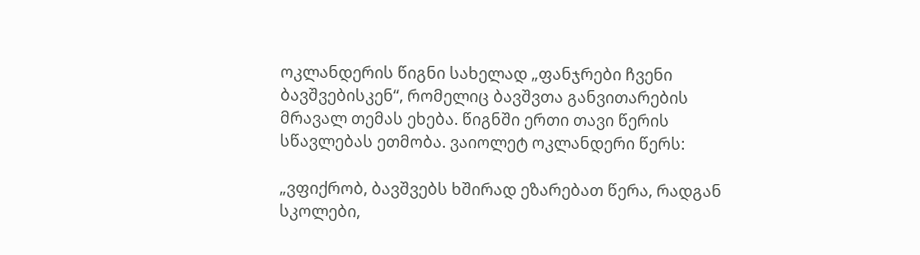ოკლანდერის წიგნი სახელად „ფანჯრები ჩვენი ბავშვებისკენ“, რომელიც ბავშვთა განვითარების მრავალ თემას ეხება. წიგნში ერთი თავი წერის სწავლებას ეთმობა. ვაიოლეტ ოკლანდერი წერს:

„ვფიქრობ, ბავშვებს ხშირად ეზარებათ წერა, რადგან სკოლები,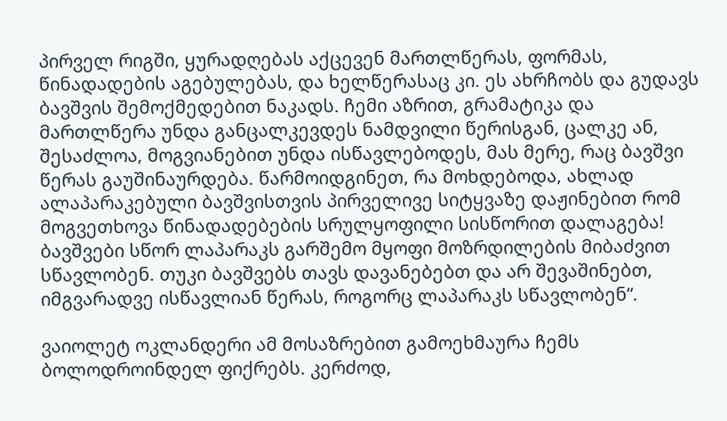პირველ რიგში, ყურადღებას აქცევენ მართლწერას, ფორმას, წინადადების აგებულებას, და ხელწერასაც კი. ეს ახრჩობს და გუდავს ბავშვის შემოქმედებით ნაკადს. ჩემი აზრით, გრამატიკა და მართლწერა უნდა განცალკევდეს ნამდვილი წერისგან, ცალკე ან, შესაძლოა, მოგვიანებით უნდა ისწავლებოდეს, მას მერე, რაც ბავშვი წერას გაუშინაურდება. წარმოიდგინეთ, რა მოხდებოდა, ახლად ალაპარაკებული ბავშვისთვის პირველივე სიტყვაზე დაჟინებით რომ მოგვეთხოვა წინადადებების სრულყოფილი სისწორით დალაგება! ბავშვები სწორ ლაპარაკს გარშემო მყოფი მოზრდილების მიბაძვით სწავლობენ. თუკი ბავშვებს თავს დავანებებთ და არ შევაშინებთ, იმგვარადვე ისწავლიან წერას, როგორც ლაპარაკს სწავლობენ“.

ვაიოლეტ ოკლანდერი ამ მოსაზრებით გამოეხმაურა ჩემს ბოლოდროინდელ ფიქრებს. კერძოდ,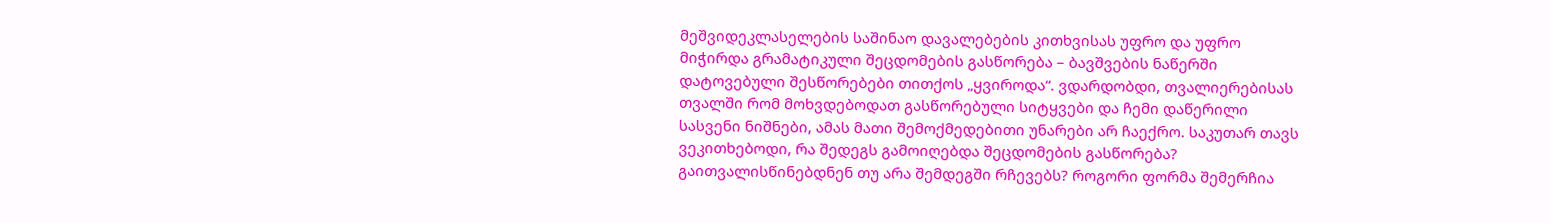მეშვიდეკლასელების საშინაო დავალებების კითხვისას უფრო და უფრო მიჭირდა გრამატიკული შეცდომების გასწორება – ბავშვების ნაწერში დატოვებული შესწორებები თითქოს „ყვიროდა“. ვდარდობდი, თვალიერებისას თვალში რომ მოხვდებოდათ გასწორებული სიტყვები და ჩემი დაწერილი სასვენი ნიშნები, ამას მათი შემოქმედებითი უნარები არ ჩაექრო. საკუთარ თავს ვეკითხებოდი, რა შედეგს გამოიღებდა შეცდომების გასწორება? გაითვალისწინებდნენ თუ არა შემდეგში რჩევებს? როგორი ფორმა შემერჩია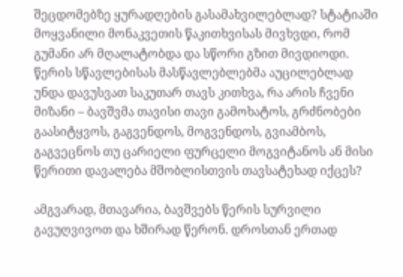შეცდომებზე ყურადღების გასამახვილებლად? სტატიაში მოყვანილი მონაკვეთის წაკითხვისას მივხვდი, რომ გუმანი არ მღალატობდა და სწორი გზით მივდიოდი. წერის სწავლებისას მასწავლებლებმა აუცილებლად უნდა დავუსვათ საკუთარ თავს კითხვა, რა არის ჩვენი მიზანი – ბავშვმა თავისი თავი გამოხატოს, გრძნობები გაასიტყვოს, გაგვენდოს, მოგვენდოს, გვიამბოს, გაგვეცნოს თუ ცარიელი ფურცელი მოგვიტანოს ან მისი წერითი დავალება მშობლისთვის თავსატეხად იქცეს?

ამგვარად, მთავარია, ბავშვებს წერის სურვილი გავუღვივოთ და ხშირად წერონ. დროსთან ერთად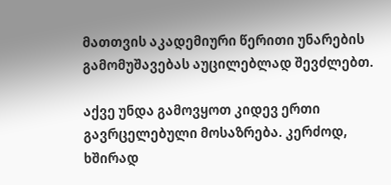მათთვის აკადემიური წერითი უნარების გამომუშავებას აუცილებლად შევძლებთ.

აქვე უნდა გამოვყოთ კიდევ ერთი გავრცელებული მოსაზრება. კერძოდ, ხშირად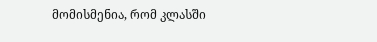მომისმენია, რომ კლასში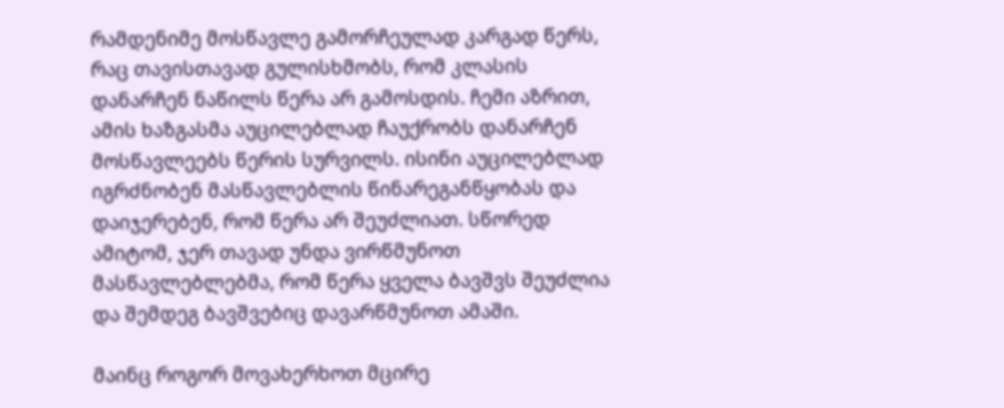რამდენიმე მოსწავლე გამორჩეულად კარგად წერს, რაც თავისთავად გულისხმობს, რომ კლასის დანარჩენ ნაწილს წერა არ გამოსდის. ჩემი აზრით, ამის ხაზგასმა აუცილებლად ჩაუქრობს დანარჩენ მოსწავლეებს წერის სურვილს. ისინი აუცილებლად იგრძნობენ მასწავლებლის წინარეგანწყობას და დაიჯერებენ, რომ წერა არ შეუძლიათ. სწორედ ამიტომ, ჯერ თავად უნდა ვირწმუნოთ მასწავლებლებმა, რომ წერა ყველა ბავშვს შეუძლია და შემდეგ ბავშვებიც დავარწმუნოთ ამაში.

მაინც როგორ მოვახერხოთ მცირე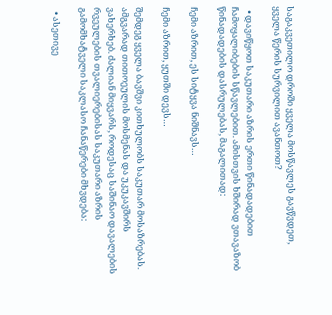საგაკვეთილო დროში ყველა მოსწავლეს გავწვდეთ, ყველა წერის სურვილით ავანთოთ?

  • დავიწყოთ საკუთარი აზრის ერთი წინადადებით ჩამოყალიბების სწავლებით. ამისთვის ხშირად ვთავაზობ წინადადების დასრულებას, მაგალითად:

ჩემი აზრით, ეს სიტყვა ნიშნავს…

ჩემი აზრით, ყუთში დევს…

შემდეგ ყველა ბავშვი კითხულობს საკუთარ მოსაზრებას. ამგვარად თითოეულის მოსმენას და უკუკავშირს ვახერხებ. ძალიან მიყვარს, როდესაც საშინაო დავალების რვეულების თვალიერებისას საკუთარი აზრის გამომხატველი საკლასო ჩანაწერები მხვდება:

  • ასეთივე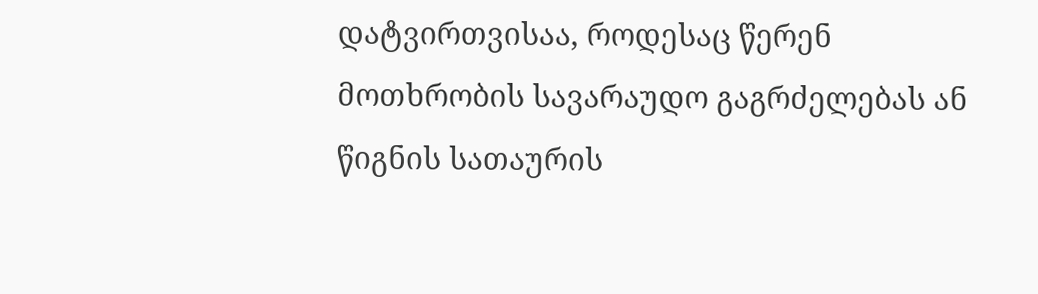დატვირთვისაა, როდესაც წერენ მოთხრობის სავარაუდო გაგრძელებას ან წიგნის სათაურის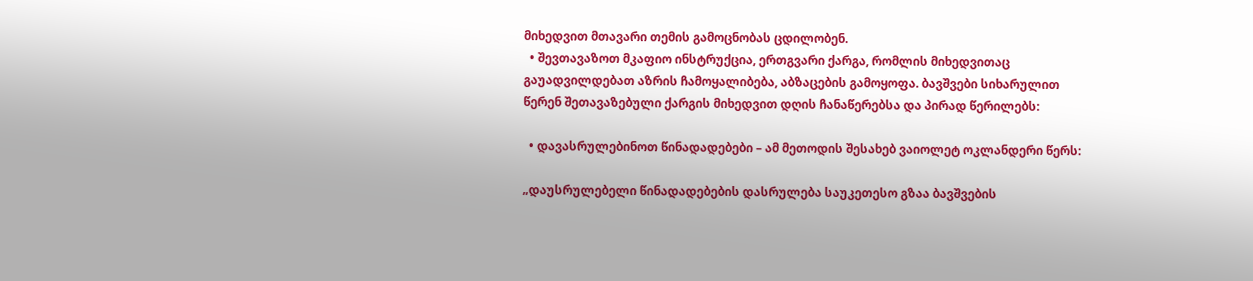მიხედვით მთავარი თემის გამოცნობას ცდილობენ.
  • შევთავაზოთ მკაფიო ინსტრუქცია, ერთგვარი ქარგა, რომლის მიხედვითაც გაუადვილდებათ აზრის ჩამოყალიბება, აბზაცების გამოყოფა. ბავშვები სიხარულით წერენ შეთავაზებული ქარგის მიხედვით დღის ჩანაწერებსა და პირად წერილებს:

  • დავასრულებინოთ წინადადებები – ამ მეთოდის შესახებ ვაიოლეტ ოკლანდერი წერს:

„დაუსრულებელი წინადადებების დასრულება საუკეთესო გზაა ბავშვების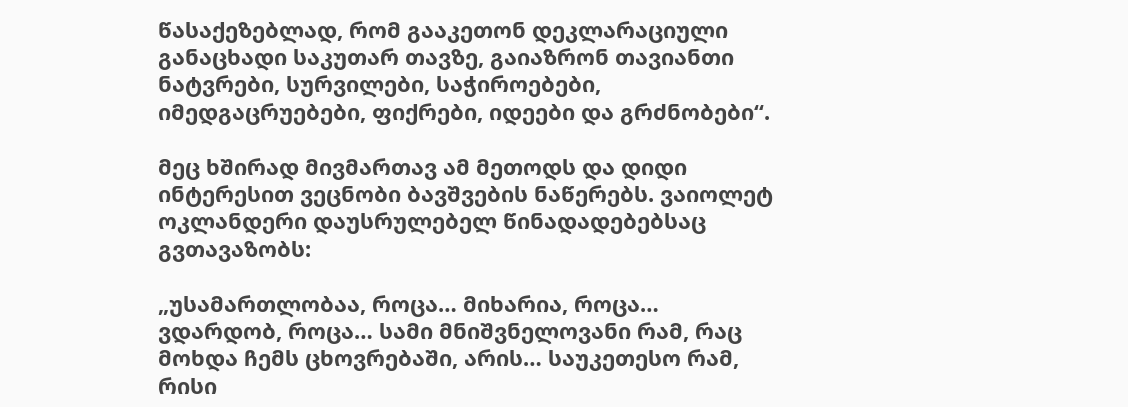წასაქეზებლად, რომ გააკეთონ დეკლარაციული განაცხადი საკუთარ თავზე, გაიაზრონ თავიანთი ნატვრები, სურვილები, საჭიროებები, იმედგაცრუებები, ფიქრები, იდეები და გრძნობები“.

მეც ხშირად მივმართავ ამ მეთოდს და დიდი ინტერესით ვეცნობი ბავშვების ნაწერებს. ვაიოლეტ ოკლანდერი დაუსრულებელ წინადადებებსაც გვთავაზობს:

„უსამართლობაა, როცა… მიხარია, როცა… ვდარდობ, როცა… სამი მნიშვნელოვანი რამ, რაც მოხდა ჩემს ცხოვრებაში, არის… საუკეთესო რამ, რისი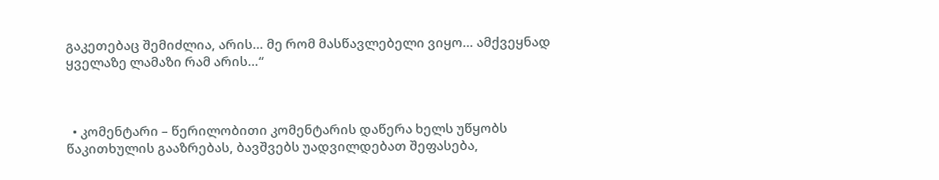გაკეთებაც შემიძლია, არის… მე რომ მასწავლებელი ვიყო… ამქვეყნად ყველაზე ლამაზი რამ არის…“



  • კომენტარი – წერილობითი კომენტარის დაწერა ხელს უწყობს წაკითხულის გააზრებას, ბავშვებს უადვილდებათ შეფასება,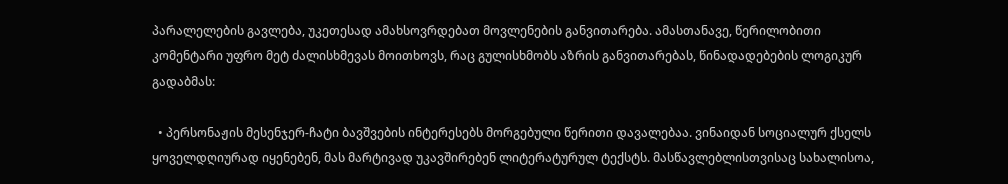პარალელების გავლება, უკეთესად ამახსოვრდებათ მოვლენების განვითარება. ამასთანავე, წერილობითი კომენტარი უფრო მეტ ძალისხმევას მოითხოვს, რაც გულისხმობს აზრის განვითარებას, წინადადებების ლოგიკურ გადაბმას:

  • პერსონაჟის მესენჯერ-ჩატი ბავშვების ინტერესებს მორგებული წერითი დავალებაა. ვინაიდან სოციალურ ქსელს ყოველდღიურად იყენებენ, მას მარტივად უკავშირებენ ლიტერატურულ ტექსტს. მასწავლებლისთვისაც სახალისოა,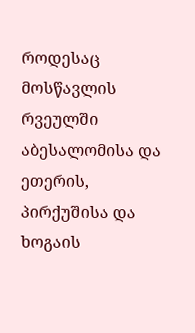როდესაც მოსწავლის რვეულში აბესალომისა და ეთერის, პირქუშისა და ხოგაის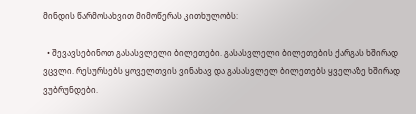მინდის წარმოსახვით მიმოწერას კითხულობს:

  • შევავსებინოთ გასასვლელი ბილეთები. გასასვლელი ბილეთების ქარგას ხშირად ვცვლი. რესურსებს ყოველთვის ვინახავ და გასასვლელ ბილეთებს ყველაზე ხშირად ვუბრუნდები.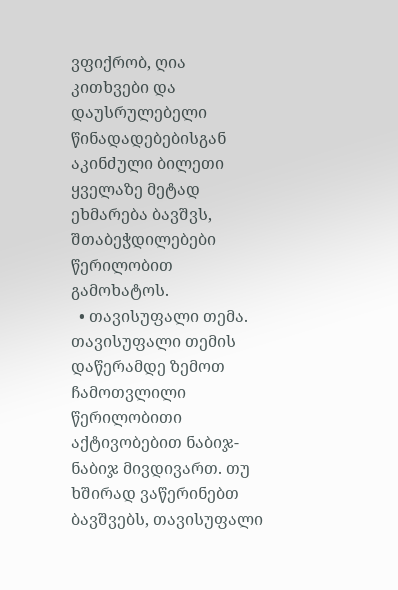ვფიქრობ, ღია კითხვები და დაუსრულებელი წინადადებებისგან აკინძული ბილეთი ყველაზე მეტად ეხმარება ბავშვს, შთაბეჭდილებები წერილობით გამოხატოს.
  • თავისუფალი თემა. თავისუფალი თემის დაწერამდე ზემოთ ჩამოთვლილი წერილობითი აქტივობებით ნაბიჯ-ნაბიჯ მივდივართ. თუ ხშირად ვაწერინებთ ბავშვებს, თავისუფალი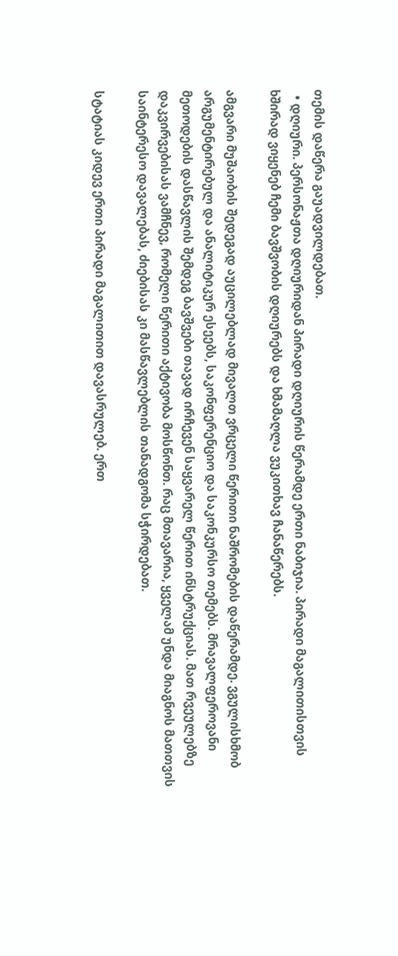თემის დაწერა გაუადვილდებათ.
  • დღიური. პერსონაჟთა დღიურიდან პირადი დღიურის წერამდე ერთი ნაბიჯია. პირადი მაგალითისთვის ხშირად ვიყენებ ჩემი ბავშვობის დღიურებს და ხმამაღლა ვუკითხავ ჩანაწერებს.

ამგვარი მუშაობის შედეგად აუცილებლად მივალთ ვრცელი წერითი ნაშრომების დაწერამდე. ვგულისხმობ არგუმენტირებულ და ანალიტიკურ ესეებს, საკონფერენციო და საკონკურსო თემებს. მრავალფეროვანი მეთოდების დასწავლის შემდეგ ბავშვები თავად ირჩევენ საყვარელ წერით ინსტრუქციას. მათ რვეულებზე დაკვირვებისას ვამჩნევ, რომელი წერითი აქტივობა მოსწონთ. რაც მთავარია, ყველამ უნდა მიაგნოს მათთვის საინტერესო დავალებას, ძიებისას კი მასწავლებლის თანადგომა სჭირდებათ.

სტატიას კიდევ ერთი პირადი მაგალითით დავასრულებ. ერთ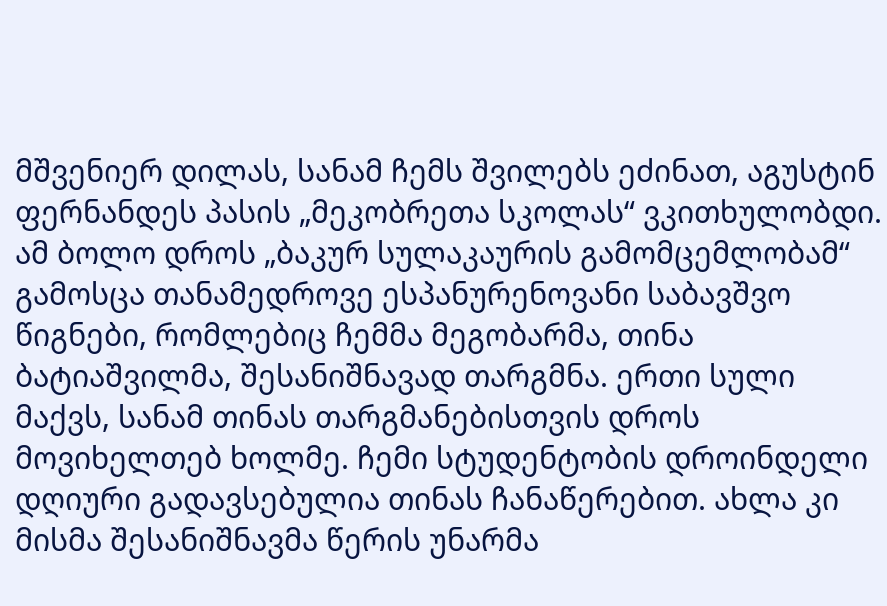მშვენიერ დილას, სანამ ჩემს შვილებს ეძინათ, აგუსტინ ფერნანდეს პასის „მეკობრეთა სკოლას“ ვკითხულობდი. ამ ბოლო დროს „ბაკურ სულაკაურის გამომცემლობამ“ გამოსცა თანამედროვე ესპანურენოვანი საბავშვო წიგნები, რომლებიც ჩემმა მეგობარმა, თინა ბატიაშვილმა, შესანიშნავად თარგმნა. ერთი სული მაქვს, სანამ თინას თარგმანებისთვის დროს მოვიხელთებ ხოლმე. ჩემი სტუდენტობის დროინდელი დღიური გადავსებულია თინას ჩანაწერებით. ახლა კი მისმა შესანიშნავმა წერის უნარმა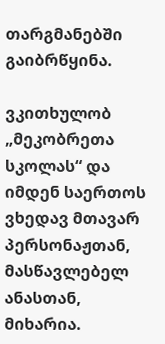თარგმანებში გაიბრწყინა.

ვკითხულობ „მეკობრეთა სკოლას“ და იმდენ საერთოს ვხედავ მთავარ პერსონაჟთან, მასწავლებელ ანასთან, მიხარია.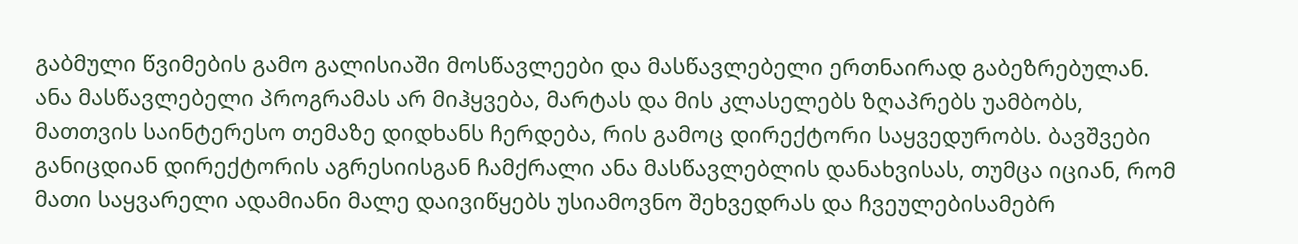გაბმული წვიმების გამო გალისიაში მოსწავლეები და მასწავლებელი ერთნაირად გაბეზრებულან. ანა მასწავლებელი პროგრამას არ მიჰყვება, მარტას და მის კლასელებს ზღაპრებს უამბობს, მათთვის საინტერესო თემაზე დიდხანს ჩერდება, რის გამოც დირექტორი საყვედურობს. ბავშვები განიცდიან დირექტორის აგრესიისგან ჩამქრალი ანა მასწავლებლის დანახვისას, თუმცა იციან, რომ მათი საყვარელი ადამიანი მალე დაივიწყებს უსიამოვნო შეხვედრას და ჩვეულებისამებრ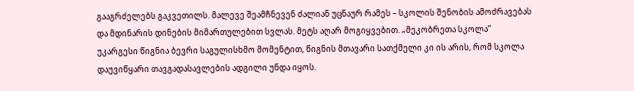გააგრძელებს გაკვეთილს. მალევე შეამჩნევენ ძალიან უცნაურ რამეს – სკოლის შენობის ამოძრავებას და მდინარის დინების მიმართულებით სვლას. მეტს აღარ მოგიყვებით. „მეკობრეთა სკოლა“ უკარგესი წიგნია ბევრი საგულისხმო მომენტით, წიგნის მთავარი სათქმელი კი ის არის, რომ სკოლა დაუვიწყარი თავგადასავლების ადგილი უნდა იყოს.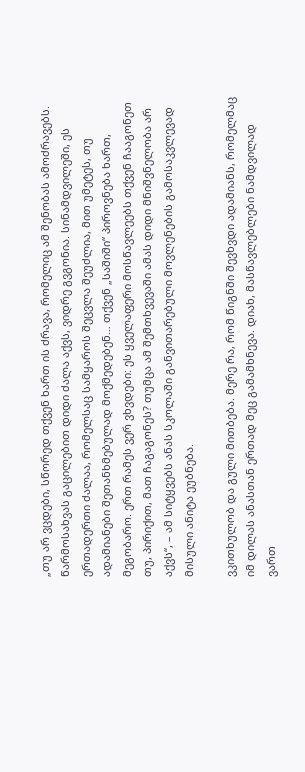„თუ არ ვცდები, სწორედ თქვენ ხართ ის ძრავა, რომელიც ამ შენობას ამოძრავებს. წარმოსახვას გაცილებით დიდი ძალა აქვს, ვიდრე გვგონია. სინამდვილეში, ეს ერთადერთი ძალაა, რომელსაც სამყაროს შეცვლა შეუძლია, მით უმეტეს, თუ ადამიანები შეთანხმებულად მოქმედებენ… თქვენ „საშიში“ პიროვნება ხართ, მეგობარო. ერთ რამეს ვერ ვხვდები: ეს ყველაფერი მოსწავლეებს თქვენ ჩააგონეთ თუ, პირიქით, მათ ჩაგაგონეს? თუმცა ამ შემთხვევაში ამას დიდი მნიშვნელობა არ აქვს“, – ამ სიტყვებს ანას სკოლაში განვითარებული მოვლენების გამოსაკვლევად მისული ანიტა ეუბნება.

ვკითხულობ და გული მითბება. მერე რა, რომ წიგნში შევხვდი ადამიანს, რომელმაც იმ დილას ანასთან ერთად მეც გამამხნევა. დიახ, მასწავლებლები ნამდვილად ვართ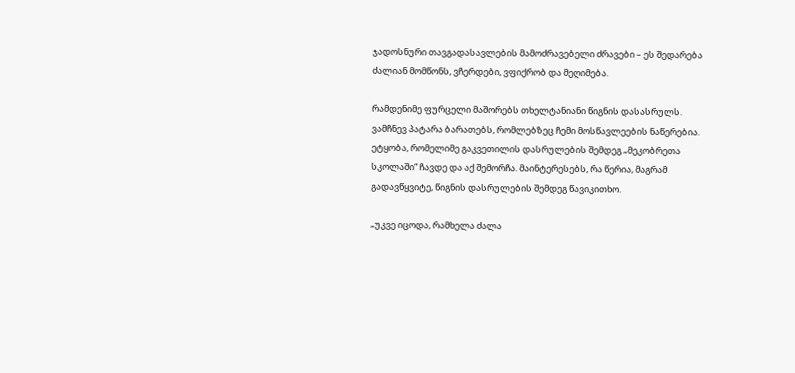ჯადოსნური თავგადასავლების მამოძრავებელი ძრავები – ეს შედარება ძალიან მომწონს, ვჩერდები, ვფიქრობ და მეღიმება.

რამდენიმე ფურცელი მაშორებს თხელტანიანი წიგნის დასასრულს. ვამჩნევ პატარა ბარათებს, რომლებზეც ჩემი მოსწავლეების ნაწერებია. ეტყობა, რომელიმე გაკვეთილის დასრულების შემდეგ „მეკობრეთა სკოლაში“ ჩავდე და აქ შემორჩა. მაინტერესებს, რა წერია, მაგრამ გადავწყვიტე, წიგნის დასრულების შემდეგ წავიკითხო.

„უკვე იცოდა, რამხელა ძალა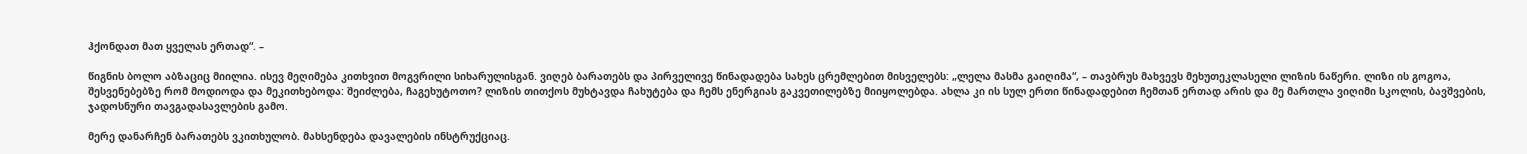ჰქონდათ მათ ყველას ერთად“. –

წიგნის ბოლო აბზაციც მიილია. ისევ მეღიმება კითხვით მოგვრილი სიხარულისგან. ვიღებ ბარათებს და პირველივე წინადადება სახეს ცრემლებით მისველებს: „ლელა მასმა გაიღიმა“, – თავბრუს მახვევს მეხუთეკლასელი ლიზის ნაწერი. ლიზი ის გოგოა, შესვენებებზე რომ მოდიოდა და მეკითხებოდა: შეიძლება, ჩაგეხუტოთო? ლიზის თითქოს მუხტავდა ჩახუტება და ჩემს ენერგიას გაკვეთილებზე მიიყოლებდა. ახლა კი ის სულ ერთი წინადადებით ჩემთან ერთად არის და მე მართლა ვიღიმი სკოლის, ბავშვების, ჯადოსნური თავგადასავლების გამო.

მერე დანარჩენ ბარათებს ვკითხულობ. მახსენდება დავალების ინსტრუქციაც.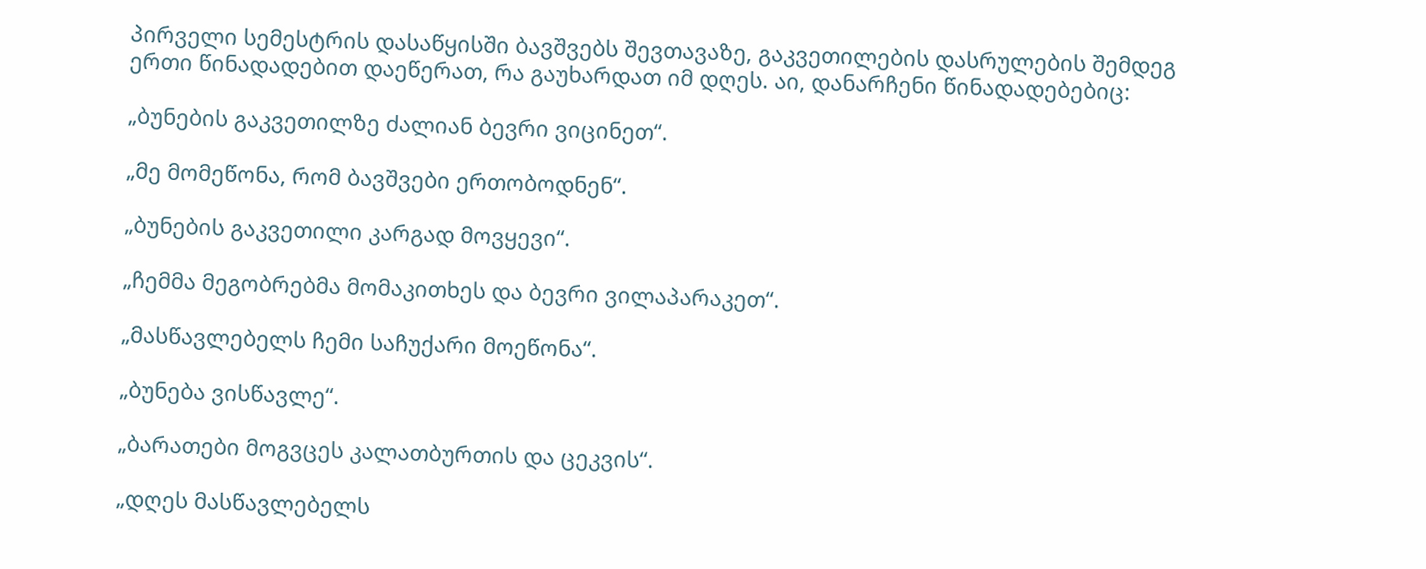პირველი სემესტრის დასაწყისში ბავშვებს შევთავაზე, გაკვეთილების დასრულების შემდეგ ერთი წინადადებით დაეწერათ, რა გაუხარდათ იმ დღეს. აი, დანარჩენი წინადადებებიც:

„ბუნების გაკვეთილზე ძალიან ბევრი ვიცინეთ“.

„მე მომეწონა, რომ ბავშვები ერთობოდნენ“.

„ბუნების გაკვეთილი კარგად მოვყევი“.

„ჩემმა მეგობრებმა მომაკითხეს და ბევრი ვილაპარაკეთ“.

„მასწავლებელს ჩემი საჩუქარი მოეწონა“.

„ბუნება ვისწავლე“.

„ბარათები მოგვცეს კალათბურთის და ცეკვის“.

„დღეს მასწავლებელს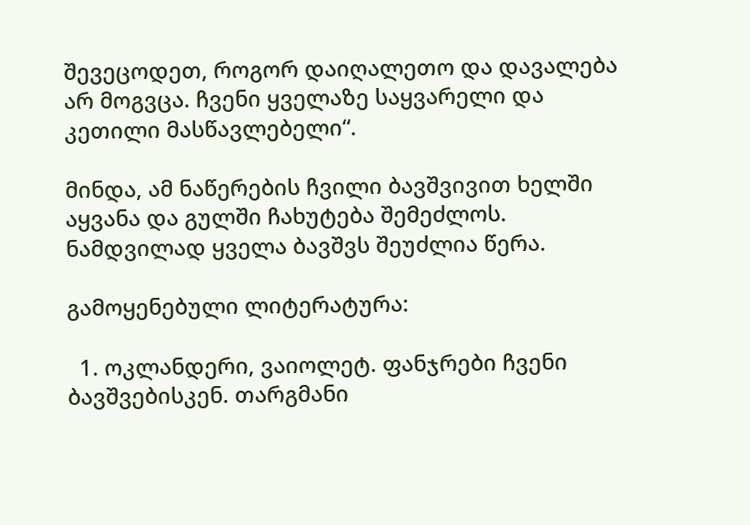შევეცოდეთ, როგორ დაიღალეთო და დავალება არ მოგვცა. ჩვენი ყველაზე საყვარელი და კეთილი მასწავლებელი“.

მინდა, ამ ნაწერების ჩვილი ბავშვივით ხელში აყვანა და გულში ჩახუტება შემეძლოს. ნამდვილად ყველა ბავშვს შეუძლია წერა.

გამოყენებული ლიტერატურა:

  1. ოკლანდერი, ვაიოლეტ. ფანჯრები ჩვენი ბავშვებისკენ. თარგმანი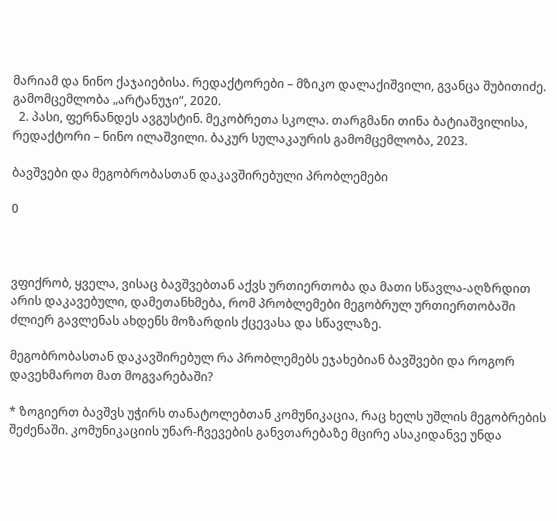მარიამ და ნინო ქაჯაიებისა. რედაქტორები – მზიკო დალაქიშვილი, გვანცა შუბითიძე. გამომცემლობა „არტანუჯი“, 2020.
  2. პასი, ფერნანდეს ავგუსტინ. მეკობრეთა სკოლა. თარგმანი თინა ბატიაშვილისა, რედაქტორი – ნინო ილაშვილი. ბაკურ სულაკაურის გამომცემლობა, 2023.

ბავშვები და მეგობრობასთან დაკავშირებული პრობლემები

0



ვფიქრობ, ყველა, ვისაც ბავშვებთან აქვს ურთიერთობა და მათი სწავლა-აღზრდით არის დაკავებული, დამეთანხმება, რომ პრობლემები მეგობრულ ურთიერთობაში ძლიერ გავლენას ახდენს მოზარდის ქცევასა და სწავლაზე.

მეგობრობასთან დაკავშირებულ რა პრობლემებს ეჯახებიან ბავშვები და როგორ დავეხმაროთ მათ მოგვარებაში?

* ზოგიერთ ბავშვს უჭირს თანატოლებთან კომუნიკაცია, რაც ხელს უშლის მეგობრების შეძენაში. კომუნიკაციის უნარ-ჩვევების განვთარებაზე მცირე ასაკიდანვე უნდა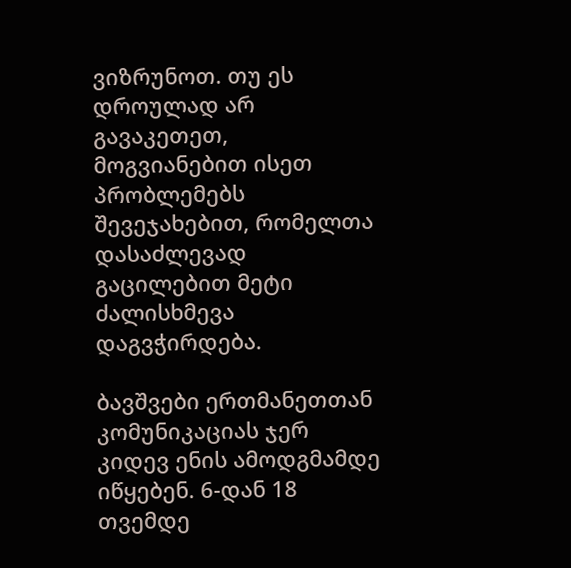ვიზრუნოთ. თუ ეს დროულად არ გავაკეთეთ, მოგვიანებით ისეთ პრობლემებს შევეჯახებით, რომელთა დასაძლევად გაცილებით მეტი ძალისხმევა დაგვჭირდება.

ბავშვები ერთმანეთთან კომუნიკაციას ჯერ კიდევ ენის ამოდგმამდე იწყებენ. 6-დან 18 თვემდე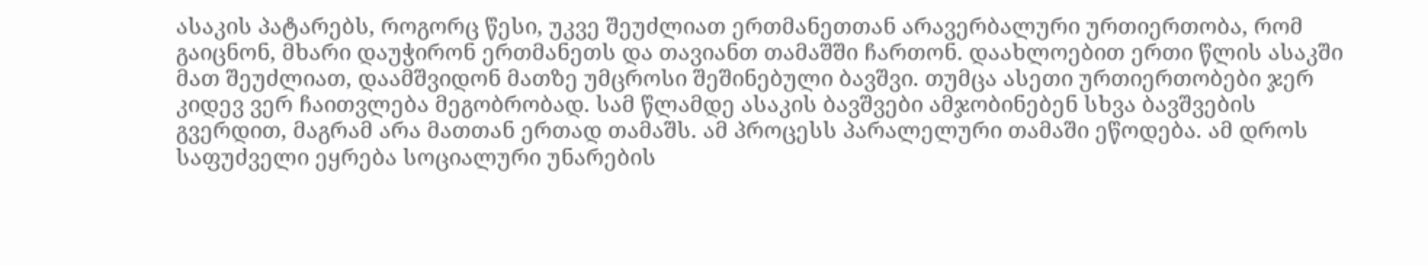ასაკის პატარებს, როგორც წესი, უკვე შეუძლიათ ერთმანეთთან არავერბალური ურთიერთობა, რომ გაიცნონ, მხარი დაუჭირონ ერთმანეთს და თავიანთ თამაშში ჩართონ. დაახლოებით ერთი წლის ასაკში მათ შეუძლიათ, დაამშვიდონ მათზე უმცროსი შეშინებული ბავშვი. თუმცა ასეთი ურთიერთობები ჯერ კიდევ ვერ ჩაითვლება მეგობრობად. სამ წლამდე ასაკის ბავშვები ამჯობინებენ სხვა ბავშვების გვერდით, მაგრამ არა მათთან ერთად თამაშს. ამ პროცესს პარალელური თამაში ეწოდება. ამ დროს საფუძველი ეყრება სოციალური უნარების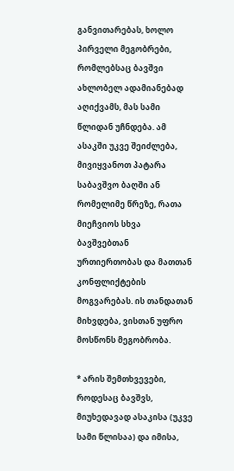განვითარებას, ხოლო პირველი მეგობრები, რომლებსაც ბავშვი ახლობელ ადამიანებად აღიქვამს, მას სამი წლიდან უჩნდება. ამ ასაკში უკვე შეიძლება, მივიყვანოთ პატარა საბავშვო ბაღში ან რომელიმე წრეზე, რათა მიეჩვიოს სხვა ბავშვებთან ურთიერთობას და მათთან კონფლიქტების მოგვარებას. ის თანდათან მიხვდება, ვისთან უფრო მოსწონს მეგობრობა.

* არის შემთხვევები, როდესაც ბავშვს, მიუხედავად ასაკისა (უკვე სამი წლისაა) და იმისა,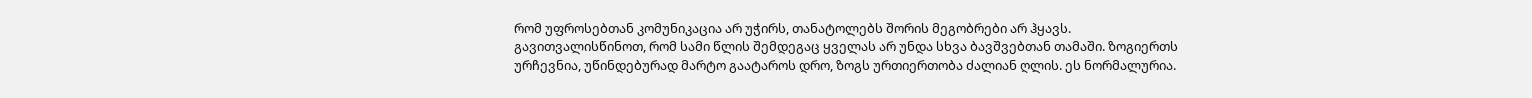რომ უფროსებთან კომუნიკაცია არ უჭირს, თანატოლებს შორის მეგობრები არ ჰყავს. გავითვალისწინოთ, რომ სამი წლის შემდეგაც ყველას არ უნდა სხვა ბავშვებთან თამაში. ზოგიერთს ურჩევნია, უწინდებურად მარტო გაატაროს დრო, ზოგს ურთიერთობა ძალიან ღლის. ეს ნორმალურია.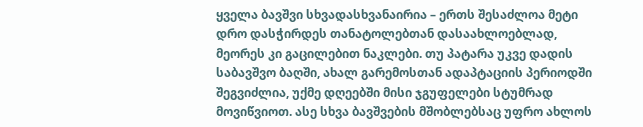ყველა ბავშვი სხვადასხვანაირია – ერთს შესაძლოა მეტი დრო დასჭირდეს თანატოლებთან დასაახლოებლად, მეორეს კი გაცილებით ნაკლები. თუ პატარა უკვე დადის საბავშვო ბაღში, ახალ გარემოსთან ადაპტაციის პერიოდში შეგვიძლია, უქმე დღეებში მისი ჯგუფელები სტუმრად მოვიწვიოთ. ასე სხვა ბავშვების მშობლებსაც უფრო ახლოს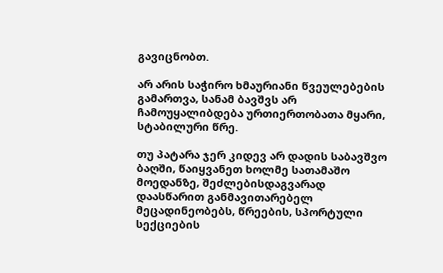გავიცნობთ.

არ არის საჭირო ხმაურიანი წვეულებების გამართვა, სანამ ბავშვს არ ჩამოუყალიბდება ურთიერთობათა მყარი, სტაბილური წრე.

თუ პატარა ჯერ კიდევ არ დადის საბავშვო ბაღში, წაიყვანეთ ხოლმე სათამაშო მოედანზე, შეძლებისდაგვარად დაასწარით განმავითარებელ მეცადინეობებს, წრეების, სპორტული სექციების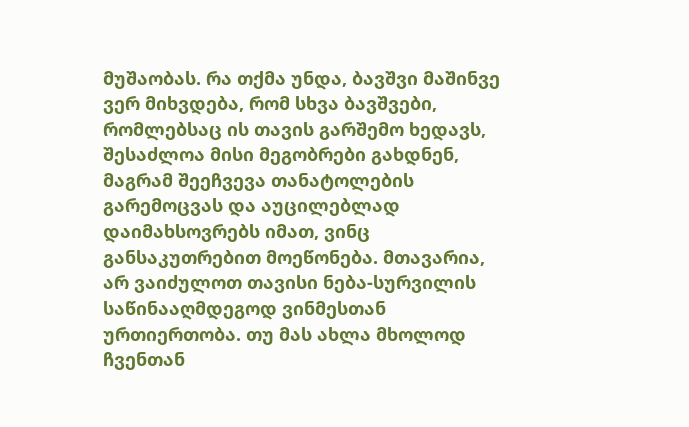მუშაობას. რა თქმა უნდა, ბავშვი მაშინვე ვერ მიხვდება, რომ სხვა ბავშვები, რომლებსაც ის თავის გარშემო ხედავს, შესაძლოა მისი მეგობრები გახდნენ, მაგრამ შეეჩვევა თანატოლების გარემოცვას და აუცილებლად დაიმახსოვრებს იმათ, ვინც განსაკუთრებით მოეწონება. მთავარია, არ ვაიძულოთ თავისი ნება-სურვილის საწინააღმდეგოდ ვინმესთან ურთიერთობა. თუ მას ახლა მხოლოდ ჩვენთან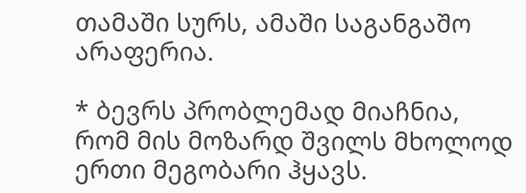თამაში სურს, ამაში საგანგაშო არაფერია.

* ბევრს პრობლემად მიაჩნია, რომ მის მოზარდ შვილს მხოლოდ ერთი მეგობარი ჰყავს.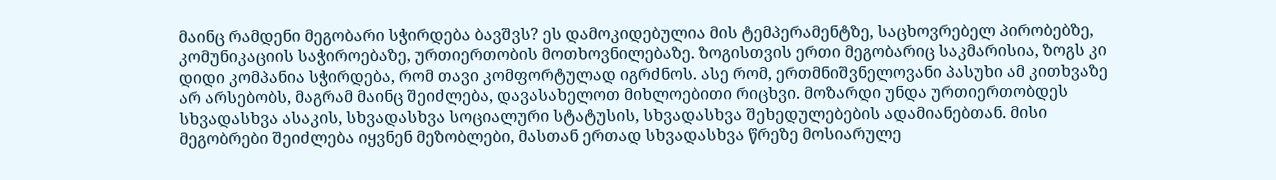მაინც რამდენი მეგობარი სჭირდება ბავშვს? ეს დამოკიდებულია მის ტემპერამენტზე, საცხოვრებელ პირობებზე, კომუნიკაციის საჭიროებაზე, ურთიერთობის მოთხოვნილებაზე. ზოგისთვის ერთი მეგობარიც საკმარისია, ზოგს კი დიდი კომპანია სჭირდება, რომ თავი კომფორტულად იგრძნოს. ასე რომ, ერთმნიშვნელოვანი პასუხი ამ კითხვაზე არ არსებობს, მაგრამ მაინც შეიძლება, დავასახელოთ მიხლოებითი რიცხვი. მოზარდი უნდა ურთიერთობდეს სხვადასხვა ასაკის, სხვადასხვა სოციალური სტატუსის, სხვადასხვა შეხედულებების ადამიანებთან. მისი მეგობრები შეიძლება იყვნენ მეზობლები, მასთან ერთად სხვადასხვა წრეზე მოსიარულე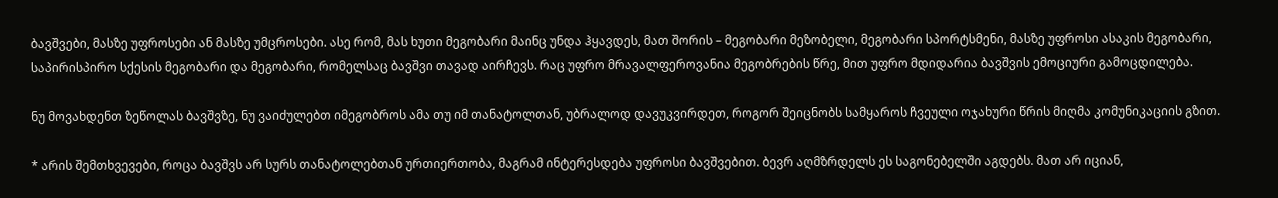ბავშვები, მასზე უფროსები ან მასზე უმცროსები. ასე რომ, მას ხუთი მეგობარი მაინც უნდა ჰყავდეს, მათ შორის – მეგობარი მეზობელი, მეგობარი სპორტსმენი, მასზე უფროსი ასაკის მეგობარი, საპირისპირო სქესის მეგობარი და მეგობარი, რომელსაც ბავშვი თავად აირჩევს. რაც უფრო მრავალფეროვანია მეგობრების წრე, მით უფრო მდიდარია ბავშვის ემოციური გამოცდილება.

ნუ მოვახდენთ ზეწოლას ბავშვზე, ნუ ვაიძულებთ იმეგობროს ამა თუ იმ თანატოლთან, უბრალოდ დავუკვირდეთ, როგორ შეიცნობს სამყაროს ჩვეული ოჯახური წრის მიღმა კომუნიკაციის გზით.

* არის შემთხვევები, როცა ბავშვს არ სურს თანატოლებთან ურთიერთობა, მაგრამ ინტერესდება უფროსი ბავშვებით. ბევრ აღმზრდელს ეს საგონებელში აგდებს. მათ არ იციან,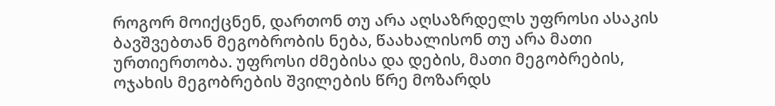როგორ მოიქცნენ, დართონ თუ არა აღსაზრდელს უფროსი ასაკის ბავშვებთან მეგობრობის ნება, წაახალისონ თუ არა მათი ურთიერთობა. უფროსი ძმებისა და დების, მათი მეგობრების, ოჯახის მეგობრების შვილების წრე მოზარდს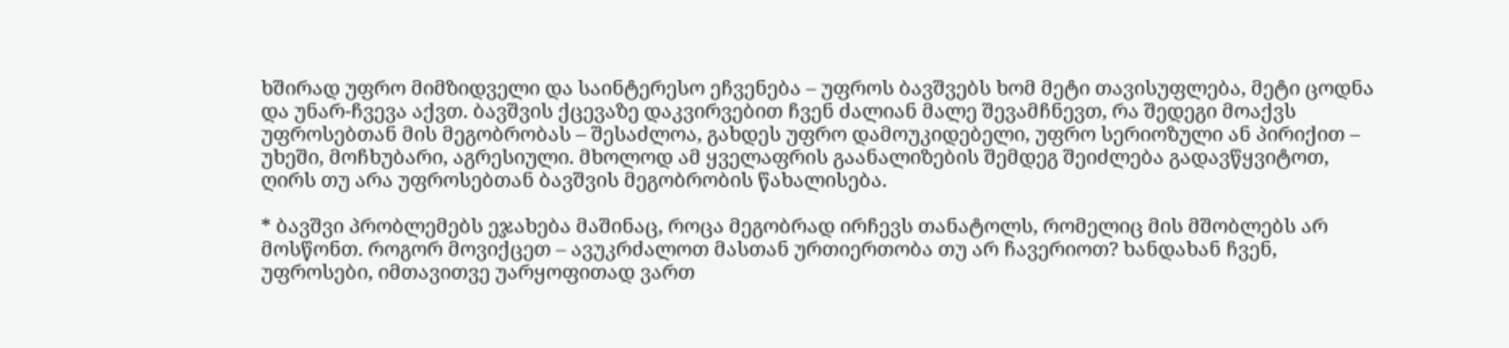ხშირად უფრო მიმზიდველი და საინტერესო ეჩვენება – უფროს ბავშვებს ხომ მეტი თავისუფლება, მეტი ცოდნა და უნარ-ჩვევა აქვთ. ბავშვის ქცევაზე დაკვირვებით ჩვენ ძალიან მალე შევამჩნევთ, რა შედეგი მოაქვს უფროსებთან მის მეგობრობას – შესაძლოა, გახდეს უფრო დამოუკიდებელი, უფრო სერიოზული ან პირიქით – უხეში, მოჩხუბარი, აგრესიული. მხოლოდ ამ ყველაფრის გაანალიზების შემდეგ შეიძლება გადავწყვიტოთ, ღირს თუ არა უფროსებთან ბავშვის მეგობრობის წახალისება.

* ბავშვი პრობლემებს ეჯახება მაშინაც, როცა მეგობრად ირჩევს თანატოლს, რომელიც მის მშობლებს არ მოსწონთ. როგორ მოვიქცეთ – ავუკრძალოთ მასთან ურთიერთობა თუ არ ჩავერიოთ? ხანდახან ჩვენ, უფროსები, იმთავითვე უარყოფითად ვართ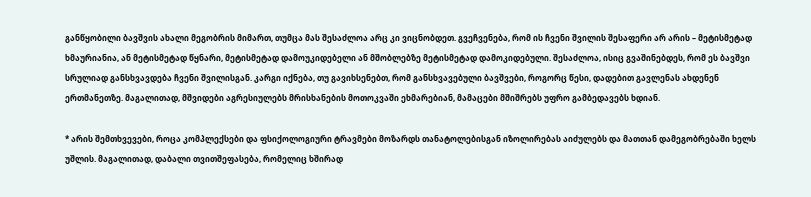განწყობილი ბავშვის ახალი მეგობრის მიმართ, თუმცა მას შესაძლოა არც კი ვიცნობდეთ. გვეჩვენება, რომ ის ჩვენი შვილის შესაფერი არ არის – მეტისმეტად ხმაურიანია, ან მეტისმეტად წყნარი, მეტისმეტად დამოუკიდებელი ან მშობლებზე მეტისმეტად დამოკიდებული. შესაძლოა, ისიც გვაშინებდეს, რომ ეს ბავშვი სრულიად განსხვავდება ჩვენი შვილისგან. კარგი იქნება, თუ გავიხსენებთ, რომ განსხვავებული ბავშვები, როგორც წესი, დადებით გავლენას ახდენენ ერთმანეთზე. მაგალითად, მშვიდები აგრესიულებს მრისხანების მოთოკვაში ეხმარებიან, მამაცები მშიშრებს უფრო გამბედავებს ხდიან.

* არის შემთხვევები, როცა კომპლექსები და ფსიქოლოგიური ტრავმები მოზარდს თანატოლებისგან იზოლირებას აიძულებს და მათთან დამეგობრებაში ხელს უშლის. მაგალითად, დაბალი თვითშეფასება, რომელიც ხშირად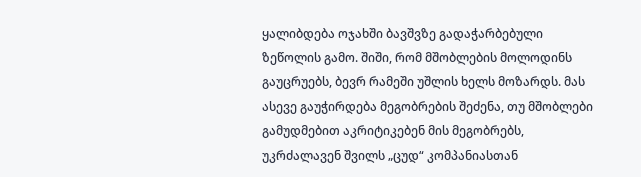ყალიბდება ოჯახში ბავშვზე გადაჭარბებული ზეწოლის გამო. შიში, რომ მშობლების მოლოდინს გაუცრუებს, ბევრ რამეში უშლის ხელს მოზარდს. მას ასევე გაუჭირდება მეგობრების შეძენა, თუ მშობლები გამუდმებით აკრიტიკებენ მის მეგობრებს, უკრძალავენ შვილს „ცუდ“ კომპანიასთან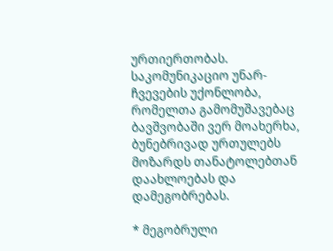ურთიერთობას. საკომუნიკაციო უნარ-ჩვევების უქონლობა, რომელთა გამომუშავებაც ბავშვობაში ვერ მოახერხა, ბუნებრივად ურთულებს მოზარდს თანატოლებთან დაახლოებას და დამეგობრებას.

* მეგობრული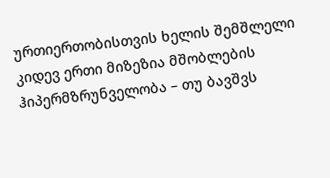ურთიერთობისთვის ხელის შემშლელი კიდევ ერთი მიზეზია მშობლების ჰიპერმზრუნველობა – თუ ბავშვს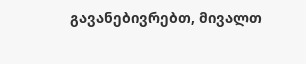გავანებივრებთ, მივალთ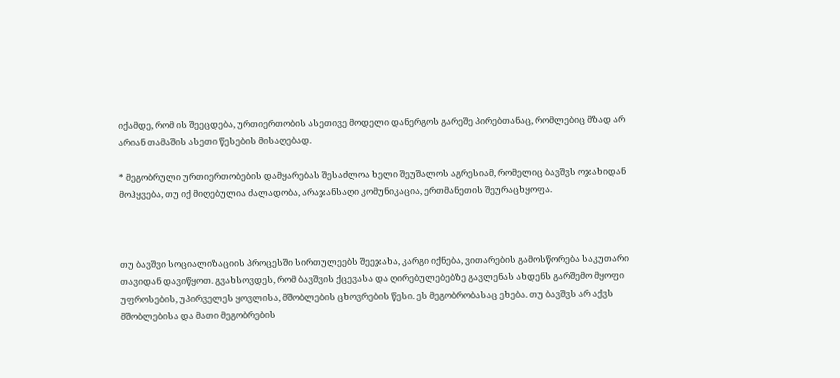იქამდე, რომ ის შეეცდება, ურთიერთობის ასეთივე მოდელი დანერგოს გარეშე პირებთანაც, რომლებიც მზად არ არიან თამაშის ასეთი წესების მისაღებად.

* მეგობრული ურთიერთობების დამყარებას შესაძლოა ხელი შეუშალოს აგრესიამ, რომელიც ბავშვს ოჯახიდან მოჰყვება, თუ იქ მიღებულია ძალადობა, არაჯანსაღი კომუნიკაცია, ერთმანეთის შეურაცხყოფა.



თუ ბავშვი სოციალიზაციის პროცესში სირთულეებს შეეჯახა, კარგი იქნება, ვითარების გამოსწორება საკუთარი თავიდან დავიწყოთ. გვახსოვდეს, რომ ბავშვის ქცევასა და ღირებულებებზე გავლენას ახდენს გარშემო მყოფი უფროსების, უპირველეს ყოვლისა, მშობლების ცხოვრების წესი. ეს მეგობრობასაც ეხება. თუ ბავშვს არ აქვს მშობლებისა და მათი მეგობრების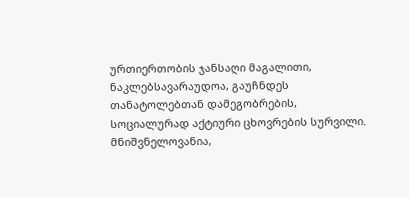ურთიერთობის ჯანსაღი მაგალითი, ნაკლებსავარაუდოა, გაუჩნდეს თანატოლებთან დამეგობრების, სოციალურად აქტიური ცხოვრების სურვილი. მნიშვნელოვანია,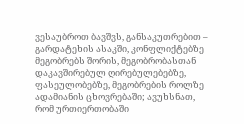ვესაუბროთ ბავშვს, განსაკუთრებით – გარდატეხის ასაკში, კონფლიქტებზე მეგობრებს შორის, მეგობრობასთან დაკავშირებულ ღირებულებებზე, ფასეულობებზე, მეგობრების როლზე ადამიანის ცხოვრებაში; ავუხსნათ, რომ ურთიერთობაში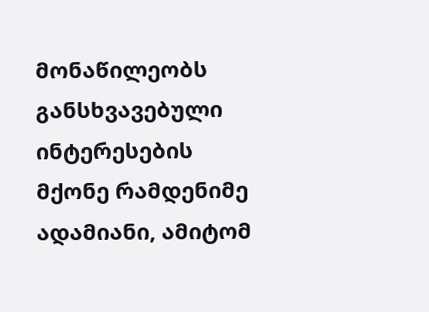მონაწილეობს განსხვავებული ინტერესების მქონე რამდენიმე ადამიანი, ამიტომ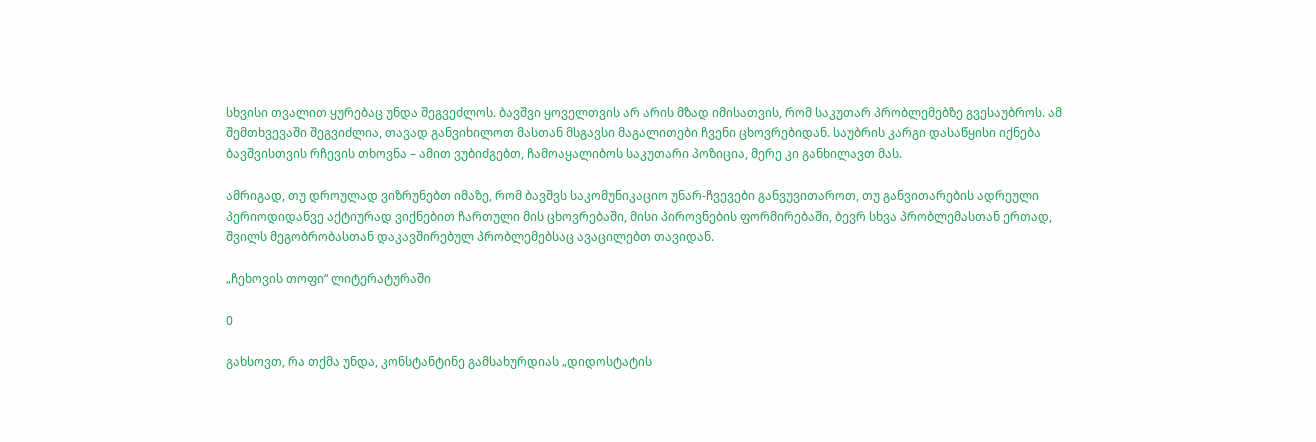სხვისი თვალით ყურებაც უნდა შეგვეძლოს. ბავშვი ყოველთვის არ არის მზად იმისათვის, რომ საკუთარ პრობლემებზე გვესაუბროს. ამ შემთხვევაში შეგვიძლია, თავად განვიხილოთ მასთან მსგავსი მაგალითები ჩვენი ცხოვრებიდან. საუბრის კარგი დასაწყისი იქნება ბავშვისთვის რჩევის თხოვნა – ამით ვუბიძგებთ, ჩამოაყალიბოს საკუთარი პოზიცია, მერე კი განხილავთ მას.

ამრიგად, თუ დროულად ვიზრუნებთ იმაზე, რომ ბავშვს საკომუნიკაციო უნარ-ჩვევები განვუვითაროთ, თუ განვითარების ადრეული პერიოდიდანვე აქტიურად ვიქნებით ჩართული მის ცხოვრებაში, მისი პიროვნების ფორმირებაში, ბევრ სხვა პრობლემასთან ერთად, შვილს მეგობრობასთან დაკავშირებულ პრობლემებსაც ავაცილებთ თავიდან.

„ჩეხოვის თოფი“ ლიტერატურაში

0

გახსოვთ, რა თქმა უნდა, კონსტანტინე გამსახურდიას „დიდოსტატის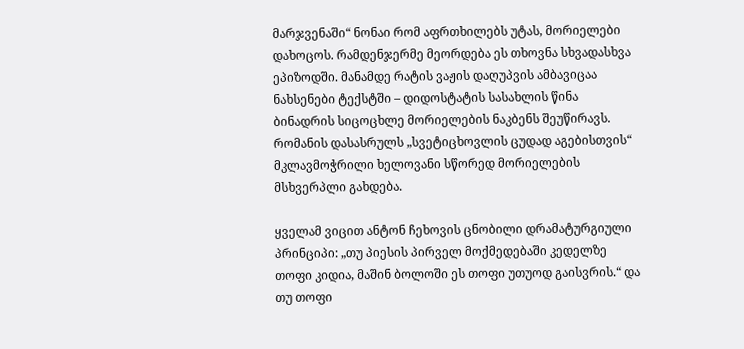მარჯვენაში“ ნონაი რომ აფრთხილებს უტას, მორიელები დახოცოს. რამდენჯერმე მეორდება ეს თხოვნა სხვადასხვა ეპიზოდში. მანამდე რატის ვაჟის დაღუპვის ამბავიცაა ნახსენები ტექსტში – დიდოსტატის სასახლის წინა ბინადრის სიცოცხლე მორიელების ნაკბენს შეუწირავს. რომანის დასასრულს „სვეტიცხოვლის ცუდად აგებისთვის“ მკლავმოჭრილი ხელოვანი სწორედ მორიელების მსხვერპლი გახდება.

ყველამ ვიცით ანტონ ჩეხოვის ცნობილი დრამატურგიული პრინციპი: „თუ პიესის პირველ მოქმედებაში კედელზე თოფი კიდია, მაშინ ბოლოში ეს თოფი უთუოდ გაისვრის.“ და თუ თოფი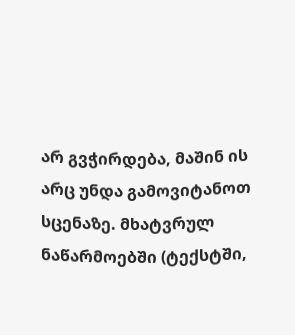არ გვჭირდება, მაშინ ის არც უნდა გამოვიტანოთ სცენაზე. მხატვრულ ნაწარმოებში (ტექსტში,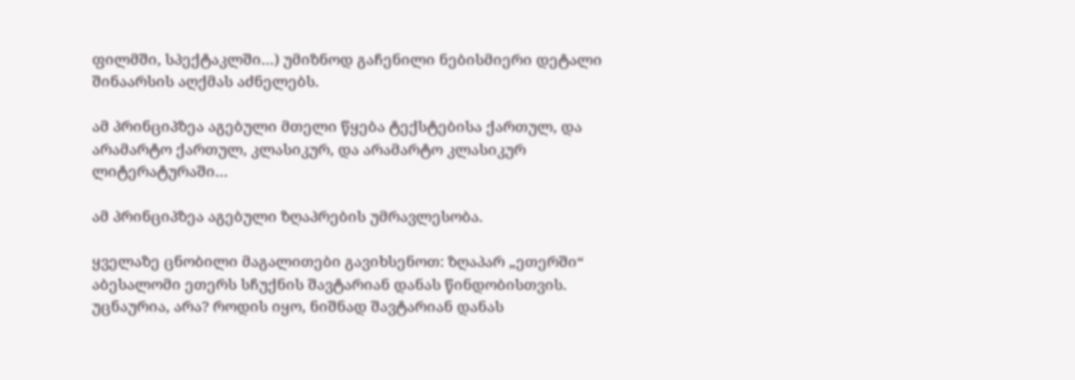ფილმში, სპექტაკლში…) უმიზნოდ გაჩენილი ნებისმიერი დეტალი შინაარსის აღქმას აძნელებს.

ამ პრინციპზეა აგებული მთელი წყება ტექსტებისა ქართულ, და არამარტო ქართულ, კლასიკურ, და არამარტო კლასიკურ ლიტერატურაში…

ამ პრინციპზეა აგებული ზღაპრების უმრავლესობა.

ყველაზე ცნობილი მაგალითები გავიხსენოთ: ზღაპარ „ეთერში“ აბესალომი ეთერს სჩუქნის შავტარიან დანას წინდობისთვის. უცნაურია, არა? როდის იყო, ნიშნად შავტარიან დანას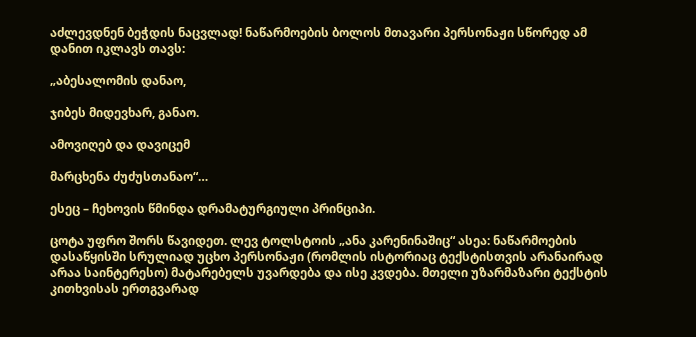აძლევდნენ ბეჭდის ნაცვლად! ნაწარმოების ბოლოს მთავარი პერსონაჟი სწორედ ამ დანით იკლავს თავს:

„აბესალომის დანაო,

ჯიბეს მიდევხარ, განაო.

ამოვიღებ და დავიცემ

მარცხენა ძუძუსთანაო“…

ესეც – ჩეხოვის წმინდა დრამატურგიული პრინციპი.

ცოტა უფრო შორს წავიდეთ. ლევ ტოლსტოის „ანა კარენინაშიც“ ასეა: ნაწარმოების დასაწყისში სრულიად უცხო პერსონაჟი (რომლის ისტორიაც ტექსტისთვის არანაირად არაა საინტერესო) მატარებელს უვარდება და ისე კვდება. მთელი უზარმაზარი ტექსტის კითხვისას ერთგვარად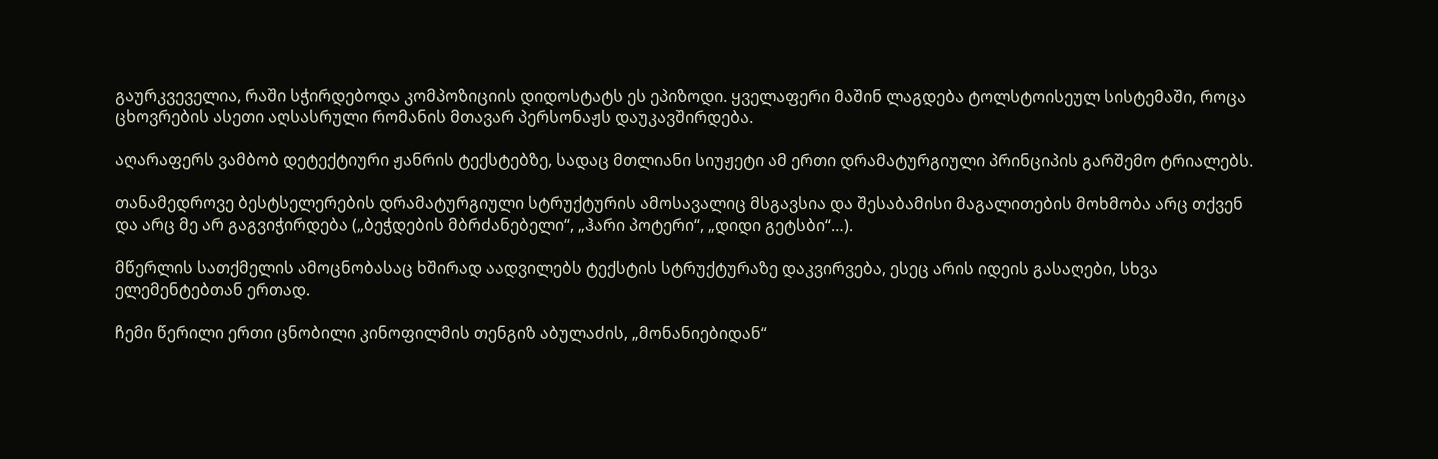გაურკვეველია, რაში სჭირდებოდა კომპოზიციის დიდოსტატს ეს ეპიზოდი. ყველაფერი მაშინ ლაგდება ტოლსტოისეულ სისტემაში, როცა ცხოვრების ასეთი აღსასრული რომანის მთავარ პერსონაჟს დაუკავშირდება.

აღარაფერს ვამბობ დეტექტიური ჟანრის ტექსტებზე, სადაც მთლიანი სიუჟეტი ამ ერთი დრამატურგიული პრინციპის გარშემო ტრიალებს.

თანამედროვე ბესტსელერების დრამატურგიული სტრუქტურის ამოსავალიც მსგავსია და შესაბამისი მაგალითების მოხმობა არც თქვენ და არც მე არ გაგვიჭირდება („ბეჭდების მბრძანებელი“, „ჰარი პოტერი“, „დიდი გეტსბი“…).

მწერლის სათქმელის ამოცნობასაც ხშირად აადვილებს ტექსტის სტრუქტურაზე დაკვირვება, ესეც არის იდეის გასაღები, სხვა ელემენტებთან ერთად.

ჩემი წერილი ერთი ცნობილი კინოფილმის თენგიზ აბულაძის, „მონანიებიდან“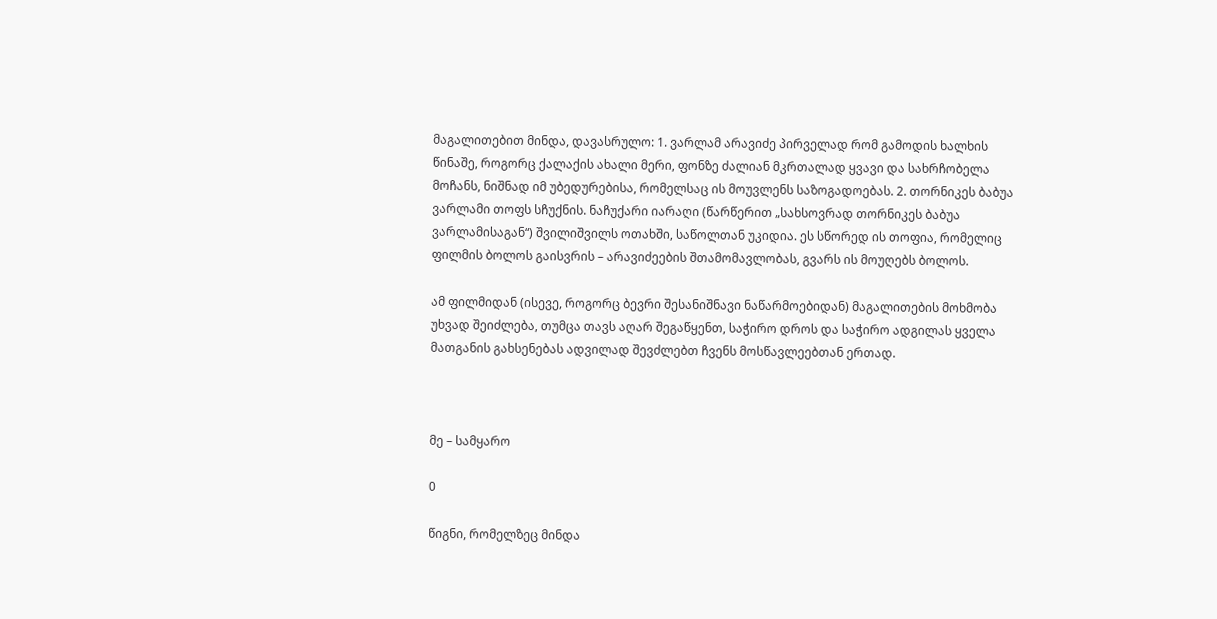მაგალითებით მინდა, დავასრულო: 1. ვარლამ არავიძე პირველად რომ გამოდის ხალხის წინაშე, როგორც ქალაქის ახალი მერი, ფონზე ძალიან მკრთალად ყვავი და სახრჩობელა მოჩანს, ნიშნად იმ უბედურებისა, რომელსაც ის მოუვლენს საზოგადოებას. 2. თორნიკეს ბაბუა ვარლამი თოფს სჩუქნის. ნაჩუქარი იარაღი (წარწერით „სახსოვრად თორნიკეს ბაბუა ვარლამისაგან“) შვილიშვილს ოთახში, საწოლთან უკიდია. ეს სწორედ ის თოფია, რომელიც ფილმის ბოლოს გაისვრის – არავიძეების შთამომავლობას, გვარს ის მოუღებს ბოლოს.

ამ ფილმიდან (ისევე, როგორც ბევრი შესანიშნავი ნაწარმოებიდან) მაგალითების მოხმობა უხვად შეიძლება, თუმცა თავს აღარ შეგაწყენთ, საჭირო დროს და საჭირო ადგილას ყველა მათგანის გახსენებას ადვილად შევძლებთ ჩვენს მოსწავლეებთან ერთად.



მე – სამყარო

0

წიგნი, რომელზეც მინდა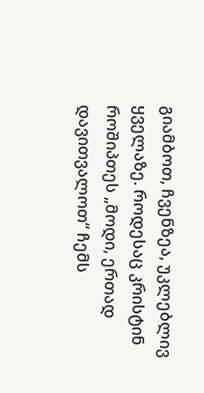გიამბოთ, ჩვენზეა, უკლებლივ ყველაზე. როდესაც კრისტინ როშიპთეს „მოდი, ერთად დავითვალოთ“ ჩემს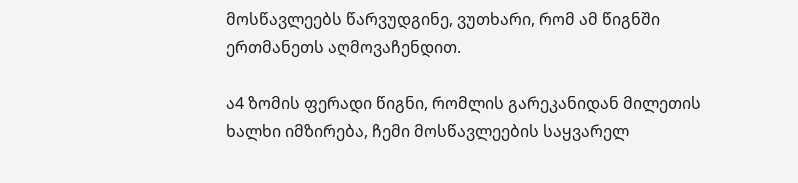მოსწავლეებს წარვუდგინე, ვუთხარი, რომ ამ წიგნში ერთმანეთს აღმოვაჩენდით.

ა4 ზომის ფერადი წიგნი, რომლის გარეკანიდან მილეთის ხალხი იმზირება, ჩემი მოსწავლეების საყვარელ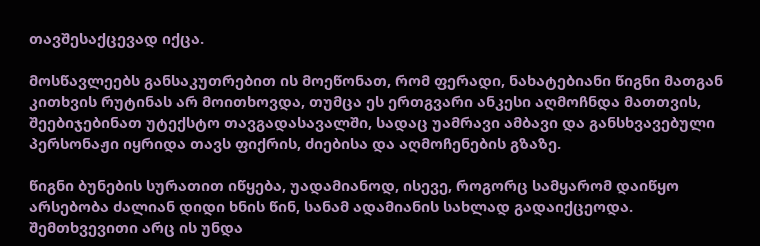თავშესაქცევად იქცა.

მოსწავლეებს განსაკუთრებით ის მოეწონათ, რომ ფერადი, ნახატებიანი წიგნი მათგან კითხვის რუტინას არ მოითხოვდა, თუმცა ეს ერთგვარი ანკესი აღმოჩნდა მათთვის, შეებიჯებინათ უტექსტო თავგადასავალში, სადაც უამრავი ამბავი და განსხვავებული პერსონაჟი იყრიდა თავს ფიქრის, ძიებისა და აღმოჩენების გზაზე.

წიგნი ბუნების სურათით იწყება, უადამიანოდ, ისევე, როგორც სამყარომ დაიწყო არსებობა ძალიან დიდი ხნის წინ, სანამ ადამიანის სახლად გადაიქცეოდა. შემთხვევითი არც ის უნდა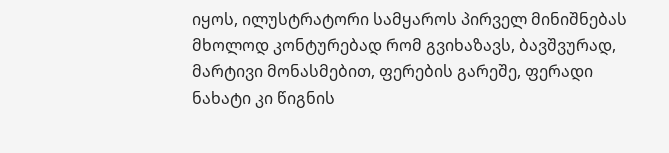იყოს, ილუსტრატორი სამყაროს პირველ მინიშნებას მხოლოდ კონტურებად რომ გვიხაზავს, ბავშვურად, მარტივი მონასმებით, ფერების გარეშე, ფერადი ნახატი კი წიგნის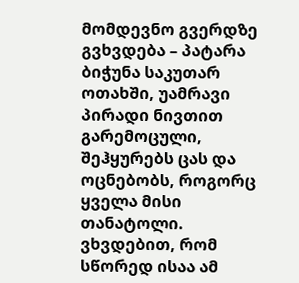მომდევნო გვერდზე გვხვდება – პატარა ბიჭუნა საკუთარ ოთახში, უამრავი პირადი ნივთით გარემოცული, შეჰყურებს ცას და ოცნებობს, როგორც ყველა მისი თანატოლი. ვხვდებით, რომ სწორედ ისაა ამ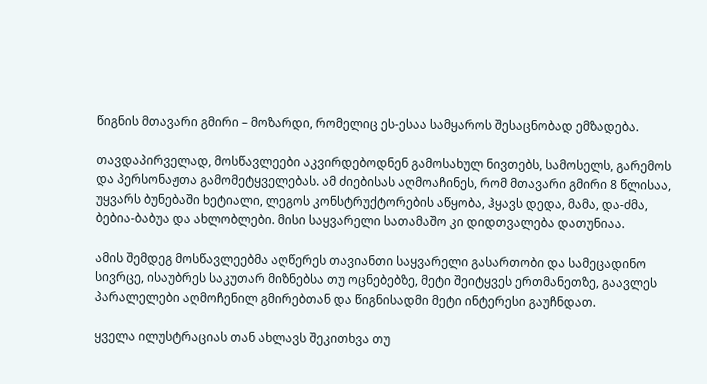წიგნის მთავარი გმირი – მოზარდი, რომელიც ეს-ესაა სამყაროს შესაცნობად ემზადება.

თავდაპირველად, მოსწავლეები აკვირდებოდნენ გამოსახულ ნივთებს, სამოსელს, გარემოს და პერსონაჟთა გამომეტყველებას. ამ ძიებისას აღმოაჩინეს, რომ მთავარი გმირი 8 წლისაა, უყვარს ბუნებაში ხეტიალი, ლეგოს კონსტრუქტორების აწყობა, ჰყავს დედა, მამა, და-ძმა, ბებია-ბაბუა და ახლობლები. მისი საყვარელი სათამაშო კი დიდთვალება დათუნიაა.

ამის შემდეგ მოსწავლეებმა აღწერეს თავიანთი საყვარელი გასართობი და სამეცადინო სივრცე, ისაუბრეს საკუთარ მიზნებსა თუ ოცნებებზე, მეტი შეიტყვეს ერთმანეთზე, გაავლეს პარალელები აღმოჩენილ გმირებთან და წიგნისადმი მეტი ინტერესი გაუჩნდათ.

ყველა ილუსტრაციას თან ახლავს შეკითხვა თუ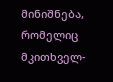მინიშნება, რომელიც მკითხველ-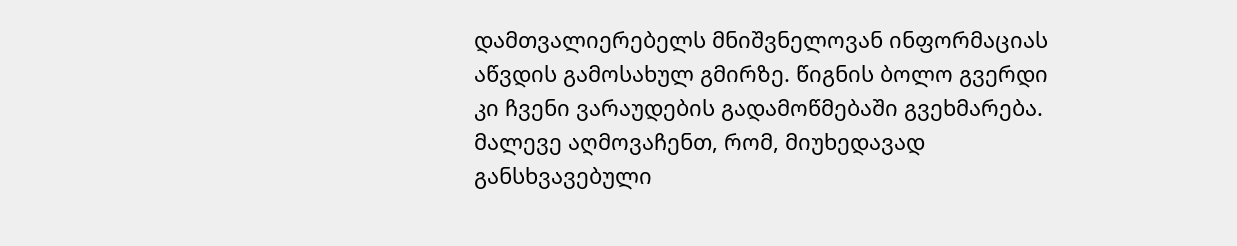დამთვალიერებელს მნიშვნელოვან ინფორმაციას აწვდის გამოსახულ გმირზე. წიგნის ბოლო გვერდი კი ჩვენი ვარაუდების გადამოწმებაში გვეხმარება. მალევე აღმოვაჩენთ, რომ, მიუხედავად განსხვავებული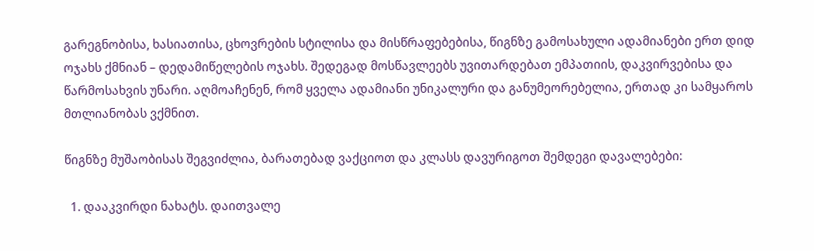გარეგნობისა, ხასიათისა, ცხოვრების სტილისა და მისწრაფებებისა, წიგნზე გამოსახული ადამიანები ერთ დიდ ოჯახს ქმნიან – დედამიწელების ოჯახს. შედეგად მოსწავლეებს უვითარდებათ ემპათიის, დაკვირვებისა და წარმოსახვის უნარი. აღმოაჩენენ, რომ ყველა ადამიანი უნიკალური და განუმეორებელია, ერთად კი სამყაროს მთლიანობას ვქმნით.

წიგნზე მუშაობისას შეგვიძლია, ბარათებად ვაქციოთ და კლასს დავურიგოთ შემდეგი დავალებები:

  1. დააკვირდი ნახატს. დაითვალე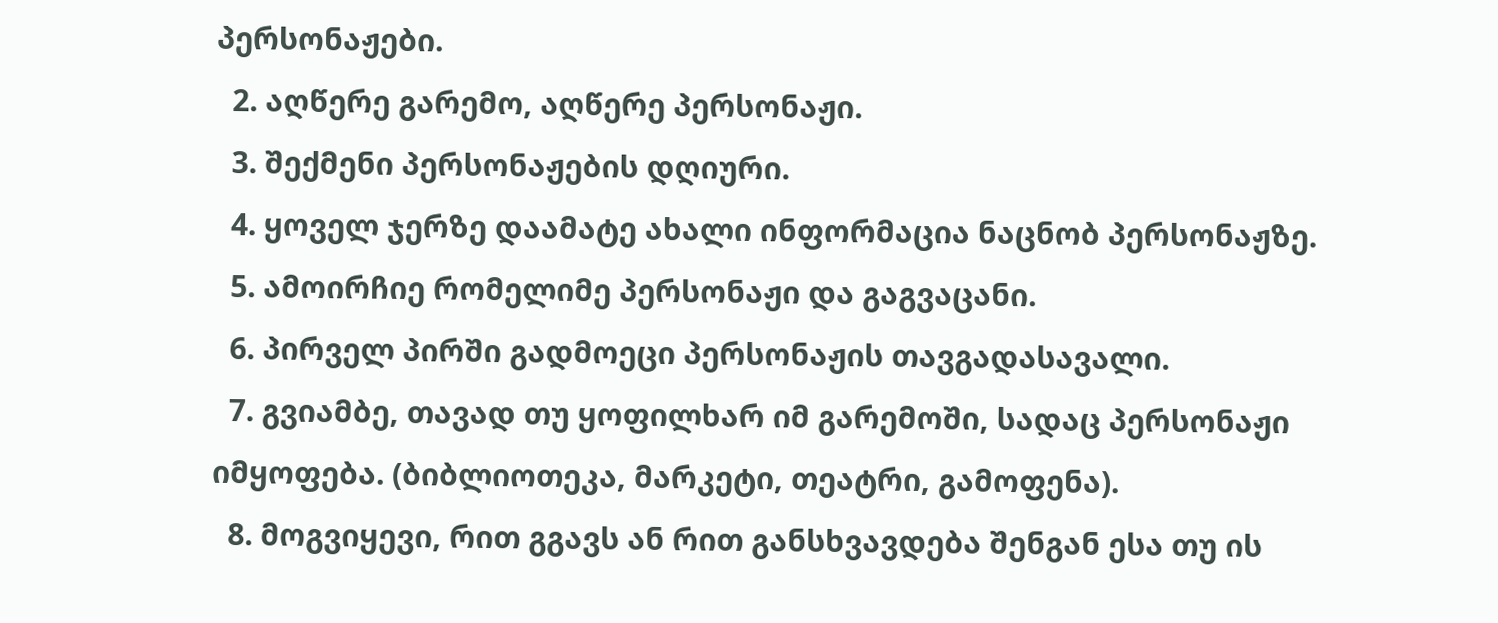პერსონაჟები.
  2. აღწერე გარემო, აღწერე პერსონაჟი.
  3. შექმენი პერსონაჟების დღიური.
  4. ყოველ ჯერზე დაამატე ახალი ინფორმაცია ნაცნობ პერსონაჟზე.
  5. ამოირჩიე რომელიმე პერსონაჟი და გაგვაცანი.
  6. პირველ პირში გადმოეცი პერსონაჟის თავგადასავალი.
  7. გვიამბე, თავად თუ ყოფილხარ იმ გარემოში, სადაც პერსონაჟი იმყოფება. (ბიბლიოთეკა, მარკეტი, თეატრი, გამოფენა).
  8. მოგვიყევი, რით გგავს ან რით განსხვავდება შენგან ესა თუ ის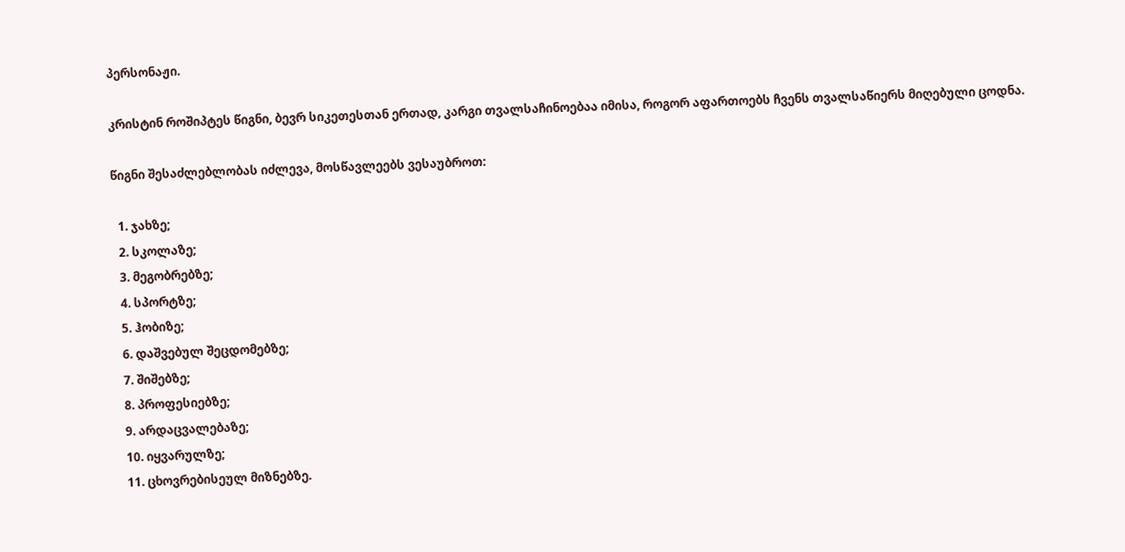პერსონაჟი.

კრისტინ როშიპტეს წიგნი, ბევრ სიკეთესთან ერთად, კარგი თვალსაჩინოებაა იმისა, როგორ აფართოებს ჩვენს თვალსაწიერს მიღებული ცოდნა.

წიგნი შესაძლებლობას იძლევა, მოსწავლეებს ვესაუბროთ:

  1. ჯახზე;
  2. სკოლაზე;
  3. მეგობრებზე;
  4. სპორტზე;
  5. ჰობიზე;
  6. დაშვებულ შეცდომებზე;
  7. შიშებზე;
  8. პროფესიებზე;
  9. არდაცვალებაზე;
  10. იყვარულზე;
  11. ცხოვრებისეულ მიზნებზე.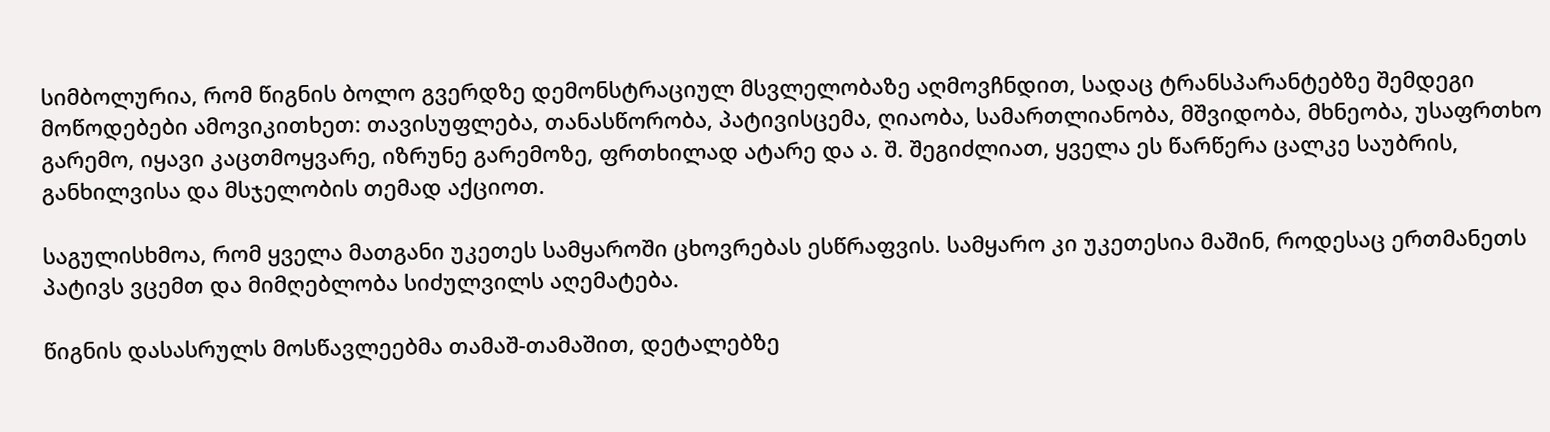სიმბოლურია, რომ წიგნის ბოლო გვერდზე დემონსტრაციულ მსვლელობაზე აღმოვჩნდით, სადაც ტრანსპარანტებზე შემდეგი მოწოდებები ამოვიკითხეთ: თავისუფლება, თანასწორობა, პატივისცემა, ღიაობა, სამართლიანობა, მშვიდობა, მხნეობა, უსაფრთხო გარემო, იყავი კაცთმოყვარე, იზრუნე გარემოზე, ფრთხილად ატარე და ა. შ. შეგიძლიათ, ყველა ეს წარწერა ცალკე საუბრის, განხილვისა და მსჯელობის თემად აქციოთ.

საგულისხმოა, რომ ყველა მათგანი უკეთეს სამყაროში ცხოვრებას ესწრაფვის. სამყარო კი უკეთესია მაშინ, როდესაც ერთმანეთს პატივს ვცემთ და მიმღებლობა სიძულვილს აღემატება.

წიგნის დასასრულს მოსწავლეებმა თამაშ-თამაშით, დეტალებზე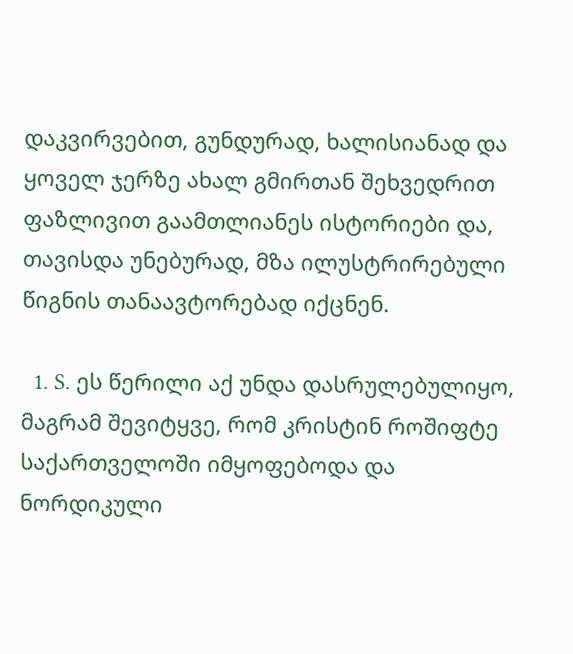დაკვირვებით, გუნდურად, ხალისიანად და ყოველ ჯერზე ახალ გმირთან შეხვედრით ფაზლივით გაამთლიანეს ისტორიები და, თავისდა უნებურად, მზა ილუსტრირებული წიგნის თანაავტორებად იქცნენ.

  1. S. ეს წერილი აქ უნდა დასრულებულიყო, მაგრამ შევიტყვე, რომ კრისტინ როშიფტე საქართველოში იმყოფებოდა და ნორდიკული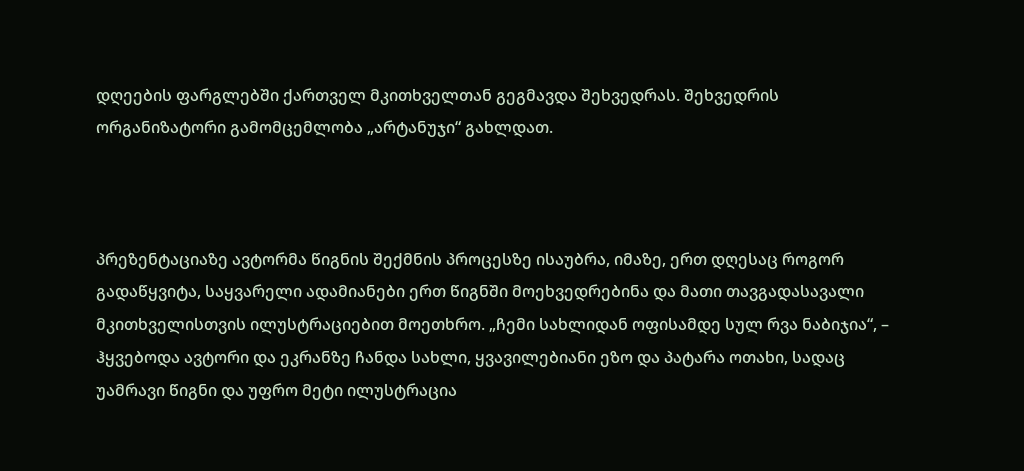დღეების ფარგლებში ქართველ მკითხველთან გეგმავდა შეხვედრას. შეხვედრის ორგანიზატორი გამომცემლობა „არტანუჯი“ გახლდათ.



პრეზენტაციაზე ავტორმა წიგნის შექმნის პროცესზე ისაუბრა, იმაზე, ერთ დღესაც როგორ გადაწყვიტა, საყვარელი ადამიანები ერთ წიგნში მოეხვედრებინა და მათი თავგადასავალი მკითხველისთვის ილუსტრაციებით მოეთხრო. „ჩემი სახლიდან ოფისამდე სულ რვა ნაბიჯია“, – ჰყვებოდა ავტორი და ეკრანზე ჩანდა სახლი, ყვავილებიანი ეზო და პატარა ოთახი, სადაც უამრავი წიგნი და უფრო მეტი ილუსტრაცია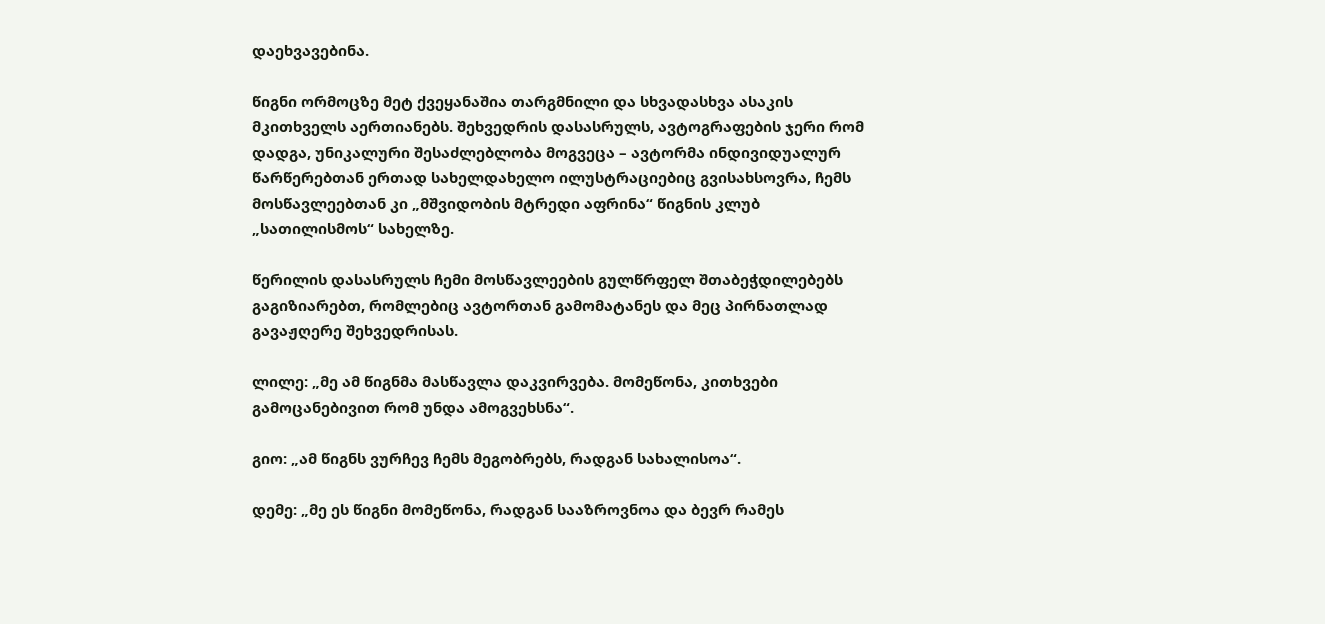დაეხვავებინა.

წიგნი ორმოცზე მეტ ქვეყანაშია თარგმნილი და სხვადასხვა ასაკის მკითხველს აერთიანებს. შეხვედრის დასასრულს, ავტოგრაფების ჯერი რომ დადგა, უნიკალური შესაძლებლობა მოგვეცა – ავტორმა ინდივიდუალურ წარწერებთან ერთად სახელდახელო ილუსტრაციებიც გვისახსოვრა, ჩემს მოსწავლეებთან კი „მშვიდობის მტრედი აფრინა“ წიგნის კლუბ „სათილისმოს“ სახელზე.

წერილის დასასრულს ჩემი მოსწავლეების გულწრფელ შთაბეჭდილებებს გაგიზიარებთ, რომლებიც ავტორთან გამომატანეს და მეც პირნათლად გავაჟღერე შეხვედრისას.

ლილე: „მე ამ წიგნმა მასწავლა დაკვირვება. მომეწონა, კითხვები გამოცანებივით რომ უნდა ამოგვეხსნა“.

გიო: „ამ წიგნს ვურჩევ ჩემს მეგობრებს, რადგან სახალისოა“.

დემე: „მე ეს წიგნი მომეწონა, რადგან სააზროვნოა და ბევრ რამეს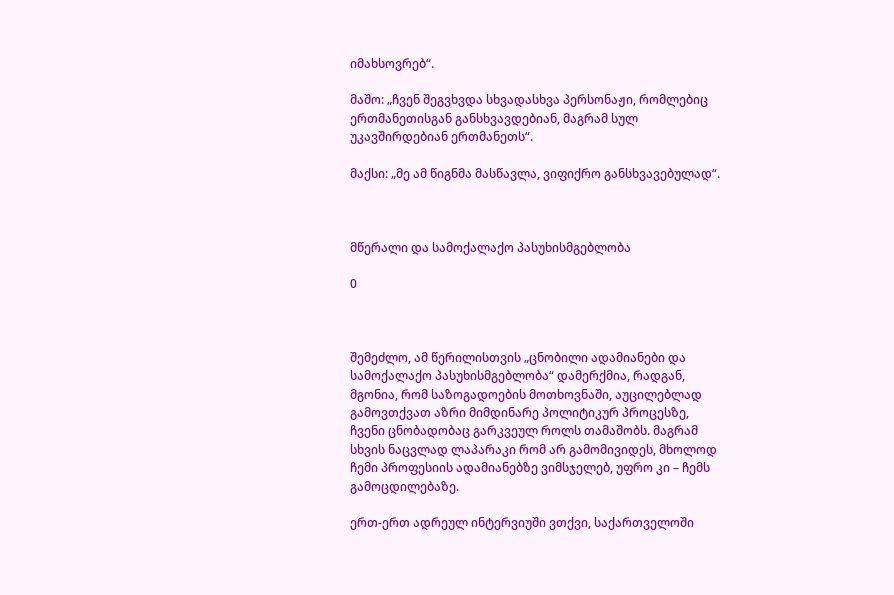იმახსოვრებ“.

მაშო: „ჩვენ შეგვხვდა სხვადასხვა პერსონაჟი, რომლებიც ერთმანეთისგან განსხვავდებიან, მაგრამ სულ უკავშირდებიან ერთმანეთს“.

მაქსი: „მე ამ წიგნმა მასწავლა, ვიფიქრო განსხვავებულად“.



მწერალი და სამოქალაქო პასუხისმგებლობა

0



შემეძლო, ამ წერილისთვის „ცნობილი ადამიანები და სამოქალაქო პასუხისმგებლობა“ დამერქმია, რადგან, მგონია, რომ საზოგადოების მოთხოვნაში, აუცილებლად გამოვთქვათ აზრი მიმდინარე პოლიტიკურ პროცესზე, ჩვენი ცნობადობაც გარკვეულ როლს თამაშობს. მაგრამ სხვის ნაცვლად ლაპარაკი რომ არ გამომივიდეს, მხოლოდ ჩემი პროფესიის ადამიანებზე ვიმსჯელებ, უფრო კი – ჩემს გამოცდილებაზე.

ერთ-ერთ ადრეულ ინტერვიუში ვთქვი, საქართველოში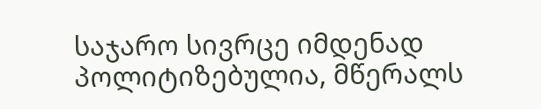საჯარო სივრცე იმდენად პოლიტიზებულია, მწერალს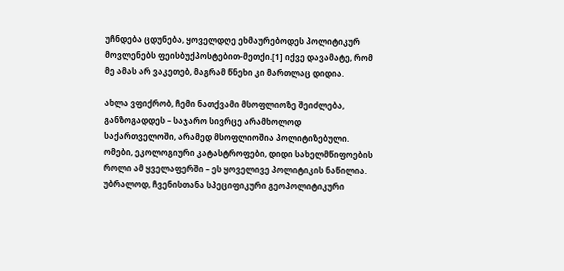უჩნდება ცდუნება, ყოველდღე ეხმაურებოდეს პოლიტიკურ მოვლენებს ფეისბუქპოსტებით-მეთქი.[1] იქვე დავამატე, რომ მე ამას არ ვაკეთებ, მაგრამ წნეხი კი მართლაც დიდია.

ახლა ვფიქრობ, ჩემი ნათქვამი მსოფლიოზე შეიძლება, განზოგადდეს – საჯარო სივრცე არამხოლოდ საქართველოში, არამედ მსოფლიოშია პოლიტიზებული. ომები, ეკოლოგიური კატასტროფები, დიდი სახელმწიფოების როლი ამ ყველაფერში – ეს ყოველივე პოლიტიკის ნაწილია. უბრალოდ, ჩვენისთანა სპეციფიკური გეოპოლიტიკური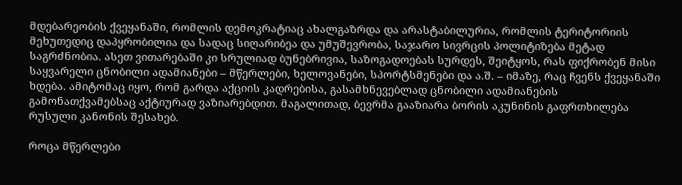მდებარეობის ქვეყანაში, რომლის დემოკრატიაც ახალგაზრდა და არასტაბილურია, რომლის ტერიტორიის მეხუთედიც დაპყრობილია და სადაც სიღარიბეა და უმუშევრობა, საჯარო სივრცის პოლიტიზება მეტად საგრძნობია. ასეთ ვითარებაში კი სრულიად ბუნებრივია, საზოგადოებას სურდეს, შეიტყოს, რას ფიქრობენ მისი საყვარელი ცნობილი ადამიანები – მწერლები, ხელოვანები, სპორტსმენები და ა.შ. – იმაზე, რაც ჩვენს ქვეყანაში ხდება. ამიტომაც იყო, რომ გარდა აქციის კადრებისა, გასამხნევებლად ცნობილი ადამიანების გამონათქვამებსაც აქტიურად ვაზიარებდით. მაგალითად, ბევრმა გააზიარა ბორის აკუნინის გაფრთხილება რუსული კანონის შესახებ.

როცა მწერლები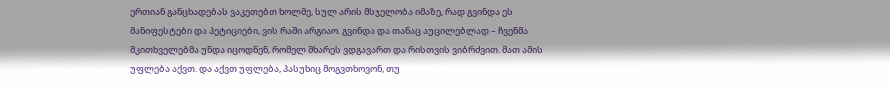ერთიან განცხადებას ვაკეთებთ ხოლმე, სულ არის მსჯელობა იმაზე, რად გვინდა ეს მანიფესტები და პეტიციები, ვის რაში არგიაო. გვინდა და თანაც აუცილებლად – ჩვენმა მკითხველებმა უნდა იცოდნენ, რომელ მხარეს ვდგავართ და რისთვის ვიბრძვით. მათ ამის უფლება აქვთ. და აქვთ უფლება, პასუხიც მოგვთხოვონ, თუ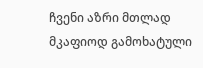ჩვენი აზრი მთლად მკაფიოდ გამოხატული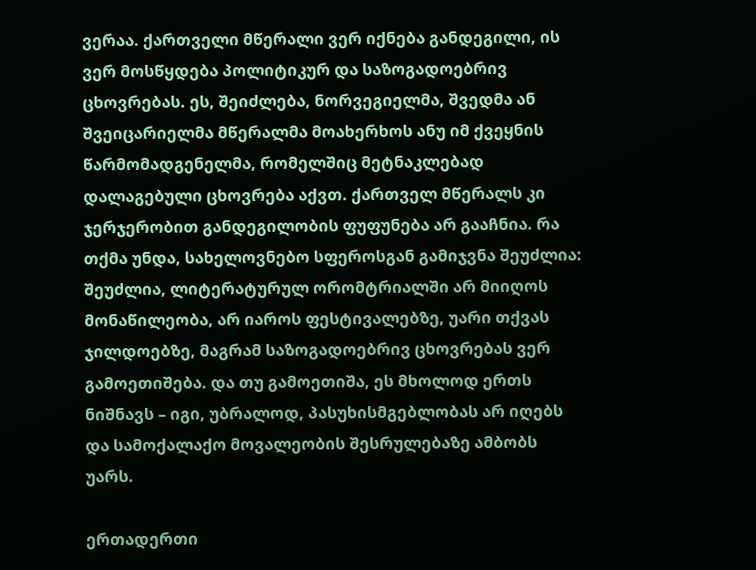ვერაა. ქართველი მწერალი ვერ იქნება განდეგილი, ის ვერ მოსწყდება პოლიტიკურ და საზოგადოებრივ ცხოვრებას. ეს, შეიძლება, ნორვეგიელმა, შვედმა ან შვეიცარიელმა მწერალმა მოახერხოს ანუ იმ ქვეყნის წარმომადგენელმა, რომელშიც მეტნაკლებად დალაგებული ცხოვრება აქვთ. ქართველ მწერალს კი ჯერჯერობით განდეგილობის ფუფუნება არ გააჩნია. რა თქმა უნდა, სახელოვნებო სფეროსგან გამიჯვნა შეუძლია: შეუძლია, ლიტერატურულ ორომტრიალში არ მიიღოს მონაწილეობა, არ იაროს ფესტივალებზე, უარი თქვას ჯილდოებზე, მაგრამ საზოგადოებრივ ცხოვრებას ვერ გამოეთიშება. და თუ გამოეთიშა, ეს მხოლოდ ერთს ნიშნავს – იგი, უბრალოდ, პასუხისმგებლობას არ იღებს და სამოქალაქო მოვალეობის შესრულებაზე ამბობს უარს.

ერთადერთი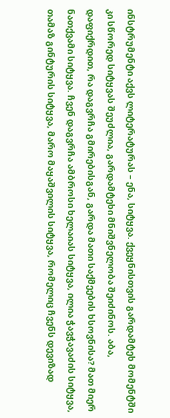ინსტრუმენტი აქვს ლიტერატურას – ენა, სიტყვა. ქვეყნისთვის გარდამტეხ მომენტში კი სწორედ სიტყვას შეუძლია, გარდამტეხი მნიშვნელობა შეიძინოს. აბა, დაფიქრდით, რა დაგვრჩა გმირებისგან, გარდა მათი საქმეების ხსოვნისა? მათ მიერ ნათქვამი სიტყვა. ჩვენ დაგვრჩა ამბროსი ხელაიას სიტყვა, ილია ჭავჭავაძის სიტყვა, თამაზ გინტურის სიტყვა, მარო მაყაშვილის სიტყვა, რომელიც ჩვენს დევიზად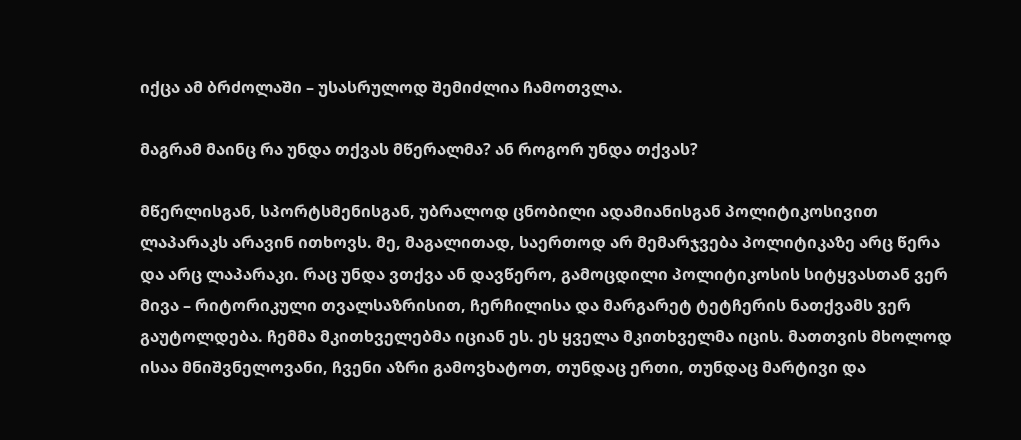იქცა ამ ბრძოლაში – უსასრულოდ შემიძლია ჩამოთვლა.

მაგრამ მაინც რა უნდა თქვას მწერალმა? ან როგორ უნდა თქვას?

მწერლისგან, სპორტსმენისგან, უბრალოდ ცნობილი ადამიანისგან პოლიტიკოსივით ლაპარაკს არავინ ითხოვს. მე, მაგალითად, საერთოდ არ მემარჯვება პოლიტიკაზე არც წერა და არც ლაპარაკი. რაც უნდა ვთქვა ან დავწერო, გამოცდილი პოლიტიკოსის სიტყვასთან ვერ მივა – რიტორიკული თვალსაზრისით, ჩერჩილისა და მარგარეტ ტეტჩერის ნათქვამს ვერ გაუტოლდება. ჩემმა მკითხველებმა იციან ეს. ეს ყველა მკითხველმა იცის. მათთვის მხოლოდ ისაა მნიშვნელოვანი, ჩვენი აზრი გამოვხატოთ, თუნდაც ერთი, თუნდაც მარტივი და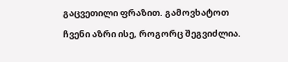გაცვეთილი ფრაზით. გამოვხატოთ ჩვენი აზრი ისე, როგორც შეგვიძლია.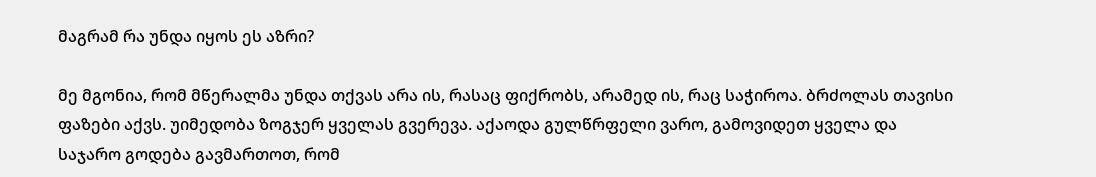მაგრამ რა უნდა იყოს ეს აზრი?

მე მგონია, რომ მწერალმა უნდა თქვას არა ის, რასაც ფიქრობს, არამედ ის, რაც საჭიროა. ბრძოლას თავისი ფაზები აქვს. უიმედობა ზოგჯერ ყველას გვერევა. აქაოდა გულწრფელი ვარო, გამოვიდეთ ყველა და საჯარო გოდება გავმართოთ, რომ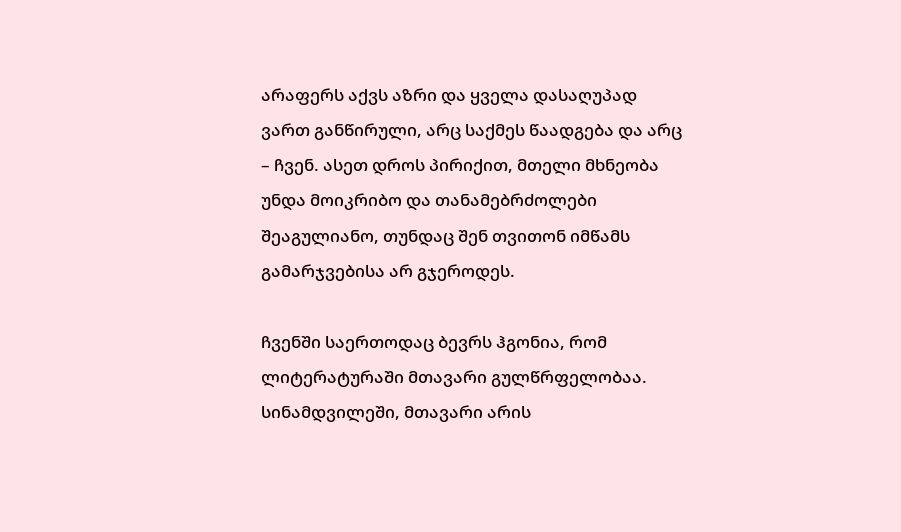არაფერს აქვს აზრი და ყველა დასაღუპად ვართ განწირული, არც საქმეს წაადგება და არც – ჩვენ. ასეთ დროს პირიქით, მთელი მხნეობა უნდა მოიკრიბო და თანამებრძოლები შეაგულიანო, თუნდაც შენ თვითონ იმწამს გამარჯვებისა არ გჯეროდეს.

ჩვენში საერთოდაც ბევრს ჰგონია, რომ ლიტერატურაში მთავარი გულწრფელობაა. სინამდვილეში, მთავარი არის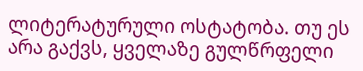ლიტერატურული ოსტატობა. თუ ეს არა გაქვს, ყველაზე გულწრფელი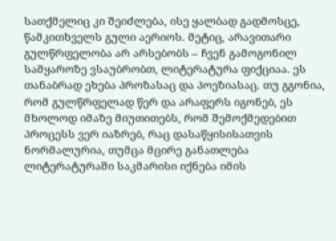სათქმელიც კი შეიძლება, ისე ყალბად გადმოსცე, წამკითხველს გული აერიოს. მეტიც, არავითარი გულწრფელობა არ არსებობს – ჩვენ გამოგონილ სამყაროზე ვსაუბრობთ, ლიტერატურა ფიქციაა. ეს თანაბრად ეხება პროზასაც და პოეზიასაც. თუ გგონია, რომ გულწრფელად წერ და არაფერს იგონებ, ეს მხოლოდ იმაზე მიუთითებს, რომ შემოქმედებით პროცესს ვერ იაზრებ, რაც დასაწყისისათვის ნორმალურია, თუმცა მცირე განათლება ლიტერატურაში საკმარისი იქნება იმის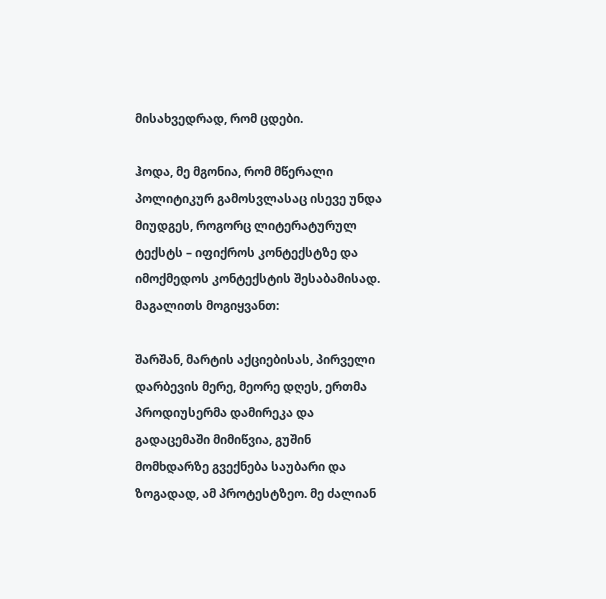მისახვედრად, რომ ცდები.

ჰოდა, მე მგონია, რომ მწერალი პოლიტიკურ გამოსვლასაც ისევე უნდა მიუდგეს, როგორც ლიტერატურულ ტექსტს – იფიქროს კონტექსტზე და იმოქმედოს კონტექსტის შესაბამისად. მაგალითს მოგიყვანთ:

შარშან, მარტის აქციებისას, პირველი დარბევის მერე, მეორე დღეს, ერთმა პროდიუსერმა დამირეკა და გადაცემაში მიმიწვია, გუშინ მომხდარზე გვექნება საუბარი და ზოგადად, ამ პროტესტზეო. მე ძალიან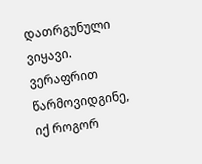დათრგუნული ვიყავი. ვერაფრით წარმოვიდგინე, იქ როგორ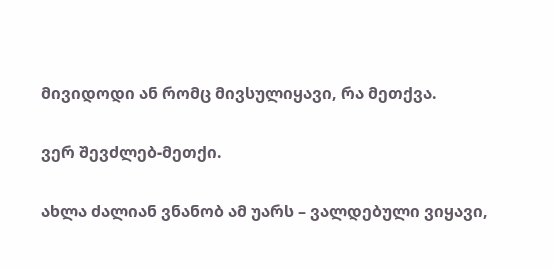მივიდოდი ან რომც მივსულიყავი, რა მეთქვა.

ვერ შევძლებ-მეთქი.

ახლა ძალიან ვნანობ ამ უარს – ვალდებული ვიყავი,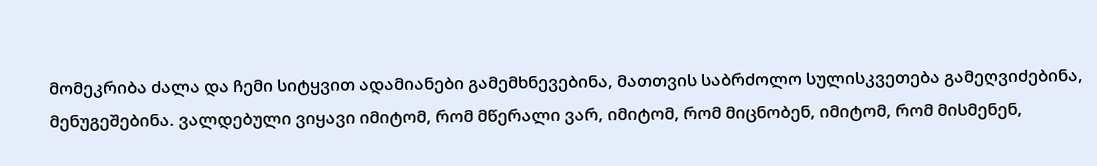მომეკრიბა ძალა და ჩემი სიტყვით ადამიანები გამემხნევებინა, მათთვის საბრძოლო სულისკვეთება გამეღვიძებინა, მენუგეშებინა. ვალდებული ვიყავი იმიტომ, რომ მწერალი ვარ, იმიტომ, რომ მიცნობენ, იმიტომ, რომ მისმენენ,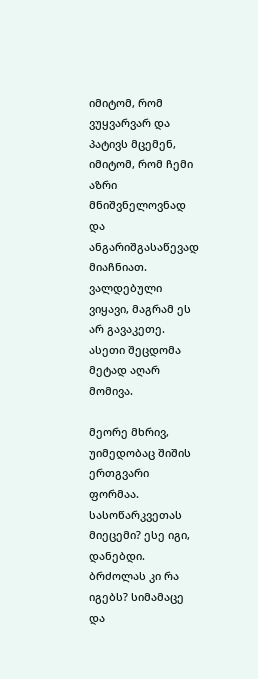იმიტომ, რომ ვუყვარვარ და პატივს მცემენ, იმიტომ, რომ ჩემი აზრი მნიშვნელოვნად და ანგარიშგასაწევად მიაჩნიათ. ვალდებული ვიყავი, მაგრამ ეს არ გავაკეთე. ასეთი შეცდომა მეტად აღარ მომივა.

მეორე მხრივ, უიმედობაც შიშის ერთგვარი ფორმაა. სასოწარკვეთას მიეცემი? ესე იგი, დანებდი. ბრძოლას კი რა იგებს? სიმამაცე და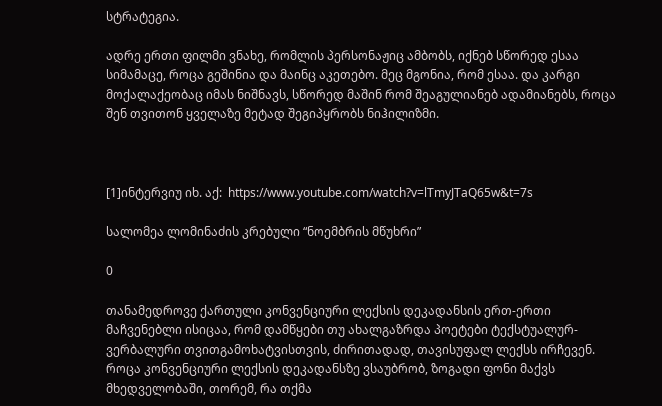სტრატეგია.

ადრე ერთი ფილმი ვნახე, რომლის პერსონაჟიც ამბობს, იქნებ სწორედ ესაა სიმამაცე, როცა გეშინია და მაინც აკეთებო. მეც მგონია, რომ ესაა. და კარგი მოქალაქეობაც იმას ნიშნავს, სწორედ მაშინ რომ შეაგულიანებ ადამიანებს, როცა შენ თვითონ ყველაზე მეტად შეგიპყრობს ნიჰილიზმი.



[1]ინტერვიუ იხ. აქ:  https://www.youtube.com/watch?v=lTmyJTaQ65w&t=7s

სალომეა ლომინაძის კრებული “ნოემბრის მწუხრი”

0

თანამედროვე ქართული კონვენციური ლექსის დეკადანსის ერთ-ერთი მაჩვენებლი ისიცაა, რომ დამწყები თუ ახალგაზრდა პოეტები ტექსტუალურ-ვერბალური თვითგამოხატვისთვის, ძირითადად, თავისუფალ ლექსს ირჩევენ. როცა კონვენციური ლექსის დეკადანსზე ვსაუბრობ, ზოგადი ფონი მაქვს მხედველობაში, თორემ, რა თქმა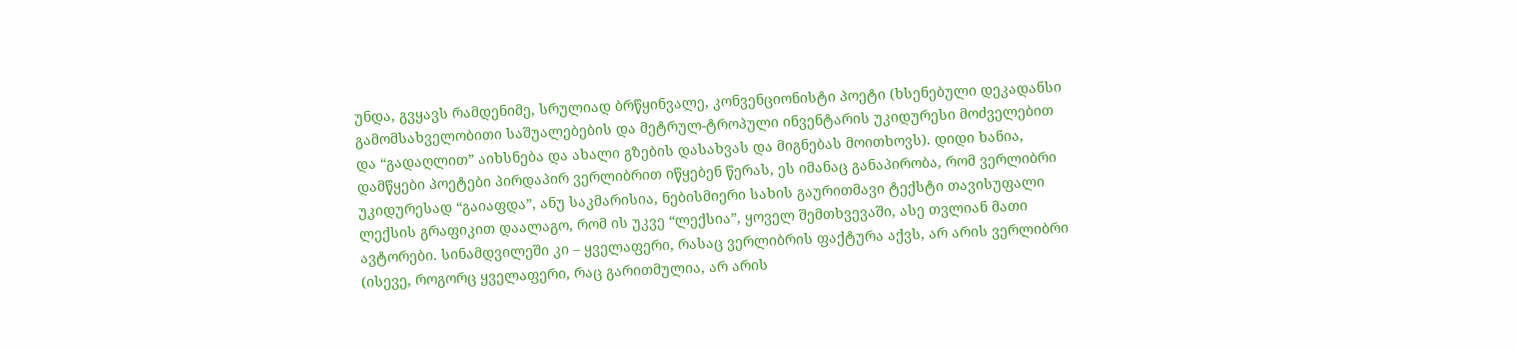უნდა, გვყავს რამდენიმე, სრულიად ბრწყინვალე, კონვენციონისტი პოეტი (ხსენებული დეკადანსი გამომსახველობითი საშუალებების და მეტრულ-ტროპული ინვენტარის უკიდურესი მოძველებით და “გადაღლით” აიხსნება და ახალი გზების დასახვას და მიგნებას მოითხოვს). დიდი ხანია, დამწყები პოეტები პირდაპირ ვერლიბრით იწყებენ წერას, ეს იმანაც განაპირობა, რომ ვერლიბრი უკიდურესად “გაიაფდა”, ანუ საკმარისია, ნებისმიერი სახის გაურითმავი ტექსტი თავისუფალი ლექსის გრაფიკით დაალაგო, რომ ის უკვე “ლექსია”, ყოველ შემთხვევაში, ასე თვლიან მათი ავტორები. სინამდვილეში კი – ყველაფერი, რასაც ვერლიბრის ფაქტურა აქვს, არ არის ვერლიბრი (ისევე, როგორც ყველაფერი, რაც გარითმულია, არ არის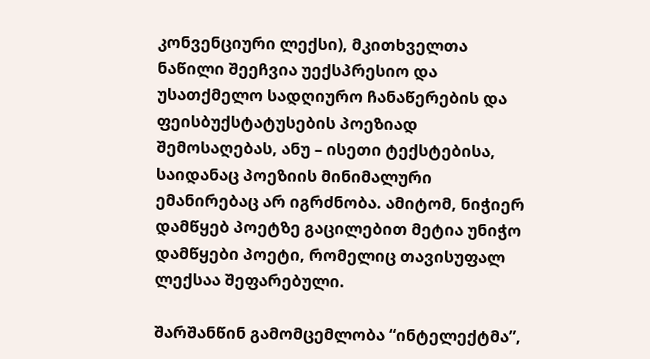კონვენციური ლექსი), მკითხველთა ნაწილი შეეჩვია უექსპრესიო და უსათქმელო სადღიურო ჩანაწერების და ფეისბუქსტატუსების პოეზიად შემოსაღებას, ანუ – ისეთი ტექსტებისა, საიდანაც პოეზიის მინიმალური ემანირებაც არ იგრძნობა. ამიტომ, ნიჭიერ დამწყებ პოეტზე გაცილებით მეტია უნიჭო დამწყები პოეტი, რომელიც თავისუფალ ლექსაა შეფარებული.

შარშანწინ გამომცემლობა “ინტელექტმა”,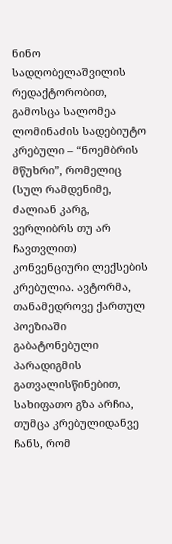ნინო სადღობელაშვილის რედაქტორობით, გამოსცა სალომეა ლომინაძის სადებიუტო კრებული – “ნოემბრის მწუხრი”, რომელიც (სულ რამდენიმე, ძალიან კარგ, ვერლიბრს თუ არ ჩავთვლით) კონვენციური ლექსების კრებულია. ავტორმა, თანამედროვე ქართულ პოეზიაში გაბატონებული პარადიგმის გათვალისწინებით, სახიფათო გზა არჩია, თუმცა კრებულიდანვე ჩანს, რომ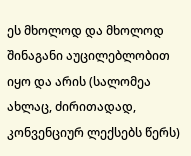ეს მხოლოდ და მხოლოდ შინაგანი აუცილებლობით იყო და არის (სალომეა ახლაც, ძირითადად, კონვენციურ ლექსებს წერს)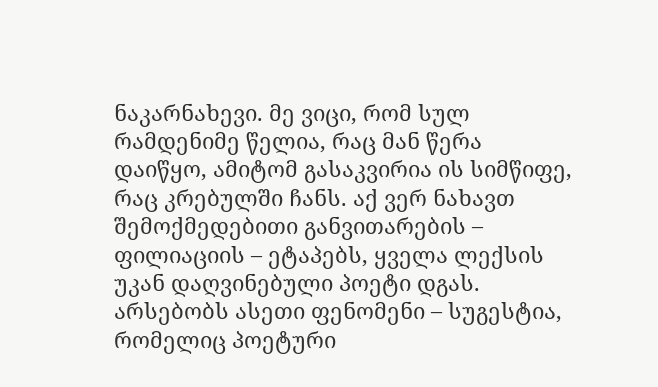ნაკარნახევი. მე ვიცი, რომ სულ რამდენიმე წელია, რაც მან წერა დაიწყო, ამიტომ გასაკვირია ის სიმწიფე, რაც კრებულში ჩანს. აქ ვერ ნახავთ შემოქმედებითი განვითარების – ფილიაციის – ეტაპებს, ყველა ლექსის უკან დაღვინებული პოეტი დგას. არსებობს ასეთი ფენომენი – სუგესტია, რომელიც პოეტური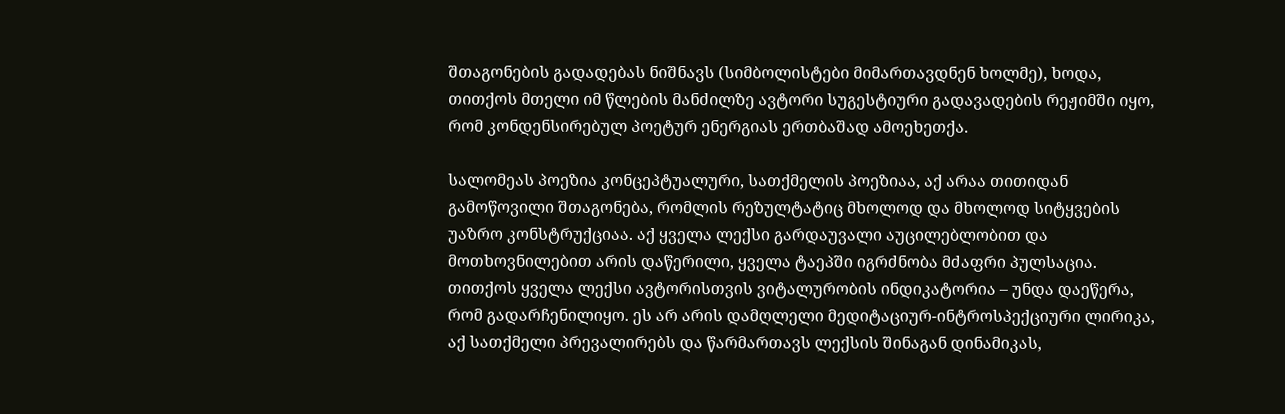შთაგონების გადადებას ნიშნავს (სიმბოლისტები მიმართავდნენ ხოლმე), ხოდა, თითქოს მთელი იმ წლების მანძილზე ავტორი სუგესტიური გადავადების რეჟიმში იყო, რომ კონდენსირებულ პოეტურ ენერგიას ერთბაშად ამოეხეთქა.

სალომეას პოეზია კონცეპტუალური, სათქმელის პოეზიაა, აქ არაა თითიდან გამოწოვილი შთაგონება, რომლის რეზულტატიც მხოლოდ და მხოლოდ სიტყვების უაზრო კონსტრუქციაა. აქ ყველა ლექსი გარდაუვალი აუცილებლობით და მოთხოვნილებით არის დაწერილი, ყველა ტაეპში იგრძნობა მძაფრი პულსაცია. თითქოს ყველა ლექსი ავტორისთვის ვიტალურობის ინდიკატორია – უნდა დაეწერა, რომ გადარჩენილიყო. ეს არ არის დამღლელი მედიტაციურ-ინტროსპექციური ლირიკა, აქ სათქმელი პრევალირებს და წარმართავს ლექსის შინაგან დინამიკას,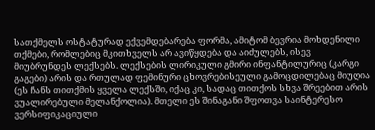სათქმელს ოსტატურად ექვემდებარება ფორმა, ამიტომ ბევრია მოხდენილი თქმები, რომლებიც მკითხველს არ ავიწყდება და აიძულებს, ისევ მიუბრუნდეს ლექსებს. ლექსების ლირიკული გმირი ინფანტილურიც (კარგი გაგები) არის და რთულად ფემინური ცხოვრებისეული გამოცდილებაც მიუღია (ეს ჩანს თითქმის ყველა ლექსში, იქაც კი, სადაც თითქოს სხვა შრეებით არის ვუალირებული მელანქოლია). მთელი ეს შინაგანი შფოთვა საინტერესო ვერსიფიკაციული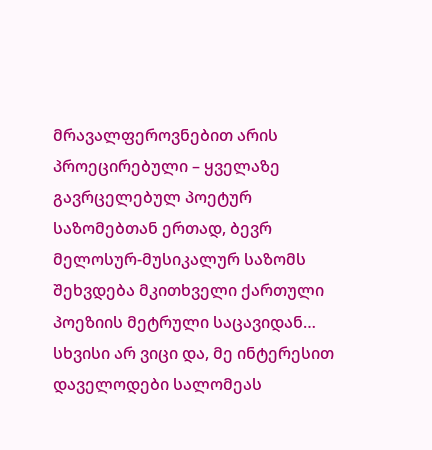მრავალფეროვნებით არის პროეცირებული – ყველაზე გავრცელებულ პოეტურ საზომებთან ერთად, ბევრ მელოსურ-მუსიკალურ საზომს შეხვდება მკითხველი ქართული პოეზიის მეტრული საცავიდან…
სხვისი არ ვიცი და, მე ინტერესით დაველოდები სალომეას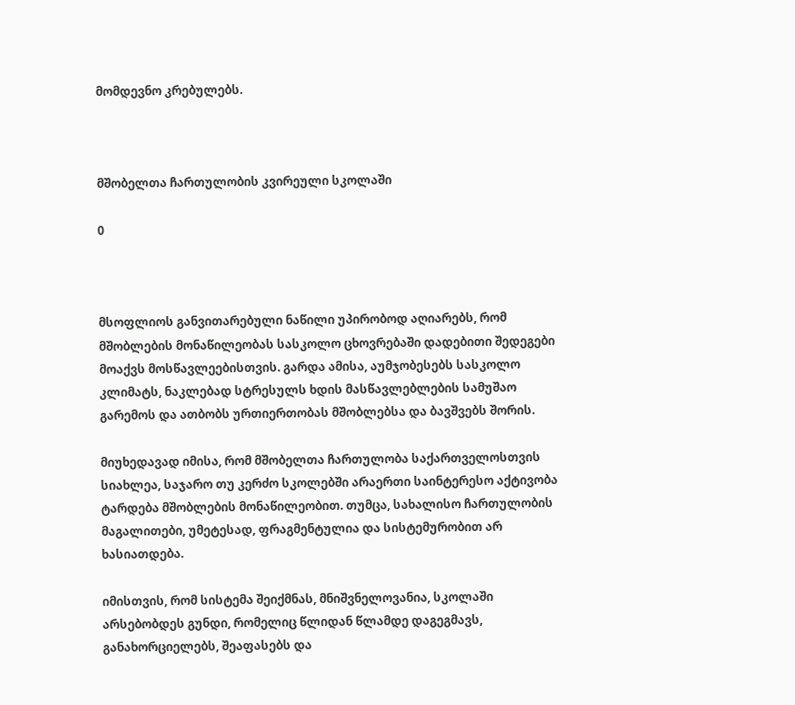მომდევნო კრებულებს.



მშობელთა ჩართულობის კვირეული სკოლაში

0



მსოფლიოს განვითარებული ნაწილი უპირობოდ აღიარებს, რომ მშობლების მონაწილეობას სასკოლო ცხოვრებაში დადებითი შედეგები მოაქვს მოსწავლეებისთვის. გარდა ამისა, აუმჯობესებს სასკოლო კლიმატს, ნაკლებად სტრესულს ხდის მასწავლებლების სამუშაო გარემოს და ათბობს ურთიერთობას მშობლებსა და ბავშვებს შორის.

მიუხედავად იმისა, რომ მშობელთა ჩართულობა საქართველოსთვის სიახლეა, საჯარო თუ კერძო სკოლებში არაერთი საინტერესო აქტივობა ტარდება მშობლების მონაწილეობით. თუმცა, სახალისო ჩართულობის მაგალითები, უმეტესად, ფრაგმენტულია და სისტემურობით არ ხასიათდება.

იმისთვის, რომ სისტემა შეიქმნას, მნიშვნელოვანია, სკოლაში არსებობდეს გუნდი, რომელიც წლიდან წლამდე დაგეგმავს, განახორციელებს, შეაფასებს და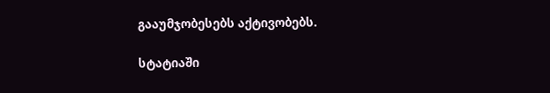გააუმჯობესებს აქტივობებს.

სტატიაში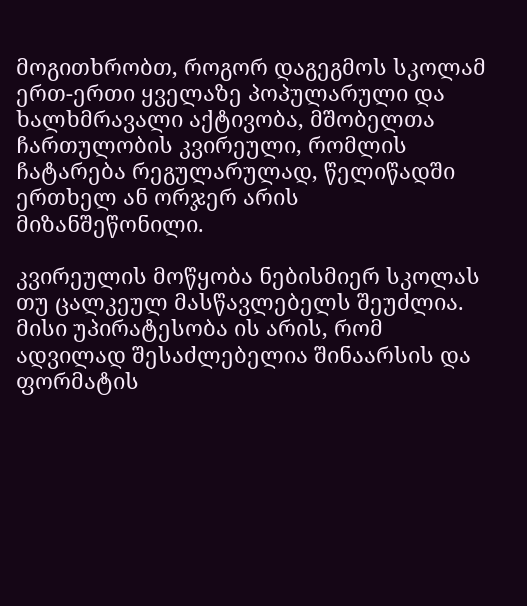მოგითხრობთ, როგორ დაგეგმოს სკოლამ ერთ-ერთი ყველაზე პოპულარული და ხალხმრავალი აქტივობა, მშობელთა ჩართულობის კვირეული, რომლის ჩატარება რეგულარულად, წელიწადში ერთხელ ან ორჯერ არის მიზანშეწონილი.

კვირეულის მოწყობა ნებისმიერ სკოლას თუ ცალკეულ მასწავლებელს შეუძლია. მისი უპირატესობა ის არის, რომ ადვილად შესაძლებელია შინაარსის და ფორმატის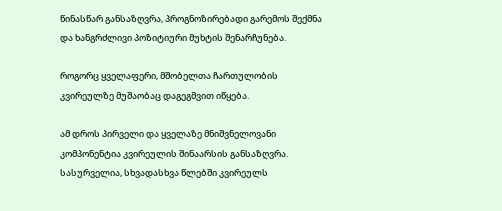წინასწარ განსაზღვრა, პროგნოზირებადი გარემოს შექმნა და ხანგრძლივი პოზიტიური მუხტის შენარჩუნება.

როგორც ყველაფერი, მშობელთა ჩართულობის კვირეულზე მუშაობაც დაგეგმვით იწყება.

ამ დროს პირველი და ყველაზე მნიშვნელოვანი კომპონენტია კვირეულის შინაარსის განსაზღვრა. სასურველია, სხვადასხვა წლებში კვირეულს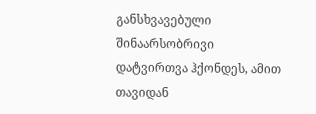განსხვავებული შინაარსობრივი დატვირთვა ჰქონდეს, ამით თავიდან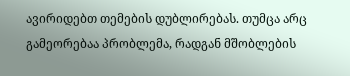ავირიდებთ თემების დუბლირებას. თუმცა არც გამეორებაა პრობლემა, რადგან მშობლების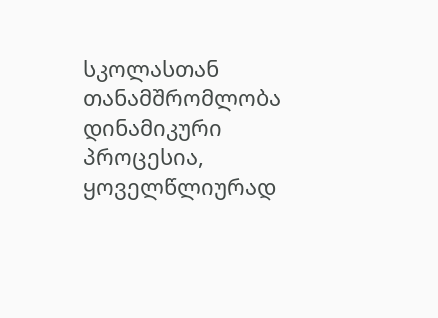სკოლასთან თანამშრომლობა დინამიკური პროცესია, ყოველწლიურად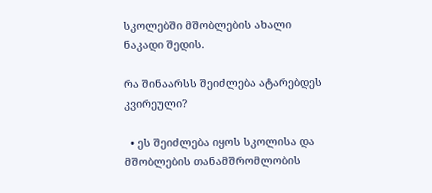სკოლებში მშობლების ახალი ნაკადი შედის.

რა შინაარსს შეიძლება ატარებდეს კვირეული?

  • ეს შეიძლება იყოს სკოლისა და მშობლების თანამშრომლობის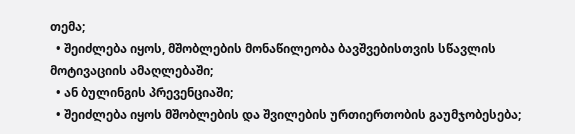თემა;
  • შეიძლება იყოს, მშობლების მონაწილეობა ბავშვებისთვის სწავლის მოტივაციის ამაღლებაში;
  • ან ბულინგის პრევენციაში;
  • შეიძლება იყოს მშობლების და შვილების ურთიერთობის გაუმჯობესება;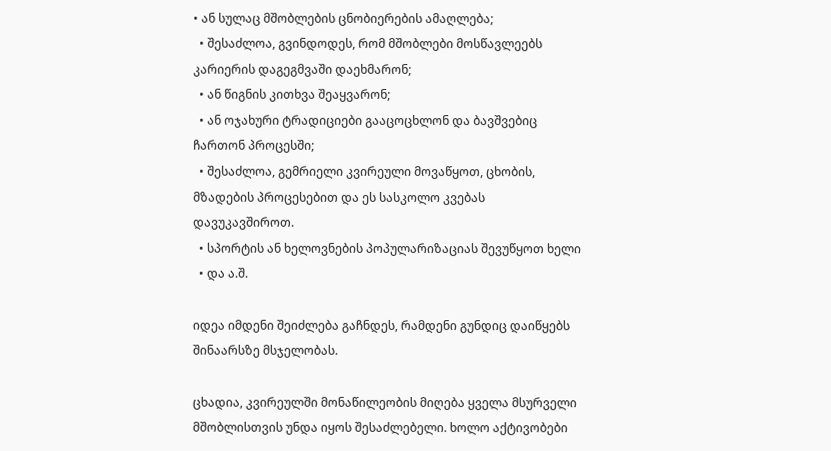• ან სულაც მშობლების ცნობიერების ამაღლება;
  • შესაძლოა, გვინდოდეს, რომ მშობლები მოსწავლეებს კარიერის დაგეგმვაში დაეხმარონ;
  • ან წიგნის კითხვა შეაყვარონ;
  • ან ოჯახური ტრადიციები გააცოცხლონ და ბავშვებიც ჩართონ პროცესში;
  • შესაძლოა, გემრიელი კვირეული მოვაწყოთ, ცხობის, მზადების პროცესებით და ეს სასკოლო კვებას დავუკავშიროთ.
  • სპორტის ან ხელოვნების პოპულარიზაციას შევუწყოთ ხელი
  • და ა.შ.

იდეა იმდენი შეიძლება გაჩნდეს, რამდენი გუნდიც დაიწყებს შინაარსზე მსჯელობას.

ცხადია, კვირეულში მონაწილეობის მიღება ყველა მსურველი მშობლისთვის უნდა იყოს შესაძლებელი. ხოლო აქტივობები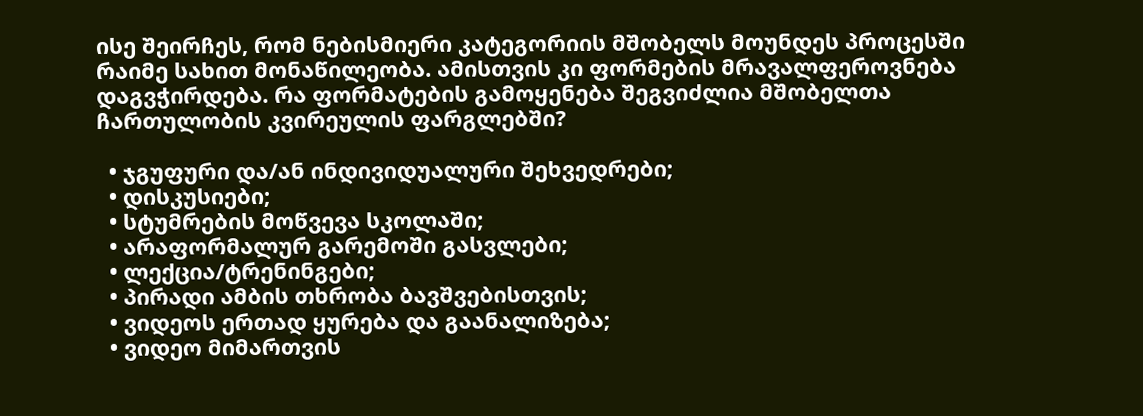ისე შეირჩეს, რომ ნებისმიერი კატეგორიის მშობელს მოუნდეს პროცესში რაიმე სახით მონაწილეობა. ამისთვის კი ფორმების მრავალფეროვნება დაგვჭირდება. რა ფორმატების გამოყენება შეგვიძლია მშობელთა ჩართულობის კვირეულის ფარგლებში?

  • ჯგუფური და/ან ინდივიდუალური შეხვედრები;
  • დისკუსიები;
  • სტუმრების მოწვევა სკოლაში;
  • არაფორმალურ გარემოში გასვლები;
  • ლექცია/ტრენინგები;
  • პირადი ამბის თხრობა ბავშვებისთვის;
  • ვიდეოს ერთად ყურება და გაანალიზება;
  • ვიდეო მიმართვის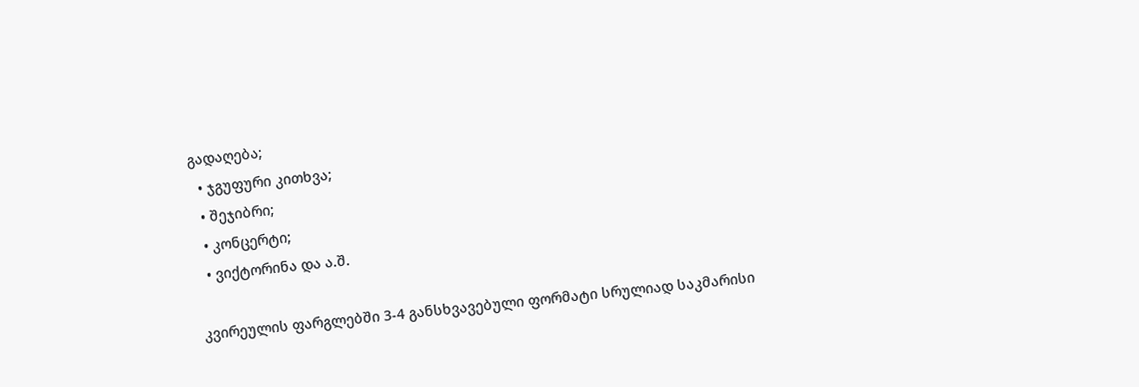გადაღება;
  • ჯგუფური კითხვა;
  • შეჯიბრი;
  • კონცერტი;
  • ვიქტორინა და ა.შ.

კვირეულის ფარგლებში 3-4 განსხვავებული ფორმატი სრულიად საკმარისი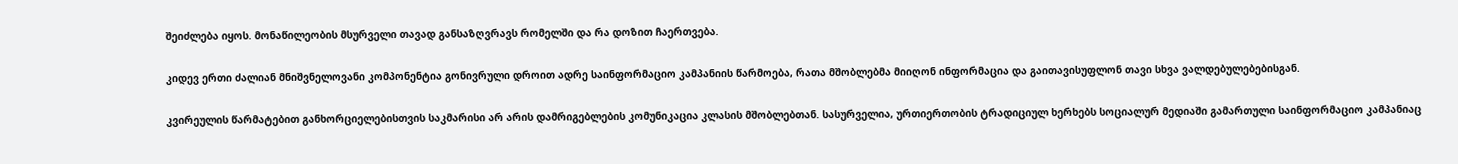შეიძლება იყოს. მონაწილეობის მსურველი თავად განსაზღვრავს რომელში და რა დოზით ჩაერთვება.

კიდევ ერთი ძალიან მნიშვნელოვანი კომპონენტია გონივრული დროით ადრე საინფორმაციო კამპანიის წარმოება, რათა მშობლებმა მიიღონ ინფორმაცია და გაითავისუფლონ თავი სხვა ვალდებულებებისგან.

კვირეულის წარმატებით განხორციელებისთვის საკმარისი არ არის დამრიგებლების კომუნიკაცია კლასის მშობლებთან. სასურველია, ურთიერთობის ტრადიციულ ხერხებს სოციალურ მედიაში გამართული საინფორმაციო კამპანიაც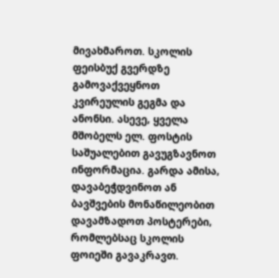მივახმაროთ. სკოლის ფეისბუქ გვერდზე გამოვაქვეყნოთ კვირეულის გეგმა და ანონსი. ასევე, ყველა მშობელს ელ. ფოსტის საშუალებით გავუგზავნოთ ინფორმაცია. გარდა ამისა, დავაბეჭდვინოთ ან ბავშვების მონაწილეობით დავამზადოთ პოსტერები, რომლებსაც სკოლის ფოიეში გავაკრავთ.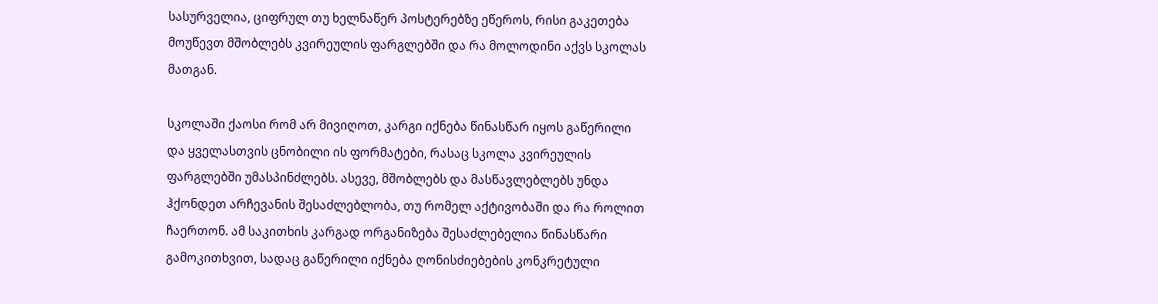სასურველია, ციფრულ თუ ხელნაწერ პოსტერებზე ეწეროს, რისი გაკეთება მოუწევთ მშობლებს კვირეულის ფარგლებში და რა მოლოდინი აქვს სკოლას მათგან.

სკოლაში ქაოსი რომ არ მივიღოთ, კარგი იქნება წინასწარ იყოს გაწერილი და ყველასთვის ცნობილი ის ფორმატები, რასაც სკოლა კვირეულის ფარგლებში უმასპინძლებს. ასევე, მშობლებს და მასწავლებლებს უნდა ჰქონდეთ არჩევანის შესაძლებლობა, თუ რომელ აქტივობაში და რა როლით ჩაერთონ. ამ საკითხის კარგად ორგანიზება შესაძლებელია წინასწარი გამოკითხვით, სადაც გაწერილი იქნება ღონისძიებების კონკრეტული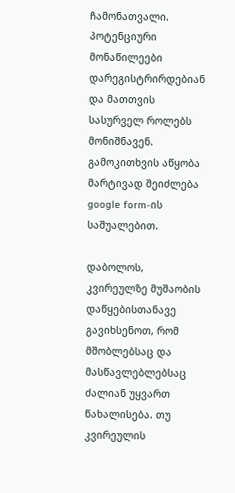ჩამონათვალი. პოტენციური მონაწილეები დარეგისტრირდებიან და მათთვის სასურველ როლებს მონიშნავენ. გამოკითხვის აწყობა მარტივად შეიძლება google form-ის საშუალებით.

დაბოლოს, კვირეულზე მუშაობის დაწყებისთანავე გავიხსენოთ, რომ მშობლებსაც და მასწავლებლებსაც ძალიან უყვართ წახალისება. თუ კვირეულის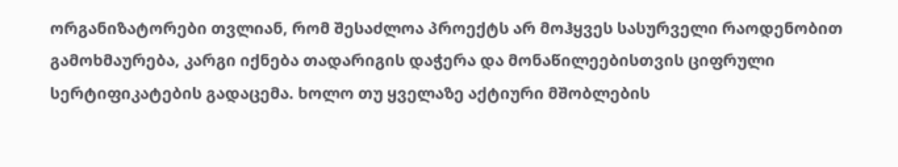ორგანიზატორები თვლიან, რომ შესაძლოა პროექტს არ მოჰყვეს სასურველი რაოდენობით გამოხმაურება, კარგი იქნება თადარიგის დაჭერა და მონაწილეებისთვის ციფრული  სერტიფიკატების გადაცემა. ხოლო თუ ყველაზე აქტიური მშობლების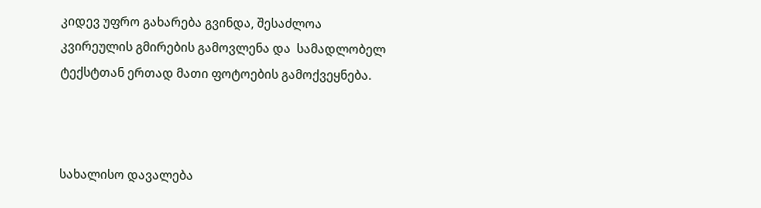კიდევ უფრო გახარება გვინდა, შესაძლოა კვირეულის გმირების გამოვლენა და  სამადლობელ ტექსტთან ერთად მათი ფოტოების გამოქვეყნება.



სახალისო დავალება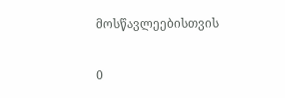მოსწავლეებისთვის

0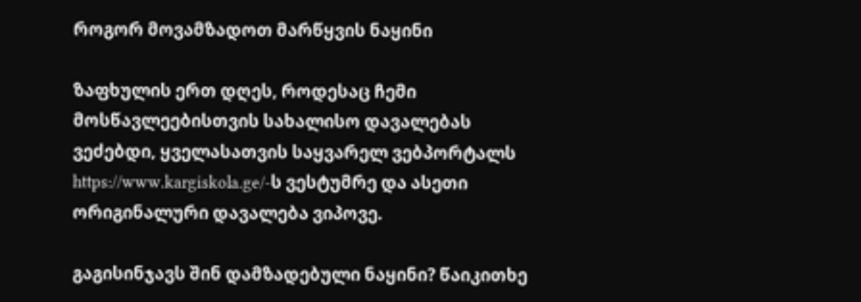როგორ მოვამზადოთ მარწყვის ნაყინი

ზაფხულის ერთ დღეს, როდესაც ჩემი მოსწავლეებისთვის სახალისო დავალებას ვეძებდი, ყველასათვის საყვარელ ვებპორტალს https://www.kargiskola.ge/-ს ვესტუმრე და ასეთი ორიგინალური დავალება ვიპოვე.

გაგისინჯავს შინ დამზადებული ნაყინი? წაიკითხე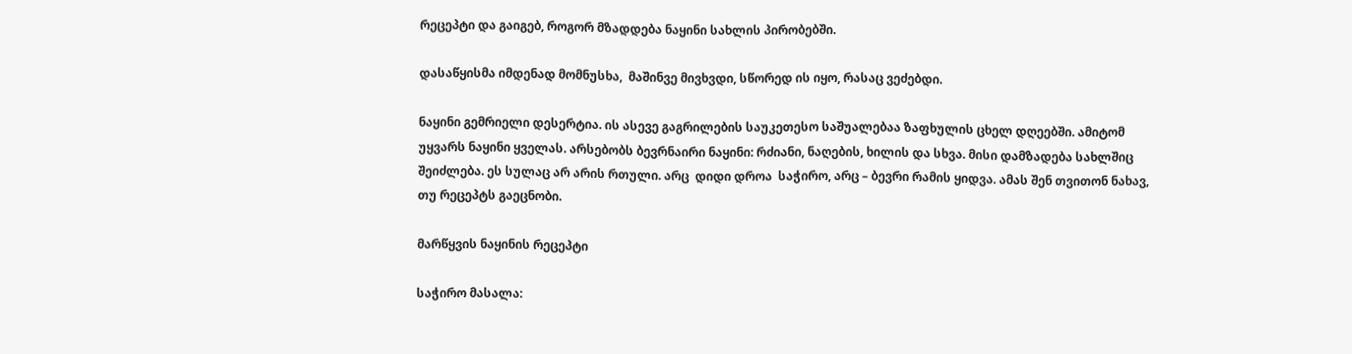რეცეპტი და გაიგებ, როგორ მზადდება ნაყინი სახლის პირობებში.

დასაწყისმა იმდენად მომნუსხა,  მაშინვე მივხვდი, სწორედ ის იყო, რასაც ვეძებდი.

ნაყინი გემრიელი დესერტია. ის ასევე გაგრილების საუკეთესო საშუალებაა ზაფხულის ცხელ დღეებში. ამიტომ უყვარს ნაყინი ყველას. არსებობს ბევრნაირი ნაყინი: რძიანი, ნაღების, ხილის და სხვა. მისი დამზადება სახლშიც შეიძლება. ეს სულაც არ არის რთული. არც  დიდი დროა  საჭირო, არც – ბევრი რამის ყიდვა. ამას შენ თვითონ ნახავ, თუ რეცეპტს გაეცნობი.

მარწყვის ნაყინის რეცეპტი

საჭირო მასალა: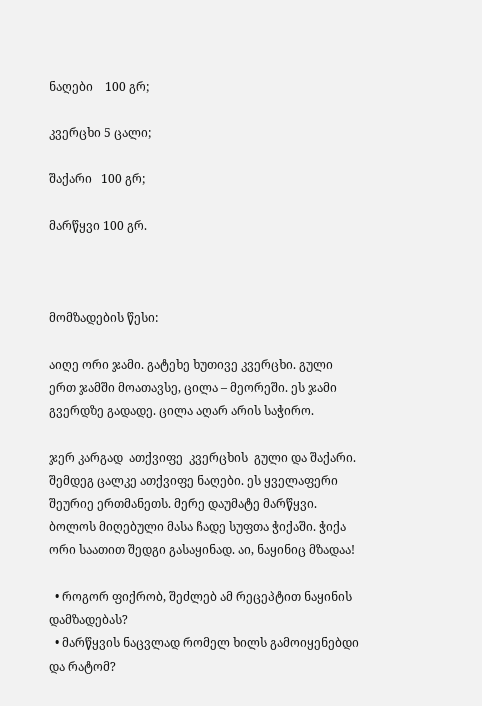ნაღები    100 გრ;

კვერცხი 5 ცალი;

შაქარი   100 გრ;

მარწყვი 100 გრ.



მომზადების წესი:

აიღე ორი ჯამი. გატეხე ხუთივე კვერცხი. გული ერთ ჯამში მოათავსე, ცილა – მეორეში. ეს ჯამი გვერდზე გადადე. ცილა აღარ არის საჭირო.

ჯერ კარგად  ათქვიფე  კვერცხის  გული და შაქარი. შემდეგ ცალკე ათქვიფე ნაღები. ეს ყველაფერი შეურიე ერთმანეთს. მერე დაუმატე მარწყვი. ბოლოს მიღებული მასა ჩადე სუფთა ჭიქაში. ჭიქა ორი საათით შედგი გასაყინად. აი, ნაყინიც მზადაა!

  • როგორ ფიქრობ, შეძლებ ამ რეცეპტით ნაყინის დამზადებას?
  • მარწყვის ნაცვლად რომელ ხილს გამოიყენებდი და რატომ?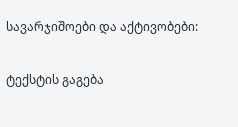სავარჯიშოები და აქტივობები:

ტექსტის გაგება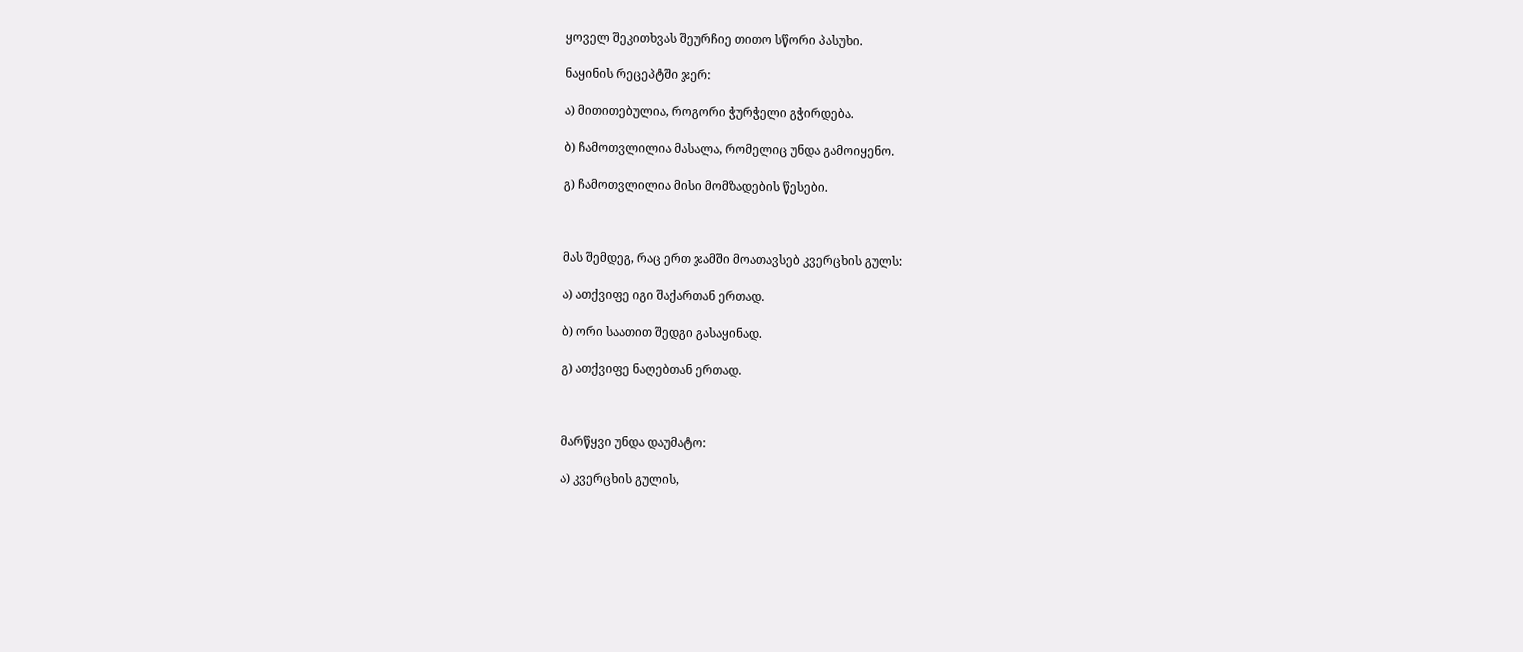ყოველ შეკითხვას შეურჩიე თითო სწორი პასუხი.

ნაყინის რეცეპტში ჯერ:

ა) მითითებულია, როგორი ჭურჭელი გჭირდება.

ბ) ჩამოთვლილია მასალა, რომელიც უნდა გამოიყენო.

გ) ჩამოთვლილია მისი მომზადების წესები.



მას შემდეგ, რაც ერთ ჯამში მოათავსებ კვერცხის გულს:

ა) ათქვიფე იგი შაქართან ერთად.

ბ) ორი საათით შედგი გასაყინად.

გ) ათქვიფე ნაღებთან ერთად.



მარწყვი უნდა დაუმატო:

ა) კვერცხის გულის,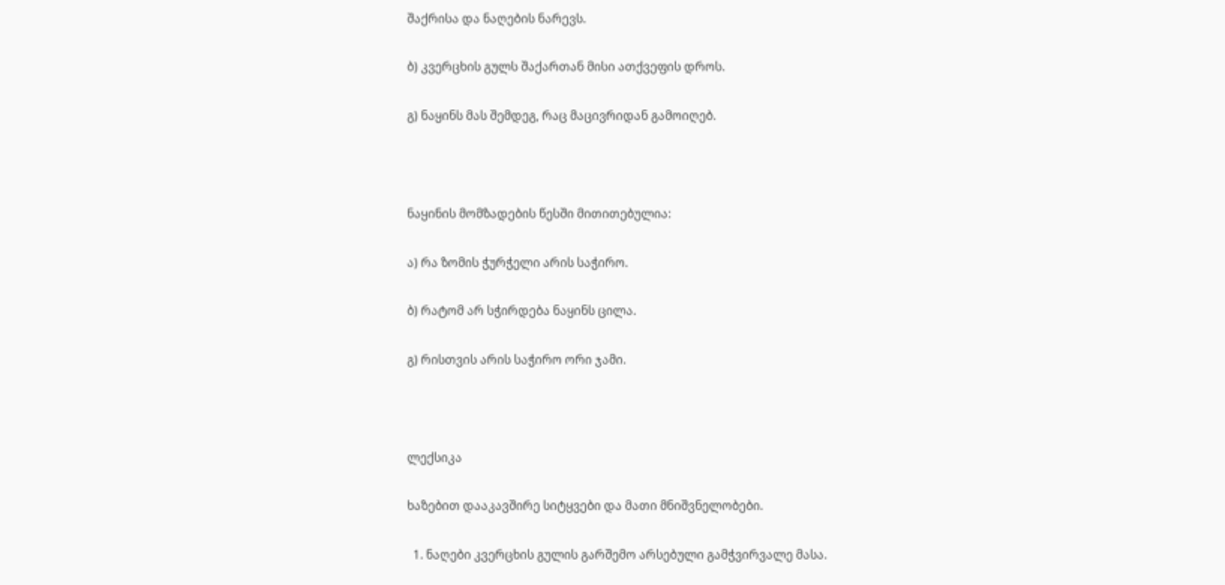შაქრისა და ნაღების ნარევს.

ბ) კვერცხის გულს შაქართან მისი ათქვეფის დროს.

გ) ნაყინს მას შემდეგ, რაც მაცივრიდან გამოიღებ.



ნაყინის მომზადების წესში მითითებულია:

ა) რა ზომის ჭურჭელი არის საჭირო.

ბ) რატომ არ სჭირდება ნაყინს ცილა.

გ) რისთვის არის საჭირო ორი ჯამი.



ლექსიკა

ხაზებით დააკავშირე სიტყვები და მათი მნიშვნელობები.

  1. ნაღები კვერცხის გულის გარშემო არსებული გამჭვირვალე მასა.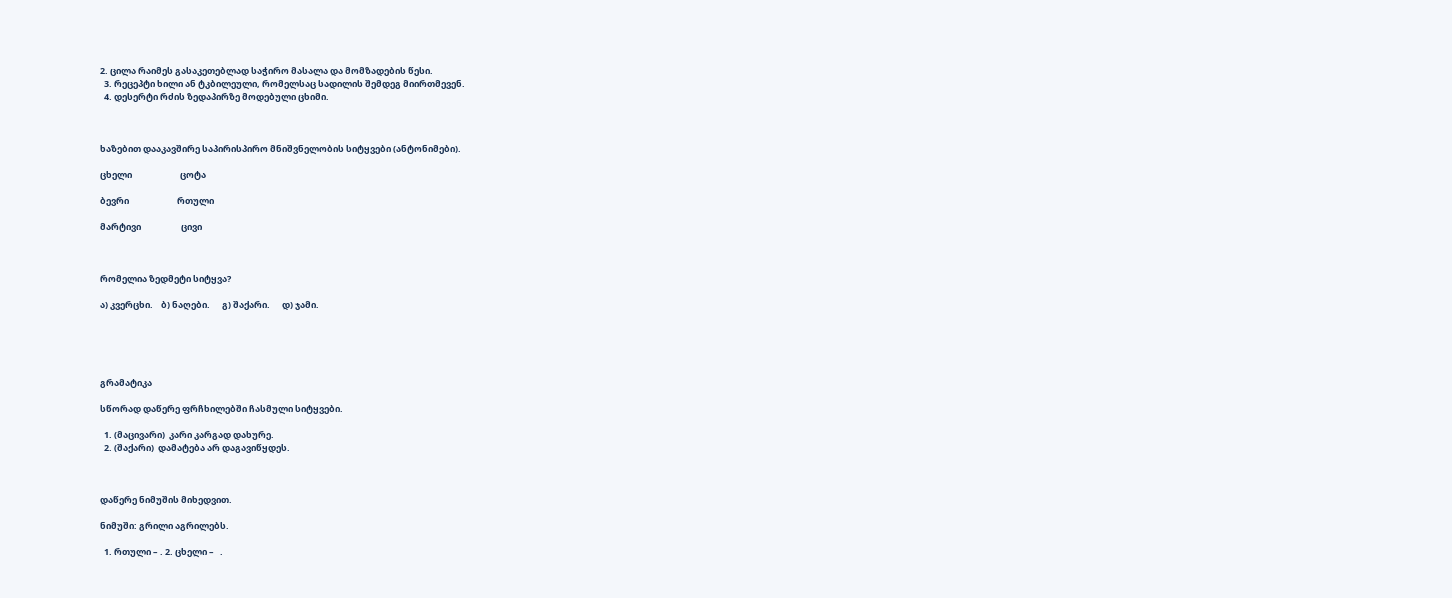2. ცილა რაიმეს გასაკეთებლად საჭირო მასალა და მომზადების წესი.
  3. რეცეპტი ხილი ან ტკბილეული, რომელსაც სადილის შემდეგ მიირთმევენ.
  4. დესერტი რძის ზედაპირზე მოდებული ცხიმი.



ხაზებით დააკავშირე საპირისპირო მნიშვნელობის სიტყვები (ანტონიმები).

ცხელი                        ცოტა

ბევრი                        რთული

მარტივი                    ცივი



რომელია ზედმეტი სიტყვა?

ა) კვერცხი.    ბ) ნაღები.      გ) შაქარი.      დ) ჯამი.





გრამატიკა

სწორად დაწერე ფრჩხილებში ჩასმული სიტყვები.

  1. (მაცივარი)  კარი კარგად დახურე.
  2. (შაქარი)  დამატება არ დაგავიწყდეს.



დაწერე ნიმუშის მიხედვით.

ნიმუში: გრილი აგრილებს.

  1. რთული – . 2. ცხელი –   .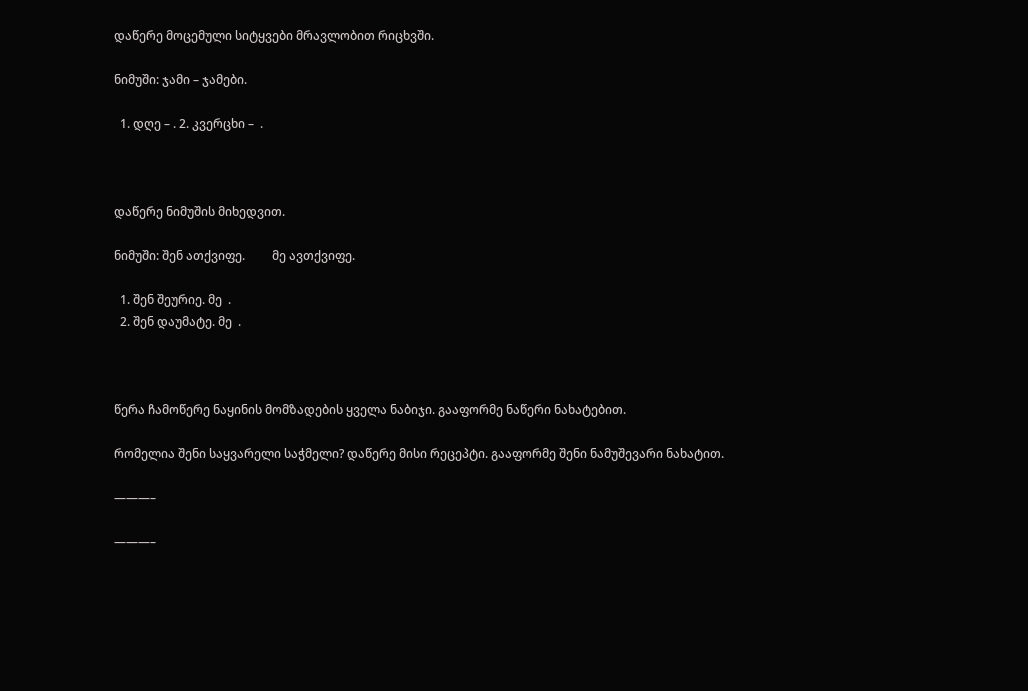დაწერე მოცემული სიტყვები მრავლობით რიცხვში.

ნიმუში: ჯამი – ჯამები.

  1. დღე – . 2. კვერცხი –  .



დაწერე ნიმუშის მიხედვით.

ნიმუში: შენ ათქვიფე.         მე ავთქვიფე.

  1. შენ შეურიე. მე  .
  2. შენ დაუმატე. მე  .



წერა ჩამოწერე ნაყინის მომზადების ყველა ნაბიჯი. გააფორმე ნაწერი ნახატებით.

რომელია შენი საყვარელი საჭმელი? დაწერე მისი რეცეპტი. გააფორმე შენი ნამუშევარი ნახატით.

———–

———–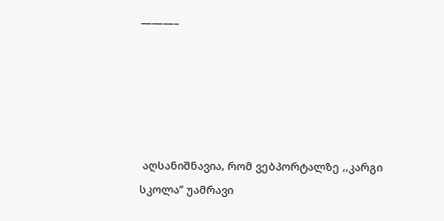———–





 აღსანიშნავია, რომ ვებპორტალზე ,,კარგი სკოლა’’ უამრავი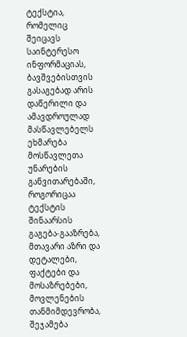ტექსტია, რომელიც შეიცავს საინტერესო ინფორმაციას, ბავშვებისთვის გასაგებად არის დაწერილი და ამავდროულად მასწავლებელს ეხმარება მოსწავლეთა უნარების განვითარებაში, როგორიცაა ტექსტის შინაარსის გაგება-გააზრება, მთავარი აზრი და დეტალები, ფაქტები და მოსაზრებები, მოვლენების თანმიმდევრობა, შეჯამება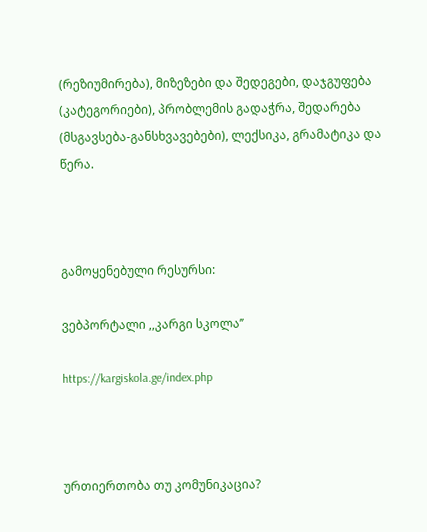(რეზიუმირება), მიზეზები და შედეგები, დაჯგუფება (კატეგორიები), პრობლემის გადაჭრა, შედარება (მსგავსება-განსხვავებები), ლექსიკა, გრამატიკა და წერა.



გამოყენებული რესურსი:

ვებპორტალი ,,კარგი სკოლა’’

https://kargiskola.ge/index.php



ურთიერთობა თუ კომუნიკაცია?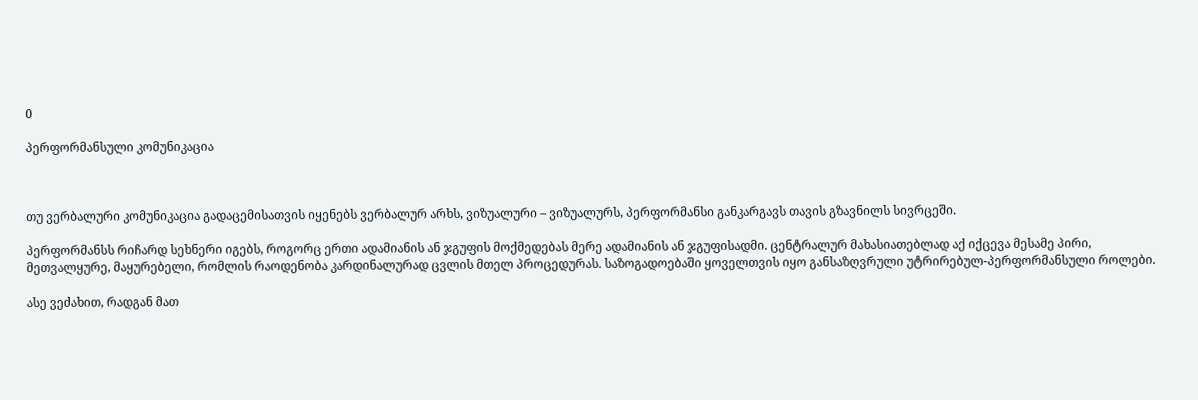0

პერფორმანსული კომუნიკაცია



თუ ვერბალური კომუნიკაცია გადაცემისათვის იყენებს ვერბალურ არხს, ვიზუალური – ვიზუალურს, პერფორმანსი განკარგავს თავის გზავნილს სივრცეში.

პერფორმანსს რიჩარდ სეხნერი იგებს, როგორც ერთი ადამიანის ან ჯგუფის მოქმედებას მერე ადამიანის ან ჯგუფისადმი. ცენტრალურ მახასიათებლად აქ იქცევა მესამე პირი, მეთვალყურე, მაყურებელი, რომლის რაოდენობა კარდინალურად ცვლის მთელ პროცედურას. საზოგადოებაში ყოველთვის იყო განსაზღვრული უტრირებულ-პერფორმანსული როლები.

ასე ვეძახით, რადგან მათ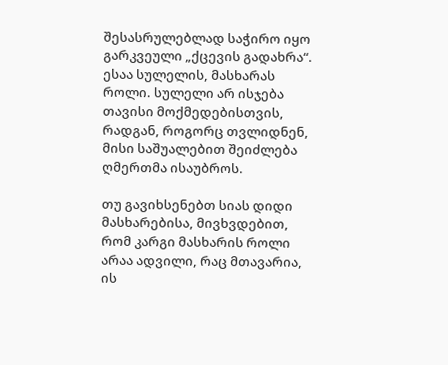შესასრულებლად საჭირო იყო გარკვეული „ქცევის გადახრა“. ესაა სულელის, მასხარას როლი. სულელი არ ისჯება თავისი მოქმედებისთვის, რადგან, როგორც თვლიდნენ, მისი საშუალებით შეიძლება ღმერთმა ისაუბროს.

თუ გავიხსენებთ სიას დიდი მასხარებისა, მივხვდებით, რომ კარგი მასხარის როლი არაა ადვილი, რაც მთავარია, ის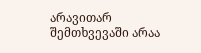არავითარ შემთხვევაში არაა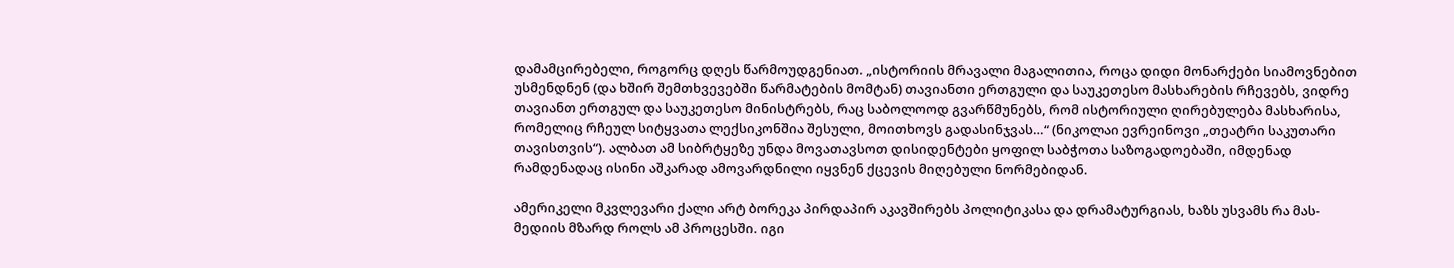დამამცირებელი, როგორც დღეს წარმოუდგენიათ. „ისტორიის მრავალი მაგალითია, როცა დიდი მონარქები სიამოვნებით უსმენდნენ (და ხშირ შემთხვევებში წარმატების მომტან) თავიანთი ერთგული და საუკეთესო მასხარების რჩევებს, ვიდრე თავიანთ ერთგულ და საუკეთესო მინისტრებს, რაც საბოლოოდ გვარწმუნებს, რომ ისტორიული ღირებულება მასხარისა, რომელიც რჩეულ სიტყვათა ლექსიკონშია შესული, მოითხოვს გადასინჯვას…“ (ნიკოლაი ევრეინოვი „თეატრი საკუთარი თავისთვის“). ალბათ ამ სიბრტყეზე უნდა მოვათავსოთ დისიდენტები ყოფილ საბჭოთა საზოგადოებაში, იმდენად რამდენადაც ისინი აშკარად ამოვარდნილი იყვნენ ქცევის მიღებული ნორმებიდან.

ამერიკელი მკვლევარი ქალი არტ ბორეკა პირდაპირ აკავშირებს პოლიტიკასა და დრამატურგიას, ხაზს უსვამს რა მას-მედიის მზარდ როლს ამ პროცესში. იგი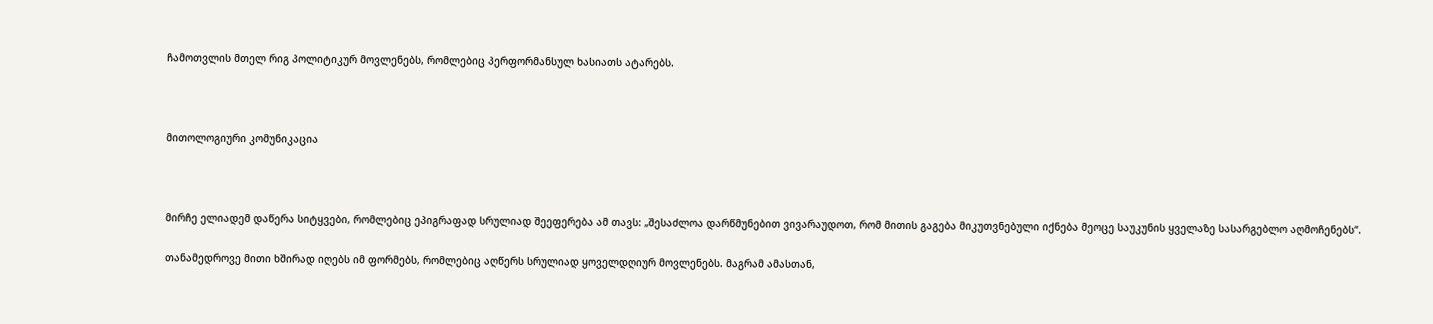ჩამოთვლის მთელ რიგ პოლიტიკურ მოვლენებს, რომლებიც პერფორმანსულ ხასიათს ატარებს.



მითოლოგიური კომუნიკაცია



მირჩე ელიადემ დაწერა სიტყვები, რომლებიც ეპიგრაფად სრულიად შეეფერება ამ თავს: „შესაძლოა დარწმუნებით ვივარაუდოთ, რომ მითის გაგება მიკუთვნებული იქნება მეოცე საუკუნის ყველაზე სასარგებლო აღმოჩენებს“.

თანამედროვე მითი ხშირად იღებს იმ ფორმებს, რომლებიც აღწერს სრულიად ყოველდღიურ მოვლენებს. მაგრამ ამასთან,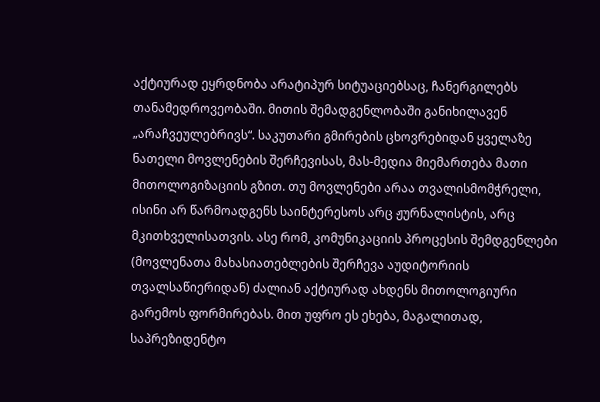აქტიურად ეყრდნობა არატიპურ სიტუაციებსაც, ჩანერგილებს თანამედროვეობაში. მითის შემადგენლობაში განიხილავენ „არაჩვეულებრივს“. საკუთარი გმირების ცხოვრებიდან ყველაზე ნათელი მოვლენების შერჩევისას, მას-მედია მიემართება მათი მითოლოგიზაციის გზით. თუ მოვლენები არაა თვალისმომჭრელი, ისინი არ წარმოადგენს საინტერესოს არც ჟურნალისტის, არც მკითხველისათვის. ასე რომ, კომუნიკაციის პროცესის შემდგენლები (მოვლენათა მახასიათებლების შერჩევა აუდიტორიის თვალსაწიერიდან) ძალიან აქტიურად ახდენს მითოლოგიური გარემოს ფორმირებას. მით უფრო ეს ეხება, მაგალითად, საპრეზიდენტო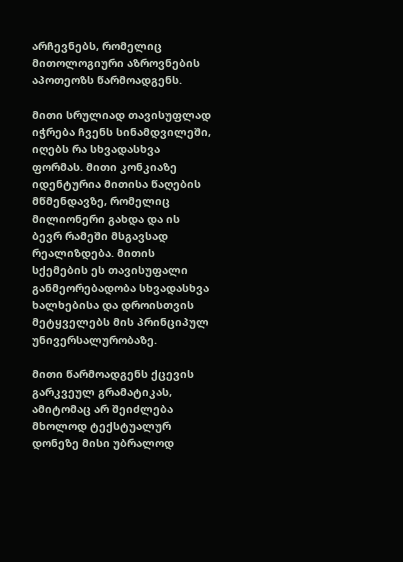არჩევნებს, რომელიც მითოლოგიური აზროვნების აპოთეოზს წარმოადგენს.

მითი სრულიად თავისუფლად იჭრება ჩვენს სინამდვილეში, იღებს რა სხვადასხვა ფორმას. მითი კონკიაზე იდენტურია მითისა წაღების მწმენდავზე, რომელიც მილიონერი გახდა და ის ბევრ რამეში მსგავსად რეალიზდება. მითის სქემების ეს თავისუფალი განმეორებადობა სხვადასხვა ხალხებისა და დროისთვის მეტყველებს მის პრინციპულ უნივერსალურობაზე.

მითი წარმოადგენს ქცევის გარკვეულ გრამატიკას, ამიტომაც არ შეიძლება მხოლოდ ტექსტუალურ დონეზე მისი უბრალოდ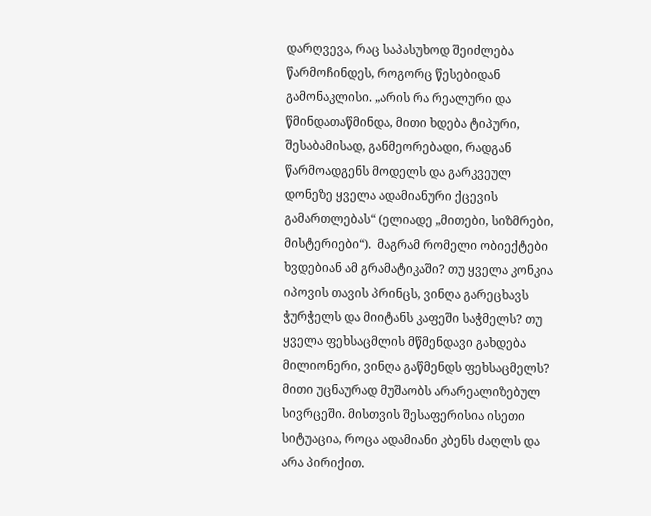დარღვევა, რაც საპასუხოდ შეიძლება წარმოჩინდეს, როგორც წესებიდან გამონაკლისი. „არის რა რეალური და წმინდათაწმინდა, მითი ხდება ტიპური, შესაბამისად, განმეორებადი, რადგან წარმოადგენს მოდელს და გარკვეულ დონეზე ყველა ადამიანური ქცევის გამართლებას“ (ელიადე „მითები, სიზმრები, მისტერიები“).  მაგრამ რომელი ობიექტები ხვდებიან ამ გრამატიკაში? თუ ყველა კონკია იპოვის თავის პრინცს, ვინღა გარეცხავს ჭურჭელს და მიიტანს კაფეში საჭმელს? თუ ყველა ფეხსაცმლის მწმენდავი გახდება მილიონერი, ვინღა გაწმენდს ფეხსაცმელს? მითი უცნაურად მუშაობს არარეალიზებულ სივრცეში. მისთვის შესაფერისია ისეთი სიტუაცია, როცა ადამიანი კბენს ძაღლს და არა პირიქით.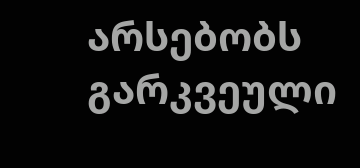არსებობს გარკვეული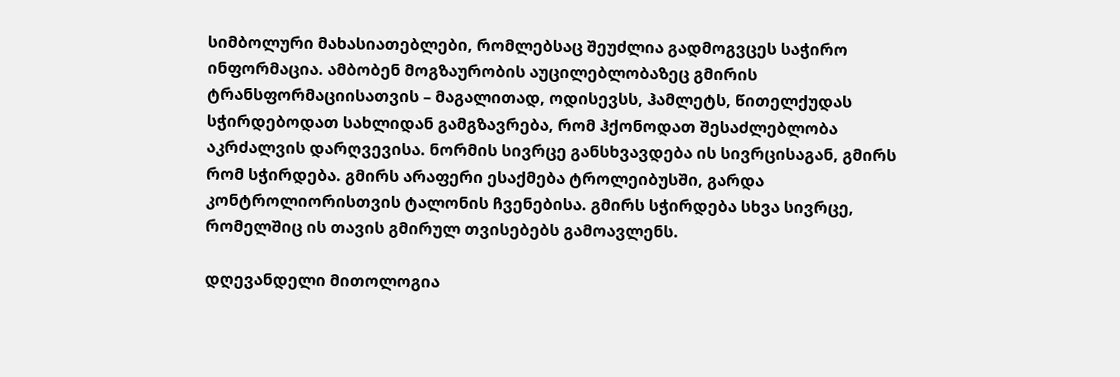სიმბოლური მახასიათებლები, რომლებსაც შეუძლია გადმოგვცეს საჭირო ინფორმაცია. ამბობენ მოგზაურობის აუცილებლობაზეც გმირის ტრანსფორმაციისათვის – მაგალითად, ოდისევსს, ჰამლეტს, წითელქუდას სჭირდებოდათ სახლიდან გამგზავრება, რომ ჰქონოდათ შესაძლებლობა აკრძალვის დარღვევისა. ნორმის სივრცე განსხვავდება ის სივრცისაგან, გმირს რომ სჭირდება. გმირს არაფერი ესაქმება ტროლეიბუსში, გარდა კონტროლიორისთვის ტალონის ჩვენებისა. გმირს სჭირდება სხვა სივრცე, რომელშიც ის თავის გმირულ თვისებებს გამოავლენს.

დღევანდელი მითოლოგია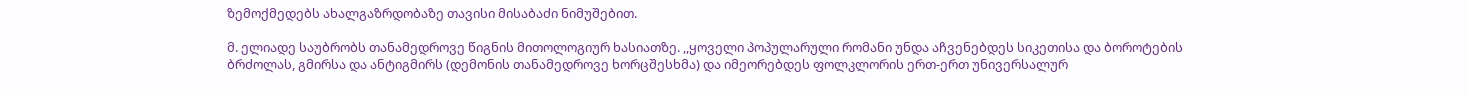ზემოქმედებს ახალგაზრდობაზე თავისი მისაბაძი ნიმუშებით.

მ. ელიადე საუბრობს თანამედროვე წიგნის მითოლოგიურ ხასიათზე. ,,ყოველი პოპულარული რომანი უნდა აჩვენებდეს სიკეთისა და ბოროტების ბრძოლას, გმირსა და ანტიგმირს (დემონის თანამედროვე ხორცშესხმა) და იმეორებდეს ფოლკლორის ერთ-ერთ უნივერსალურ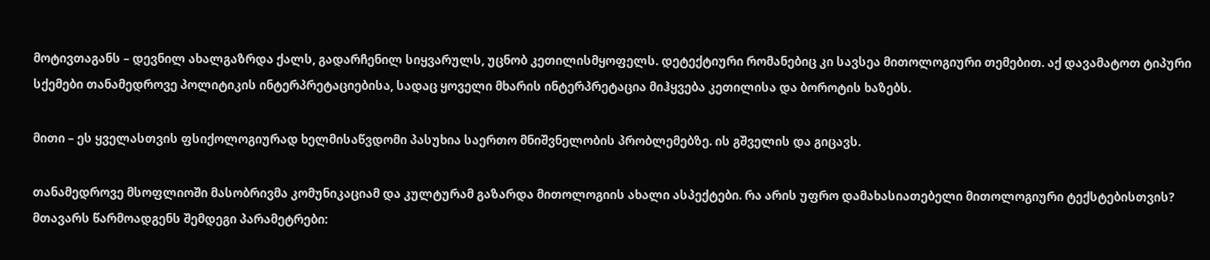მოტივთაგანს – დევნილ ახალგაზრდა ქალს, გადარჩენილ სიყვარულს, უცნობ კეთილისმყოფელს. დეტექტიური რომანებიც კი სავსეა მითოლოგიური თემებით. აქ დავამატოთ ტიპური სქემები თანამედროვე პოლიტიკის ინტერპრეტაციებისა, სადაც ყოველი მხარის ინტერპრეტაცია მიჰყვება კეთილისა და ბოროტის ხაზებს.

მითი – ეს ყველასთვის ფსიქოლოგიურად ხელმისაწვდომი პასუხია საერთო მნიშვნელობის პრობლემებზე. ის გშველის და გიცავს.

თანამედროვე მსოფლიოში მასობრივმა კომუნიკაციამ და კულტურამ გაზარდა მითოლოგიის ახალი ასპექტები. რა არის უფრო დამახასიათებელი მითოლოგიური ტექსტებისთვის? მთავარს წარმოადგენს შემდეგი პარამეტრები: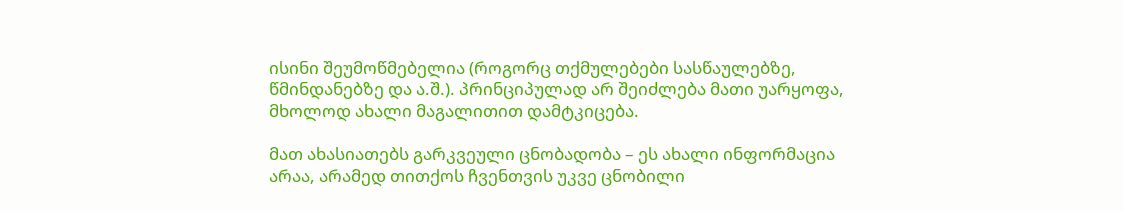ისინი შეუმოწმებელია (როგორც თქმულებები სასწაულებზე, წმინდანებზე და ა.შ.). პრინციპულად არ შეიძლება მათი უარყოფა, მხოლოდ ახალი მაგალითით დამტკიცება.

მათ ახასიათებს გარკვეული ცნობადობა – ეს ახალი ინფორმაცია არაა, არამედ თითქოს ჩვენთვის უკვე ცნობილი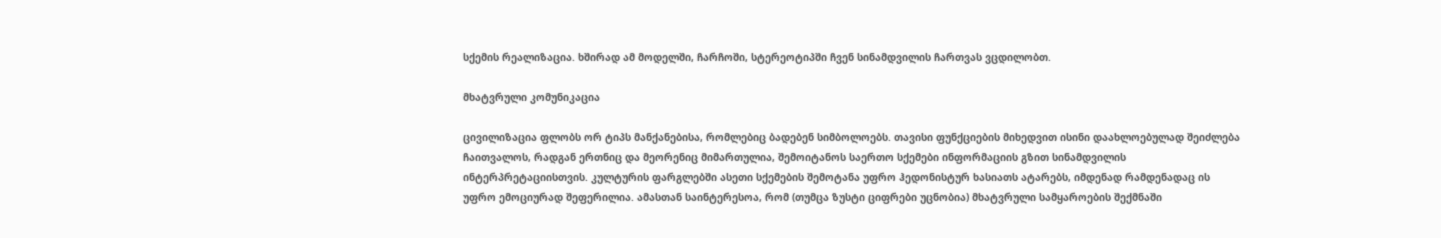სქემის რეალიზაცია. ხშირად ამ მოდელში, ჩარჩოში, სტერეოტიპში ჩვენ სინამდვილის ჩართვას ვცდილობთ.

მხატვრული კომუნიკაცია

ცივილიზაცია ფლობს ორ ტიპს მანქანებისა, რომლებიც ბადებენ სიმბოლოებს. თავისი ფუნქციების მიხედვით ისინი დაახლოებულად შეიძლება ჩაითვალოს, რადგან ერთნიც და მეორენიც მიმართულია, შემოიტანოს საერთო სქემები ინფორმაციის გზით სინამდვილის ინტერპრეტაციისთვის. კულტურის ფარგლებში ასეთი სქემების შემოტანა უფრო ჰედონისტურ ხასიათს ატარებს, იმდენად რამდენადაც ის უფრო ემოციურად შეფერილია. ამასთან საინტერესოა, რომ (თუმცა ზუსტი ციფრები უცნობია) მხატვრული სამყაროების შექმნაში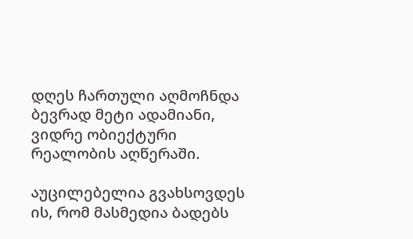დღეს ჩართული აღმოჩნდა ბევრად მეტი ადამიანი, ვიდრე ობიექტური რეალობის აღწერაში.

აუცილებელია გვახსოვდეს ის, რომ მასმედია ბადებს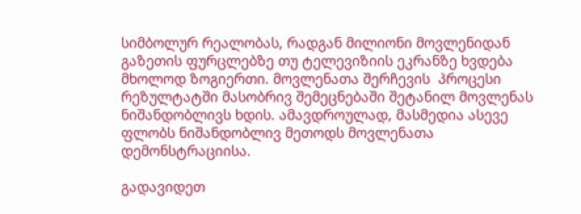სიმბოლურ რეალობას, რადგან მილიონი მოვლენიდან გაზეთის ფურცლებზე თუ ტელევიზიის ეკრანზე ხვდება მხოლოდ ზოგიერთი. მოვლენათა შერჩევის  პროცესი რეზულტატში მასობრივ შემეცნებაში შეტანილ მოვლენას ნიშანდობლივს ხდის. ამავდროულად, მასმედია ასევე ფლობს ნიშანდობლივ მეთოდს მოვლენათა დემონსტრაციისა.

გადავიდეთ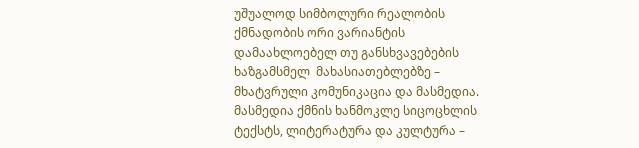უშუალოდ სიმბოლური რეალობის ქმნადობის ორი ვარიანტის  დამაახლოებელ თუ განსხვავებების ხაზგამსმელ  მახასიათებლებზე – მხატვრული კომუნიკაცია და მასმედია. მასმედია ქმნის ხანმოკლე სიცოცხლის ტექსტს, ლიტერატურა და კულტურა –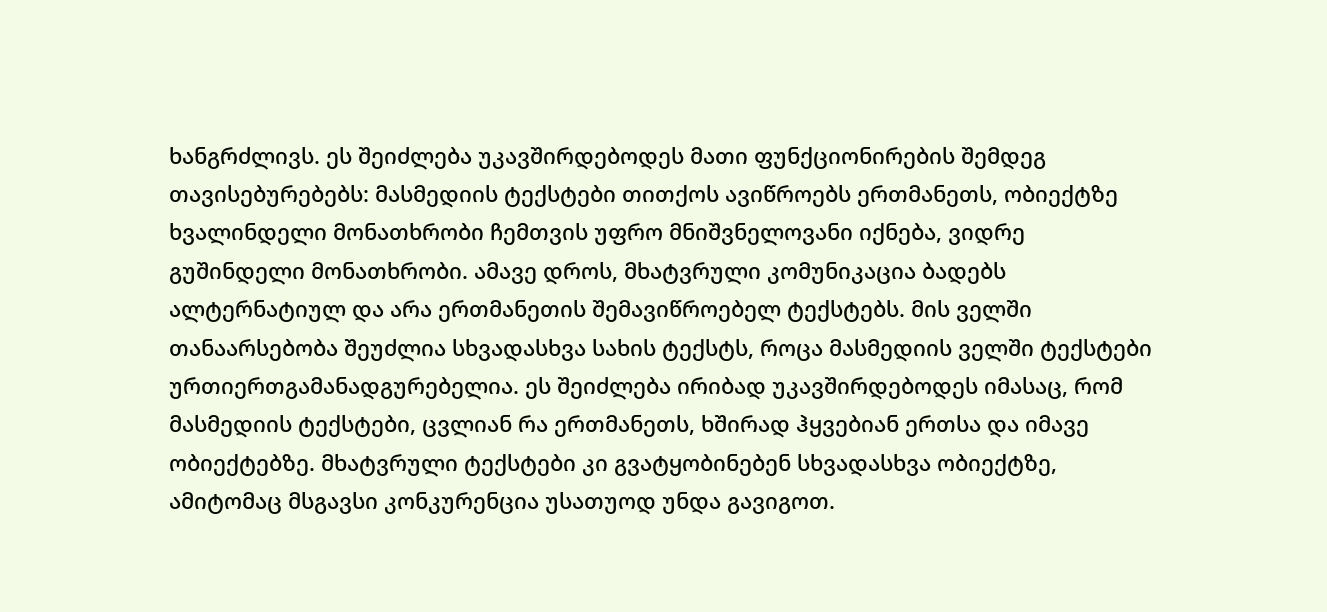ხანგრძლივს. ეს შეიძლება უკავშირდებოდეს მათი ფუნქციონირების შემდეგ თავისებურებებს: მასმედიის ტექსტები თითქოს ავიწროებს ერთმანეთს, ობიექტზე ხვალინდელი მონათხრობი ჩემთვის უფრო მნიშვნელოვანი იქნება, ვიდრე გუშინდელი მონათხრობი. ამავე დროს, მხატვრული კომუნიკაცია ბადებს ალტერნატიულ და არა ერთმანეთის შემავიწროებელ ტექსტებს. მის ველში თანაარსებობა შეუძლია სხვადასხვა სახის ტექსტს, როცა მასმედიის ველში ტექსტები ურთიერთგამანადგურებელია. ეს შეიძლება ირიბად უკავშირდებოდეს იმასაც, რომ მასმედიის ტექსტები, ცვლიან რა ერთმანეთს, ხშირად ჰყვებიან ერთსა და იმავე ობიექტებზე. მხატვრული ტექსტები კი გვატყობინებენ სხვადასხვა ობიექტზე, ამიტომაც მსგავსი კონკურენცია უსათუოდ უნდა გავიგოთ.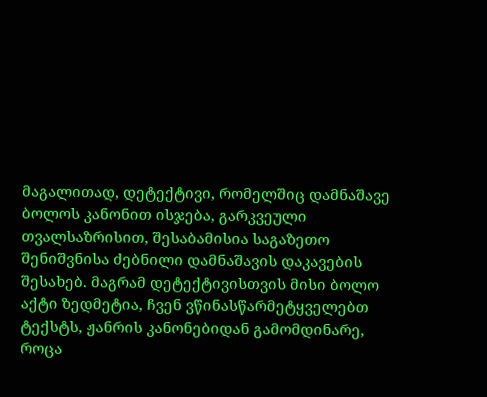მაგალითად, დეტექტივი, რომელშიც დამნაშავე ბოლოს კანონით ისჯება, გარკვეული თვალსაზრისით, შესაბამისია საგაზეთო შენიშვნისა ძებნილი დამნაშავის დაკავების შესახებ. მაგრამ დეტექტივისთვის მისი ბოლო აქტი ზედმეტია, ჩვენ ვწინასწარმეტყველებთ ტექსტს, ჟანრის კანონებიდან გამომდინარე, როცა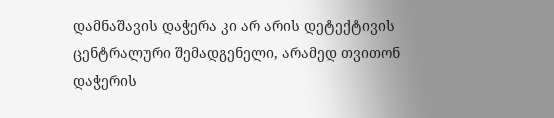დამნაშავის დაჭერა კი არ არის დეტექტივის ცენტრალური შემადგენელი, არამედ თვითონ დაჭერის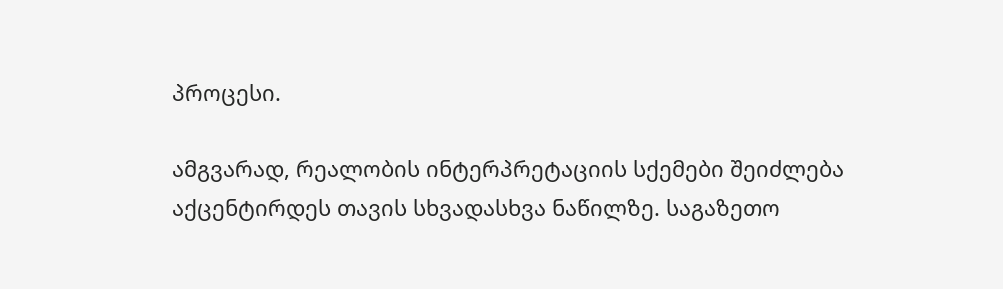პროცესი.

ამგვარად, რეალობის ინტერპრეტაციის სქემები შეიძლება აქცენტირდეს თავის სხვადასხვა ნაწილზე. საგაზეთო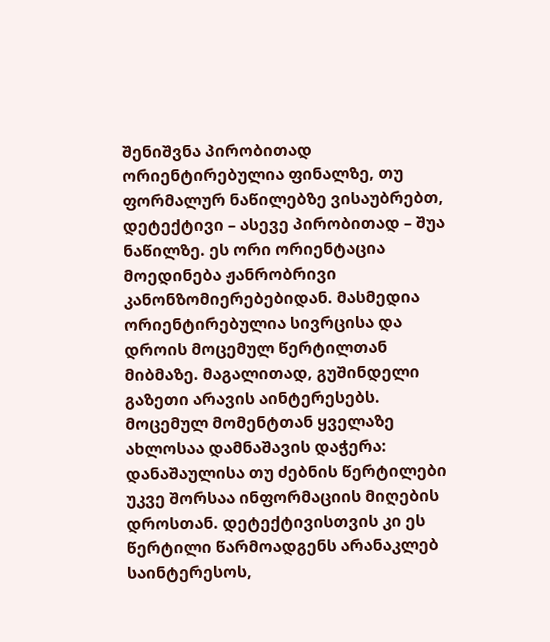შენიშვნა პირობითად ორიენტირებულია ფინალზე, თუ ფორმალურ ნაწილებზე ვისაუბრებთ, დეტექტივი – ასევე პირობითად – შუა ნაწილზე. ეს ორი ორიენტაცია მოედინება ჟანრობრივი კანონზომიერებებიდან. მასმედია ორიენტირებულია სივრცისა და დროის მოცემულ წერტილთან მიბმაზე. მაგალითად, გუშინდელი გაზეთი არავის აინტერესებს. მოცემულ მომენტთან ყველაზე ახლოსაა დამნაშავის დაჭერა: დანაშაულისა თუ ძებნის წერტილები უკვე შორსაა ინფორმაციის მიღების დროსთან. დეტექტივისთვის კი ეს წერტილი წარმოადგენს არანაკლებ საინტერესოს,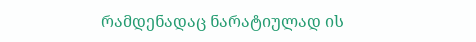რამდენადაც ნარატიულად ის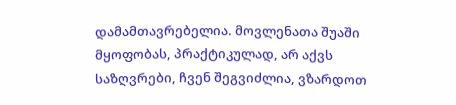დამამთავრებელია. მოვლენათა შუაში მყოფობას, პრაქტიკულად, არ აქვს საზღვრები, ჩვენ შეგვიძლია, ვზარდოთ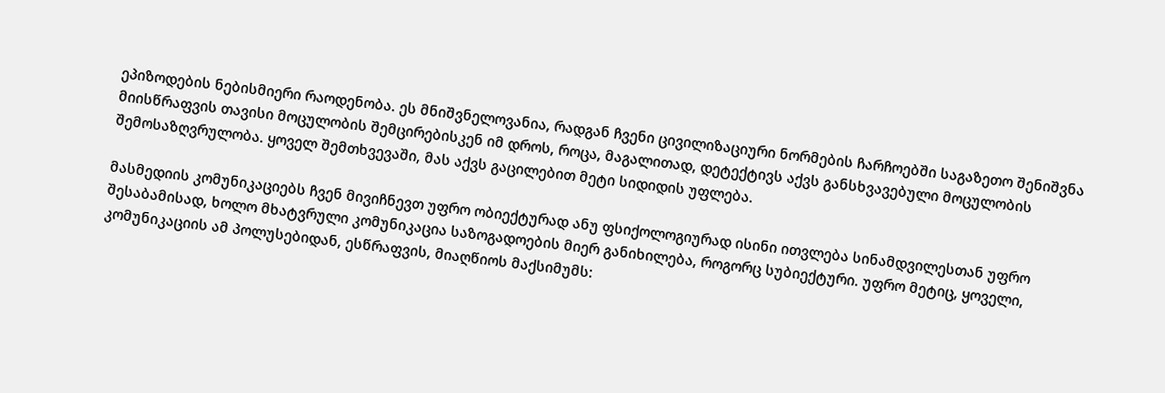ეპიზოდების ნებისმიერი რაოდენობა. ეს მნიშვნელოვანია, რადგან ჩვენი ცივილიზაციური ნორმების ჩარჩოებში საგაზეთო შენიშვნა მიისწრაფვის თავისი მოცულობის შემცირებისკენ იმ დროს, როცა, მაგალითად, დეტექტივს აქვს განსხვავებული მოცულობის შემოსაზღვრულობა. ყოველ შემთხვევაში, მას აქვს გაცილებით მეტი სიდიდის უფლება.

მასმედიის კომუნიკაციებს ჩვენ მივიჩნევთ უფრო ობიექტურად ანუ ფსიქოლოგიურად ისინი ითვლება სინამდვილესთან უფრო შესაბამისად, ხოლო მხატვრული კომუნიკაცია საზოგადოების მიერ განიხილება, როგორც სუბიექტური. უფრო მეტიც, ყოველი, კომუნიკაციის ამ პოლუსებიდან, ესწრაფვის, მიაღწიოს მაქსიმუმს: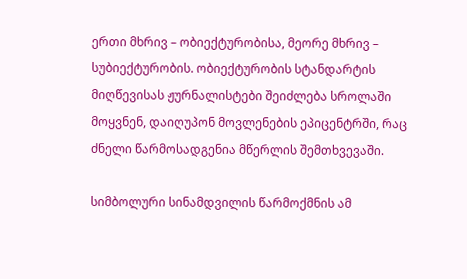ერთი მხრივ – ობიექტურობისა, მეორე მხრივ – სუბიექტურობის. ობიექტურობის სტანდარტის  მიღწევისას ჟურნალისტები შეიძლება სროლაში მოყვნენ, დაიღუპონ მოვლენების ეპიცენტრში, რაც ძნელი წარმოსადგენია მწერლის შემთხვევაში.

სიმბოლური სინამდვილის წარმოქმნის ამ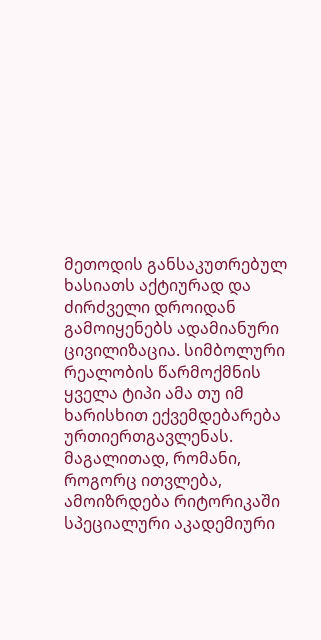მეთოდის განსაკუთრებულ ხასიათს აქტიურად და ძირძველი დროიდან გამოიყენებს ადამიანური ცივილიზაცია. სიმბოლური რეალობის წარმოქმნის ყველა ტიპი ამა თუ იმ ხარისხით ექვემდებარება ურთიერთგავლენას. მაგალითად, რომანი, როგორც ითვლება, ამოიზრდება რიტორიკაში სპეციალური აკადემიური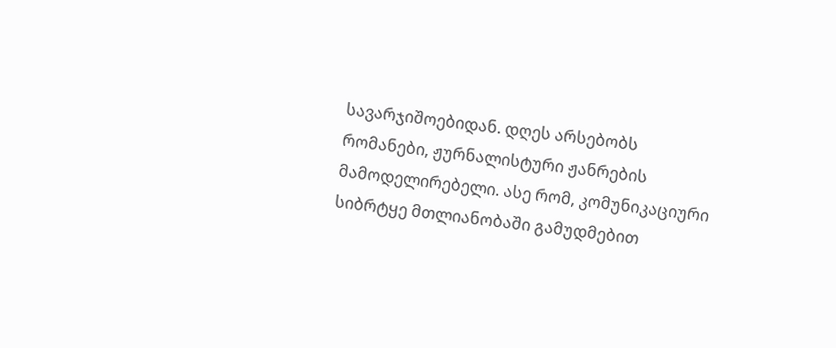სავარჯიშოებიდან. დღეს არსებობს რომანები, ჟურნალისტური ჟანრების მამოდელირებელი. ასე რომ, კომუნიკაციური სიბრტყე მთლიანობაში გამუდმებით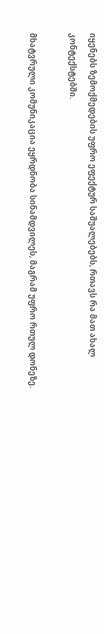იყენებს ზემოქმედების უფრო ეფექტურ საშუალებებს, რთავს რა მათ ახალ კონტექსტებში.

მხატვრული კომუნიკაცია ეყრდნობა სინამდვილეს, მაგრამ უფრო რთულ დონეზე.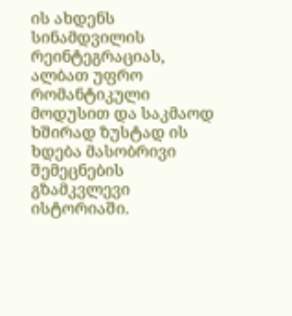ის ახდენს სინამდვილის რეინტეგრაციას, ალბათ უფრო რომანტიკული მოდუსით და საკმაოდ ხშირად ზუსტად ის ხდება მასობრივი შემეცნების გზამკვლევი ისტორიაში.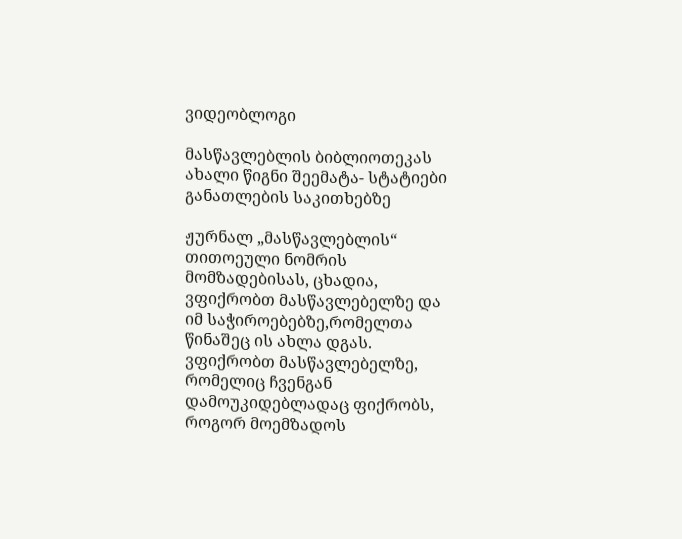ვიდეობლოგი

მასწავლებლის ბიბლიოთეკას ახალი წიგნი შეემატა- სტატიები განათლების საკითხებზე

ჟურნალ „მასწავლებლის“ თითოეული ნომრის მომზადებისას, ცხადია, ვფიქრობთ მასწავლებელზე და იმ საჭიროებებზე,რომელთა წინაშეც ის ახლა დგას. ვფიქრობთ მასწავლებელზე, რომელიც ჩვენგან დამოუკიდებლადაც ფიქრობს, როგორ მოემზადოს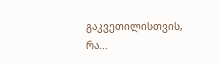გაკვეთილისთვის, რა...